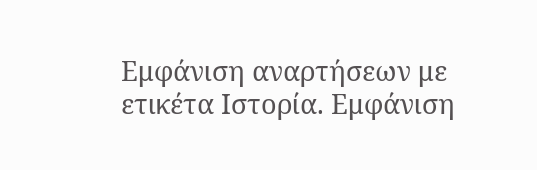Εμφάνιση αναρτήσεων με ετικέτα Ιστορία. Εμφάνιση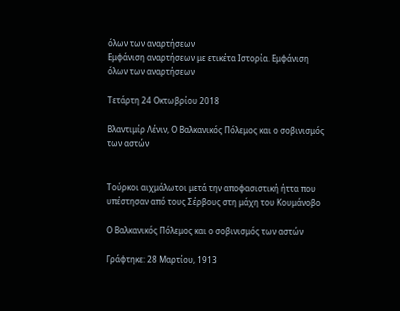όλων των αναρτήσεων
Εμφάνιση αναρτήσεων με ετικέτα Ιστορία. Εμφάνιση όλων των αναρτήσεων

Τετάρτη 24 Οκτωβρίου 2018

Βλαντιμίρ Λένιν, Ο Βαλκανικός Πόλεμος και ο σοβινισμός των αστών


Τούρκοι αιχμάλωτοι μετά την αποφασιστική ήττα που υπέστησαν από τους Σέρβους στη μάχη του Κουμάνοβο

Ο Βαλκανικός Πόλεμος και ο σοβινισμός των αστών

Γράφτηκε: 28 Μαρτίου, 1913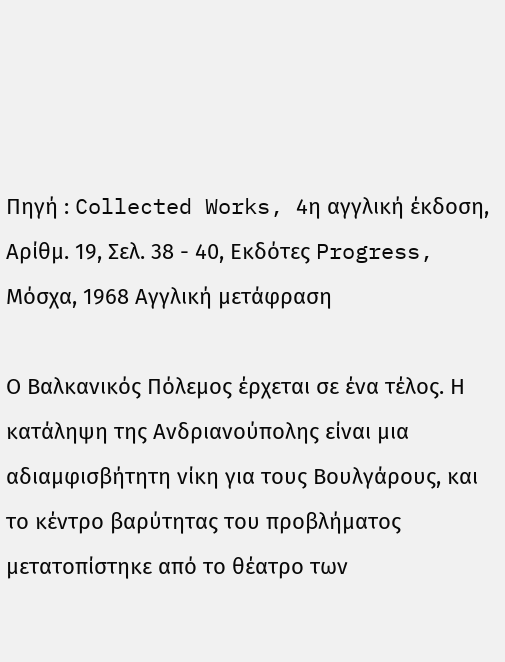Πηγή : Collected Works, 4η αγγλική έκδοση, Αρίθμ. 19, Σελ. 38 - 40, Εκδότες Progress, Μόσχα, 1968 Αγγλική μετάφραση

Ο Bαλκανικός Πόλεμος έρχεται σε ένα τέλος. Η κατάληψη της Ανδριανούπολης είναι μια αδιαμφισβήτητη νίκη για τους Βουλγάρους, και το κέντρο βαρύτητας του προβλήματος μετατοπίστηκε από το θέατρο των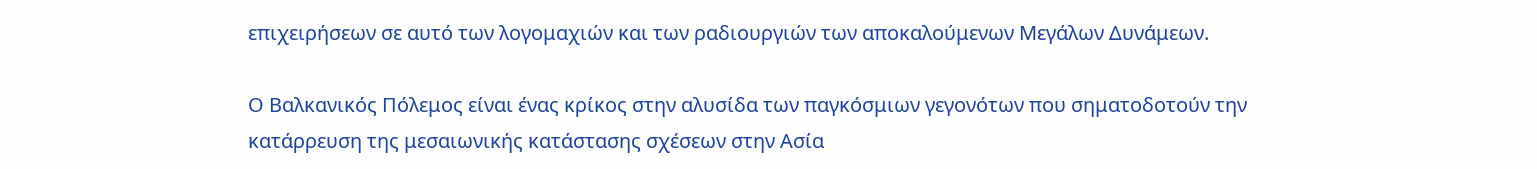επιχειρήσεων σε αυτό των λογομαχιών και των ραδιουργιών των αποκαλούμενων Μεγάλων Δυνάμεων.

Ο Βαλκανικός Πόλεμος είναι ένας κρίκος στην αλυσίδα των παγκόσμιων γεγονότων που σηματοδοτούν την κατάρρευση της μεσαιωνικής κατάστασης σχέσεων στην Ασία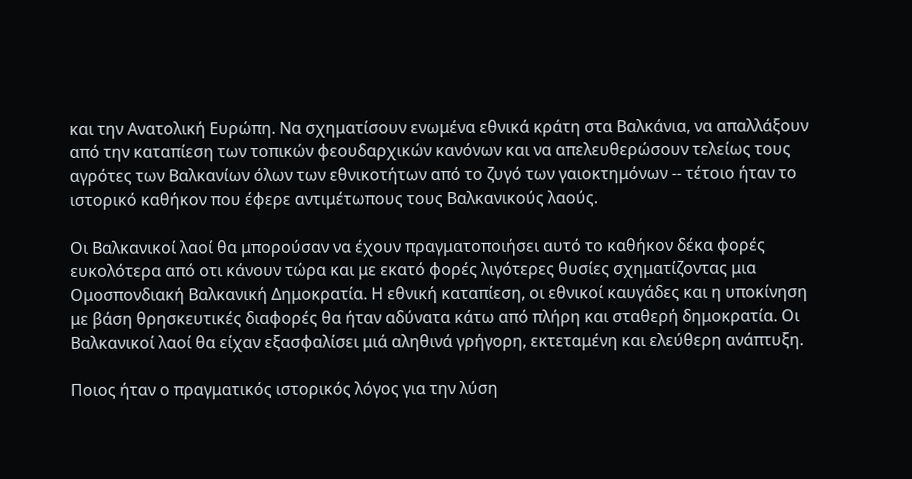και την Ανατολική Ευρώπη. Να σχηματίσουν ενωμένα εθνικά κράτη στα Βαλκάνια, να απαλλάξουν από την καταπίεση των τοπικών φεουδαρχικών κανόνων και να απελευθερώσουν τελείως τους αγρότες των Βαλκανίων όλων των εθνικοτήτων από το ζυγό των γαιοκτημόνων -- τέτοιο ήταν το ιστορικό καθήκον που έφερε αντιμέτωπους τους Βαλκανικούς λαούς.

Οι Bαλκανικοί λαοί θα μπορούσαν να έχουν πραγματοποιήσει αυτό το καθήκον δέκα φορές ευκολότερα από οτι κάνουν τώρα και με εκατό φορές λιγότερες θυσίες σχηματίζοντας μια Ομοσπονδιακή Βαλκανική Δημοκρατία. Η εθνική καταπίεση, οι εθνικοί καυγάδες και η υποκίνηση με βάση θρησκευτικές διαφορές θα ήταν αδύνατα κάτω από πλήρη και σταθερή δημοκρατία. Οι Βαλκανικοί λαοί θα είχαν εξασφαλίσει μιά αληθινά γρήγορη, εκτεταμένη και ελεύθερη ανάπτυξη.

Ποιος ήταν ο πραγματικός ιστορικός λόγος για την λύση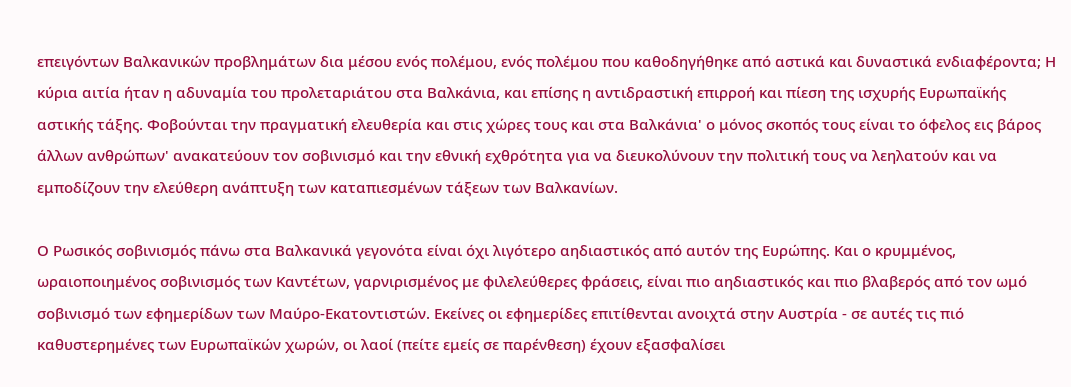επειγόντων Βαλκανικών προβλημάτων δια μέσου ενός πολέμου, ενός πολέμου που καθοδηγήθηκε από αστικά και δυναστικά ενδιαφέροντα; Η κύρια αιτία ήταν η αδυναμία του προλεταριάτου στα Βαλκάνια, και επίσης η αντιδραστική επιρροή και πίεση της ισχυρής Ευρωπαϊκής αστικής τάξης. Φοβούνται την πραγματική ελευθερία και στις χώρες τους και στα Βαλκάνια' ο μόνος σκοπός τους είναι το όφελος εις βάρος άλλων ανθρώπων' ανακατεύουν τον σοβινισμό και την εθνική εχθρότητα για να διευκολύνουν την πολιτική τους να λεηλατούν και να εμποδίζουν την ελεύθερη ανάπτυξη των καταπιεσμένων τάξεων των Βαλκανίων.

Ο Ρωσικός σοβινισμός πάνω στα Βαλκανικά γεγονότα είναι όχι λιγότερο αηδιαστικός από αυτόν της Ευρώπης. Και ο κρυμμένος, ωραιοποιημένος σοβινισμός των Καντέτων, γαρνιρισμένος με φιλελεύθερες φράσεις, είναι πιο αηδιαστικός και πιο βλαβερός από τον ωμό σοβινισμό των εφημερίδων των Μαύρο-Εκατοντιστών. Εκείνες οι εφημερίδες επιτίθενται ανοιχτά στην Αυστρία - σε αυτές τις πιό καθυστερημένες των Ευρωπαϊκών χωρών, οι λαοί (πείτε εμείς σε παρένθεση) έχουν εξασφαλίσει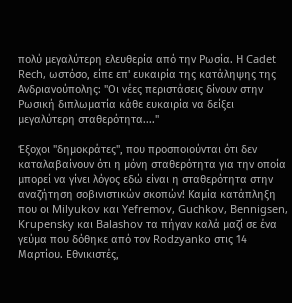πολύ μεγαλύτερη ελευθερία από την Ρωσία. Η Cadet Rech, ωστόσο, είπε επ' ευκαιρία της κατάληψης της Ανδριανούπολης: "Οι νέες περιστάσεις δίνουν στην Ρωσική διπλωματία κάθε ευκαιρία να δείξει μεγαλύτερη σταθερότητα...."

Έξοχοι "δημοκράτες", που προσποιούνται ότι δεν καταλαβαίνουν ότι η μόνη σταθερότητα για την οποία μπορεί να γίνει λόγος εδώ είναι η σταθερότητα στην αναζήτηση σοβινιστικών σκοπών! Καμία κατάπληξη που οι Milyukov και Yefremov, Guchkov, Bennigsen, Krupensky και Balashov τα πήγαν καλά μαζί σε ένα γεύμα που δόθηκε από τον Rodzyanko στις 14 Μαρτίου. Εθνικιστές,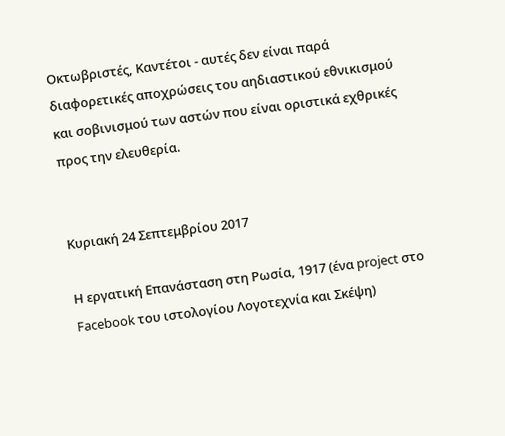Oκτωβριστές, Καντέτοι - αυτές δεν είναι παρά διαφορετικές αποχρώσεις του αηδιαστικού εθνικισμού και σοβινισμού των αστών που είναι οριστικά εχθρικές προς την ελευθερία.


Κυριακή 24 Σεπτεμβρίου 2017

Η εργατική Επανάσταση στη Ρωσία, 1917 (ένα project στο Facebook του ιστολογίου Λογοτεχνία και Σκέψη)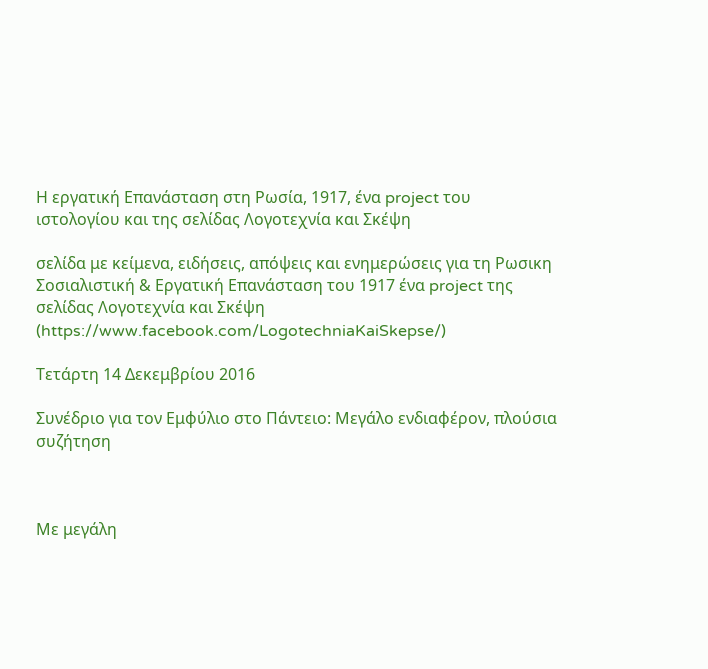Η εργατική Επανάσταση στη Ρωσία, 1917, ένα project του ιστολογίου και της σελίδας Λογοτεχνία και Σκέψη

σελίδα με κείμενα, ειδήσεις, απόψεις και ενημερώσεις για τη Ρωσικη Σοσιαλιστική & Εργατική Επανάσταση του 1917 ένα project της σελίδας Λογοτεχνία και Σκέψη (https://www.facebook.com/LogotechniaKaiSkepse/)

Τετάρτη 14 Δεκεμβρίου 2016

Συνέδριο για τον Εμφύλιο στο Πάντειο: Μεγάλο ενδιαφέρον, πλούσια συζήτηση



Με μεγάλη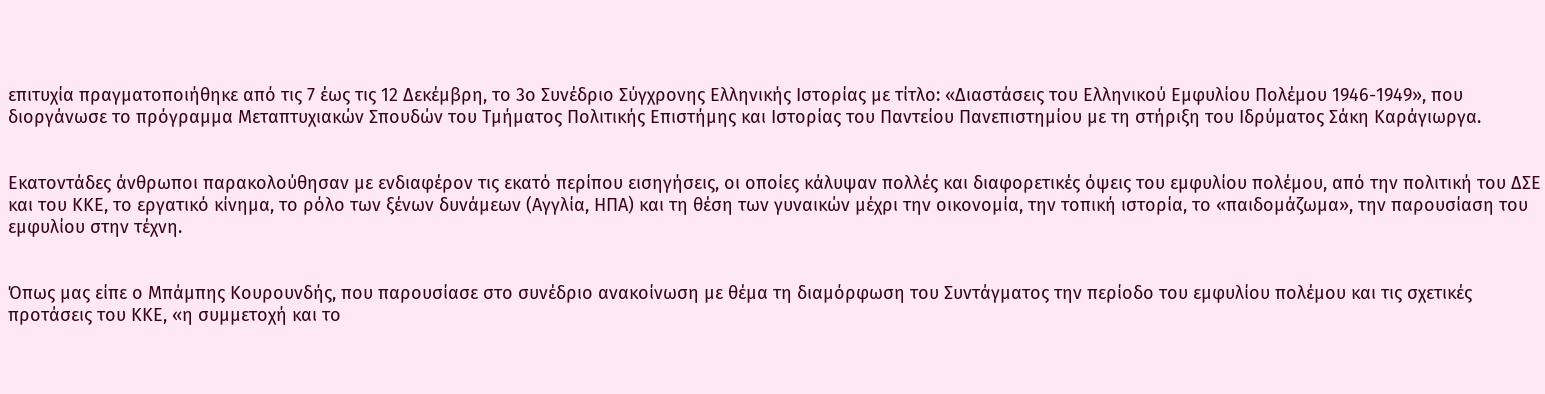επιτυχία πραγματοποιήθηκε από τις 7 έως τις 12 Δεκέμβρη, το 3ο Συνέδριο Σύγχρονης Ελληνικής Ιστορίας με τίτλο: «Διαστάσεις του Ελληνικού Εμφυλίου Πολέμου 1946-1949», που διοργάνωσε το πρόγραμμα Μεταπτυχιακών Σπουδών του Τμήματος Πολιτικής Επιστήμης και Ιστορίας του Παντείου Πανεπιστημίου με τη στήριξη του Ιδρύματος Σάκη Καράγιωργα.


Εκατοντάδες άνθρωποι παρακολούθησαν με ενδιαφέρον τις εκατό περίπου εισηγήσεις, οι οποίες κάλυψαν πολλές και διαφορετικές όψεις του εμφυλίου πολέμου, από την πολιτική του ΔΣΕ και του ΚΚΕ, το εργατικό κίνημα, το ρόλο των ξένων δυνάμεων (Αγγλία, ΗΠΑ) και τη θέση των γυναικών μέχρι την οικονομία, την τοπική ιστορία, το «παιδομάζωμα», την παρουσίαση του εμφυλίου στην τέχνη.


Όπως μας είπε ο Μπάμπης Κουρουνδής, που παρουσίασε στο συνέδριο ανακοίνωση με θέμα τη διαμόρφωση του Συντάγματος την περίοδο του εμφυλίου πολέμου και τις σχετικές προτάσεις του ΚΚΕ, «η συμμετοχή και το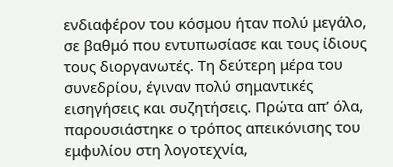ενδιαφέρον του κόσμου ήταν πολύ μεγάλο, σε βαθμό που εντυπωσίασε και τους ίδιους τους διοργανωτές. Τη δεύτερη μέρα του συνεδρίου, έγιναν πολύ σημαντικές εισηγήσεις και συζητήσεις. Πρώτα απ’ όλα, παρουσιάστηκε ο τρόπος απεικόνισης του εμφυλίου στη λογοτεχνία,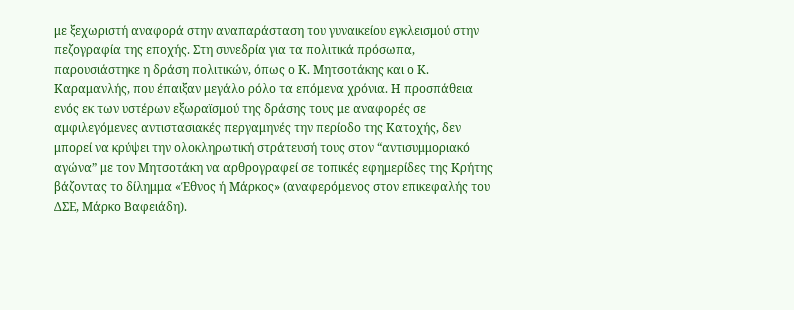με ξεχωριστή αναφορά στην αναπαράσταση του γυναικείου εγκλεισμού στην πεζογραφία της εποχής. Στη συνεδρία για τα πολιτικά πρόσωπα, παρουσιάστηκε η δράση πολιτικών, όπως ο Κ. Μητσοτάκης και ο Κ. Καραμανλής, που έπαιξαν μεγάλο ρόλο τα επόμενα χρόνια. Η προσπάθεια ενός εκ των υστέρων εξωραϊσμού της δράσης τους με αναφορές σε αμφιλεγόμενες αντιστασιακές περγαμηνές την περίοδο της Κατοχής, δεν μπορεί να κρύψει την ολοκληρωτική στράτευσή τους στον “αντισυμμοριακό αγώνα” με τον Μητσοτάκη να αρθρογραφεί σε τοπικές εφημερίδες της Κρήτης βάζοντας το δίλημμα «Έθνος ή Μάρκος» (αναφερόμενος στον επικεφαλής του ΔΣΕ, Μάρκο Βαφειάδη).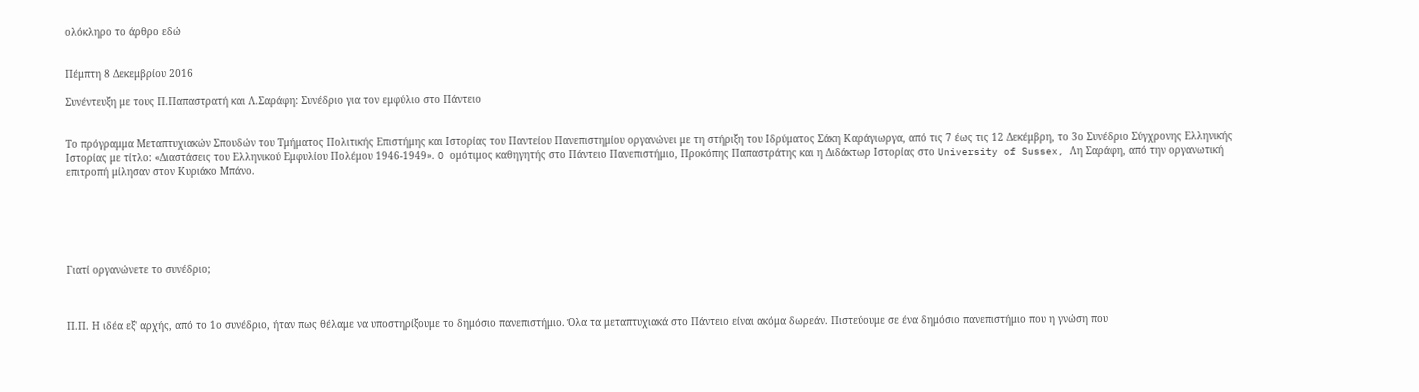ολόκληρο το άρθρο εδώ


Πέμπτη 8 Δεκεμβρίου 2016

Συνέντευξη με τους Π.Παπαστρατή και Λ.Σαράφη: Συνέδριο για τον εμφύλιο στο Πάντειο


Το πρόγραμμα Μεταπτυχιακών Σπουδών του Τμήματος Πολιτικής Επιστήμης και Ιστορίας του Παντείου Πανεπιστημίου οργανώνει με τη στήριξη του Ιδρύματος Σάκη Καράγιωργα, από τις 7 έως τις 12 Δεκέμβρη, το 3ο Συνέδριο Σύγχρονης Ελληνικής Ιστορίας με τίτλο: «Διαστάσεις του Ελληνικού Εμφυλίου Πολέμου 1946-1949». O ομότιμος καθηγητής στο Πάντειο Πανεπιστήμιο, Προκόπης Παπαστράτης και η Διδάκτωρ Ιστορίας στο University of Sussex, Λη Σαράφη, από την οργανωτική επιτροπή μίλησαν στον Κυριάκο Μπάνο.






Γιατί οργανώνετε το συνέδριο;



Π.Π. Η ιδέα εξ' αρχής, από το 1ο συνέδριο, ήταν πως θέλαμε να υποστηρίξουμε το δημόσιο πανεπιστήμιο. Όλα τα μεταπτυχιακά στο Πάντειο είναι ακόμα δωρεάν. Πιστεύουμε σε ένα δημόσιο πανεπιστήμιο που η γνώση που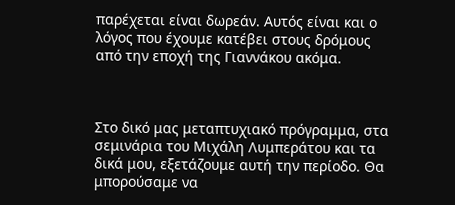παρέχεται είναι δωρεάν. Αυτός είναι και ο λόγος που έχουμε κατέβει στους δρόμους από την εποχή της Γιαννάκου ακόμα.



Στο δικό μας μεταπτυχιακό πρόγραμμα, στα σεμινάρια του Μιχάλη Λυμπεράτου και τα δικά μου, εξετάζουμε αυτή την περίοδο. Θα μπορούσαμε να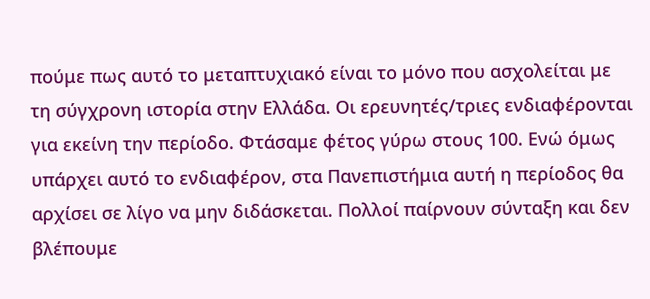πούμε πως αυτό το μεταπτυχιακό είναι το μόνο που ασχολείται με τη σύγχρονη ιστορία στην Ελλάδα. Οι ερευνητές/τριες ενδιαφέρονται για εκείνη την περίοδο. Φτάσαμε φέτος γύρω στους 100. Eνώ όμως υπάρχει αυτό το ενδιαφέρον, στα Πανεπιστήμια αυτή η περίοδος θα αρχίσει σε λίγο να μην διδάσκεται. Πολλοί παίρνουν σύνταξη και δεν βλέπουμε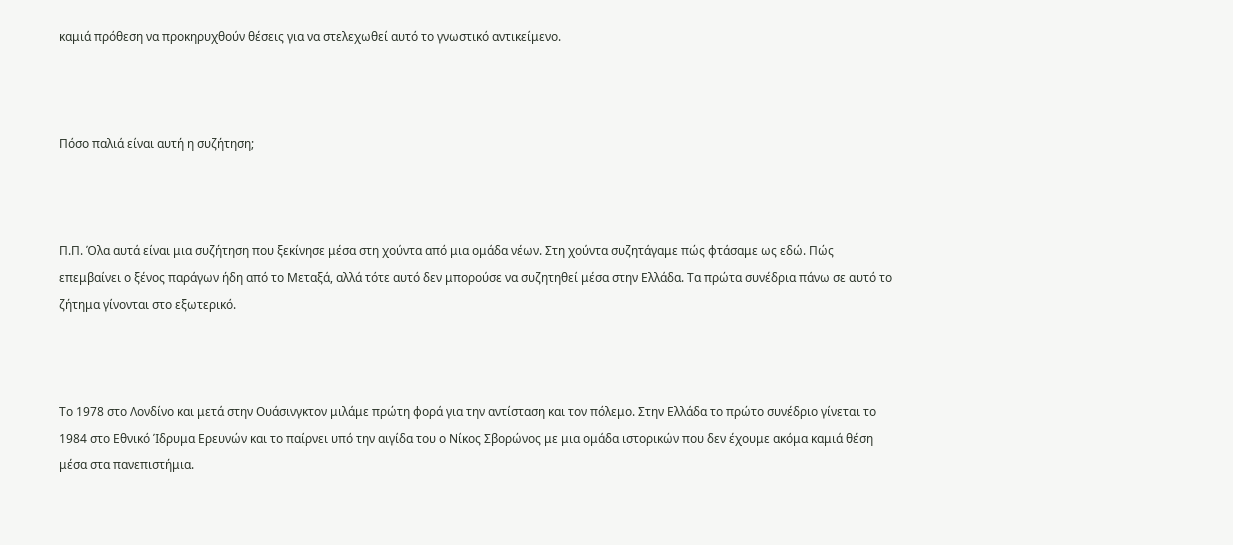καμιά πρόθεση να προκηρυχθούν θέσεις για να στελεχωθεί αυτό το γνωστικό αντικείμενο.



Πόσο παλιά είναι αυτή η συζήτηση;



Π.Π. Όλα αυτά είναι μια συζήτηση που ξεκίνησε μέσα στη χούντα από μια ομάδα νέων. Στη χούντα συζητάγαμε πώς φτάσαμε ως εδώ. Πώς επεμβαίνει ο ξένος παράγων ήδη από το Μεταξά, αλλά τότε αυτό δεν μπορούσε να συζητηθεί μέσα στην Ελλάδα. Τα πρώτα συνέδρια πάνω σε αυτό το ζήτημα γίνονται στο εξωτερικό.



Το 1978 στο Λονδίνο και μετά στην Ουάσινγκτον μιλάμε πρώτη φορά για την αντίσταση και τον πόλεμο. Στην Ελλάδα το πρώτο συνέδριο γίνεται το 1984 στο Εθνικό Ίδρυμα Ερευνών και το παίρνει υπό την αιγίδα του ο Νίκος Σβορώνος με μια ομάδα ιστορικών που δεν έχουμε ακόμα καμιά θέση μέσα στα πανεπιστήμια.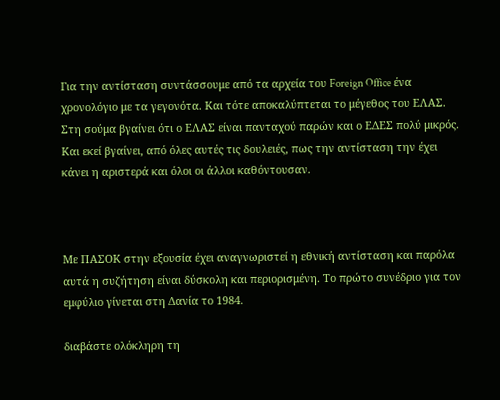Για την αντίσταση συντάσσουμε από τα αρχεία του Foreign Office ένα χρονολόγιο με τα γεγονότα. Και τότε αποκαλύπτεται το μέγεθος του ΕΛΑΣ. Στη σούμα βγαίνει ότι ο ΕΛΑΣ είναι πανταχού παρών και ο ΕΔΕΣ πολύ μικρός. Και εκεί βγαίνει, από όλες αυτές τις δουλειές, πως την αντίσταση την έχει κάνει η αριστερά και όλοι οι άλλοι καθόντουσαν.



Με ΠΑΣΟΚ στην εξουσία έχει αναγνωριστεί η εθνική αντίσταση και παρόλα αυτά η συζήτηση είναι δύσκολη και περιορισμένη. Το πρώτο συνέδριο για τον εμφύλιο γίνεται στη Δανία το 1984.

διαβάστε ολόκληρη τη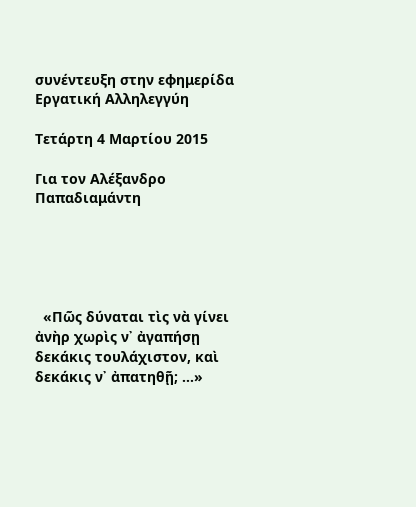συνέντευξη στην εφημερίδα Εργατική Αλληλεγγύη

Τετάρτη 4 Μαρτίου 2015

Για τον Αλέξανδρο Παπαδιαμάντη





  «Πῶς δύναται τὶς νὰ γίνει ἀνὴρ χωρὶς ν᾿ ἀγαπήσῃ δεκάκις τουλάχιστον, καὶ δεκάκις ν᾿ ἀπατηθῇ; ...»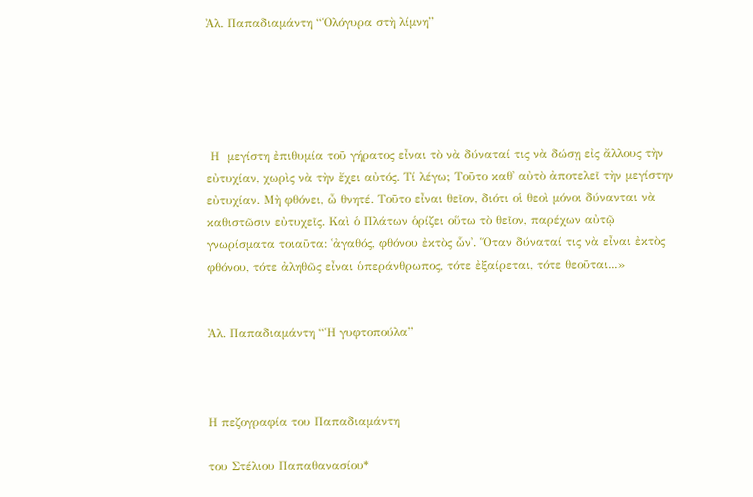Ἀλ. Παπαδιαμάντη “Ὁλόγυρα στὴ λίμνη”





 Η  μεγίστη ἐπιθυμία τοῦ γήρατος εἶναι τὸ νὰ δύναταί τις νὰ δώσῃ εἰς ἄλλους τὴν εὐτυχίαν, χωρὶς νὰ τὴν ἔχει αὐτός. Τί λέγω; Τοῦτο καθ᾿ αὐτὸ ἀποτελεῖ τὴν μεγίστην εὐτυχίαν. Μὴ φθόνει, ὦ θνητέ. Τοῦτο εἶναι θεῖον, διότι οἱ θεοὶ μόνοι δύνανται νὰ καθιστῶσιν εὐτυχεῖς. Καὶ ὁ Πλάτων ὁρίζει οὕτω τὸ θεῖον, παρέχων αὐτῷ γνωρίσματα τοιαῦτα: ῾ἀγαθός, φθόνου ἐκτὸς ὧν᾿. Ὅταν δύναταί τις νὰ εἶναι ἐκτὸς φθόνου, τότε ἀληθῶς εἶναι ὑπεράνθρωπος, τότε ἐξαίρεται, τότε θεοῦται...»


Ἀλ. Παπαδιαμάντη “Ἡ γυφτοπούλα”



Η πεζογραφία του Παπαδιαμάντη

του Στέλιου Παπαθανασίου*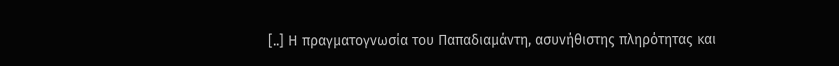[..] Η πραγματογνωσία του Παπαδιαμάντη, ασυνήθιστης πληρότητας και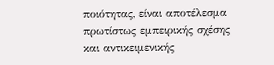ποιότητας, είναι αποτέλεσμα πρωτίστως εμπειρικής σχέσης και αντικειμενικής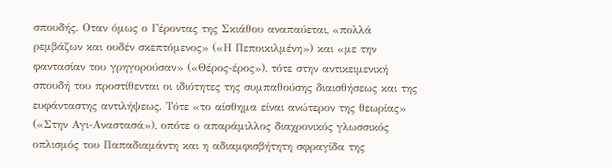σπουδής. Οταν όμως ο Γέροντας της Σκιάθου αναπαύεται, «πολλά ρεμβάζων και ουδέν σκεπτόμενος» («Η Πεποικιλμένη») και «με την φαντασίαν του γρηγορούσαν» («Θέρος-έρος»), τότε στην αντικειμενική σπουδή του προστίθενται οι ιδιότητες της συμπαθούσης διαισθήσεως και της ευφάνταστης αντιλήψεως. Τότε «το αίσθημα είναι ανώτερον της θεωρίας» («Στην Αγι-Αναστασά»), οπότε ο απαράμιλλος διαχρονικός γλωσσικός οπλισμός του Παπαδιαμάντη και η αδιαμφισβήτητη σφραγίδα της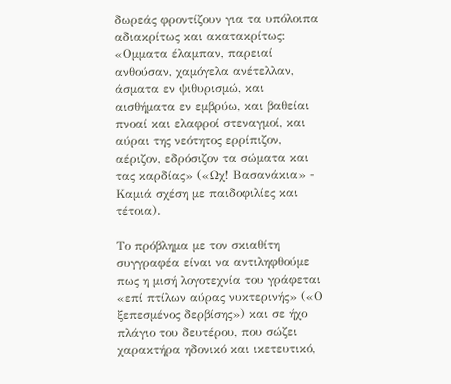δωρεάς φροντίζουν για τα υπόλοιπα αδιακρίτως και ακατακρίτως: «Ομματα έλαμπαν, παρειαί ανθούσαν, χαμόγελα ανέτελλαν, άσματα εν ψιθυρισμώ, και αισθήματα εν εμβρύω, και βαθείαι πνοαί και ελαφροί στεναγμοί, και αύραι της νεότητος ερρίπιζον, αέριζον, εδρόσιζον τα σώματα και τας καρδίας» («Ωχ! Βασανάκια» - Καμιά σχέση με παιδοφιλίες και τέτοια).

Το πρόβλημα με τον σκιαθίτη συγγραφέα είναι να αντιληφθούμε πως η μισή λογοτεχνία του γράφεται «επί πτίλων αύρας νυκτερινής» («Ο ξεπεσμένος δερβίσης») και σε ήχο πλάγιο του δευτέρου, που σώζει χαρακτήρα ηδονικό και ικετευτικό,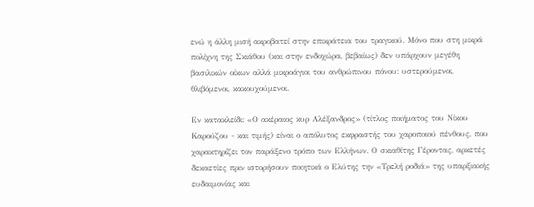ενώ η άλλη μισή ακροβατεί στην επικράτεια του τραγικού. Μόνο που στη μικρά πολίχνη της Σκιάθου (και στην ενδοχώρα, βεβαίως) δεν υπάρχουν μεγέθη βασιλικών οίκων αλλά μικροάγιοι του ανθρώπινου πόνου: υστερούμενοι, θλιβόμενοι, κακουχούμενοι.

Εν κατακλείδι: «Ο ακέραιος κυρ Αλέξανδρος» (τίτλος ποιήματος του Νίκου Καρούζου - και τιμής) είναι ο απόλυτος εκφραστής του χαροποιού πένθους, που χαρακτηρίζει τον παράξενο τρόπο των Ελλήνων. Ο σκιαθίτης Γέροντας, αρκετές δεκαετίες πριν ιστορήσουν ποιητικά ο Ελύτης την «Τρελή ροδιά» της υπαρξιακής ευδαιμονίας και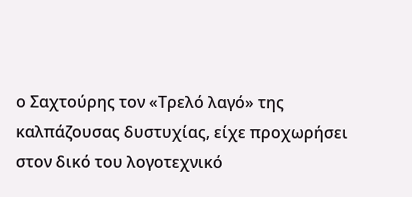ο Σαχτούρης τον «Τρελό λαγό» της καλπάζουσας δυστυχίας, είχε προχωρήσει στον δικό του λογοτεχνικό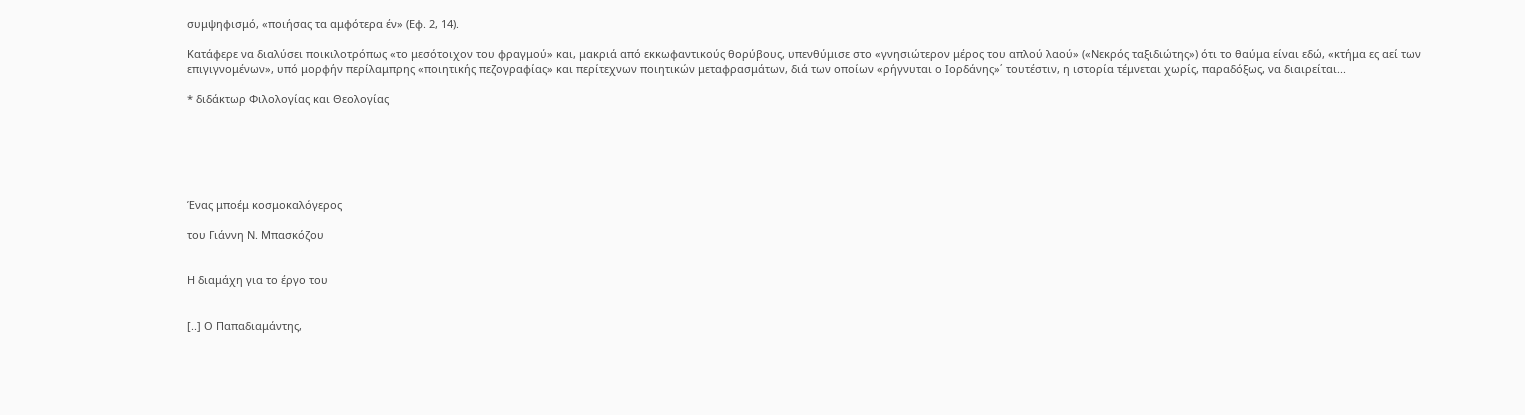συμψηφισμό, «ποιήσας τα αμφότερα έν» (Εφ. 2, 14).

Κατάφερε να διαλύσει ποικιλοτρόπως «το μεσότοιχον του φραγμού» και, μακριά από εκκωφαντικούς θορύβους, υπενθύμισε στο «γνησιώτερον μέρος του απλού λαού» («Νεκρός ταξιδιώτης») ότι το θαύμα είναι εδώ, «κτήμα ες αεί των επιγιγνομένων», υπό μορφήν περίλαμπρης «ποιητικής πεζογραφίας» και περίτεχνων ποιητικών μεταφρασμάτων, διά των οποίων «ρήγνυται ο Ιορδάνης»΄ τουτέστιν, η ιστορία τέμνεται χωρίς, παραδόξως, να διαιρείται...

* διδάκτωρ Φιλολογίας και Θεολογίας






Ένας μποέμ κοσμοκαλόγερος

του Γιάννη Ν. Μπασκόζου


Η διαμάχη για το έργο του


[..] Ο Παπαδιαμάντης,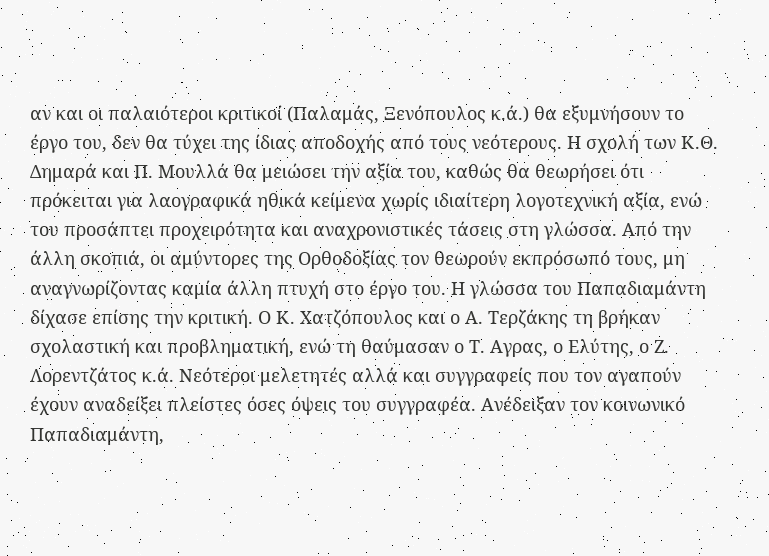αν και οι παλαιότεροι κριτικοί (Παλαμάς, Ξενόπουλος κ.ά.) θα εξυμνήσουν το έργο του, δεν θα τύχει της ίδιας αποδοχής από τους νεότερους. Η σχολή των Κ.Θ. Δημαρά και Π. Μουλλά θα μειώσει την αξία του, καθώς θα θεωρήσει ότι πρόκειται για λαογραφικά ηθικά κείμενα χωρίς ιδιαίτερη λογοτεχνική αξία, ενώ του προσάπτει προχειρότητα και αναχρονιστικές τάσεις στη γλώσσα. Από την άλλη σκοπιά, οι αμύντορες της Ορθοδοξίας τον θεωρούν εκπρόσωπό τους, μη αναγνωρίζοντας καμία άλλη πτυχή στο έργο του. Η γλώσσα του Παπαδιαμάντη δίχασε επίσης την κριτική. Ο Κ. Χατζόπουλος και ο Α. Τερζάκης τη βρήκαν σχολαστική και προβληματική, ενώ τη θαύμασαν ο Τ. Αγρας, ο Ελύτης, ο Ζ. Λορεντζάτος κ.ά. Νεότεροι μελετητές αλλά και συγγραφείς που τον αγαπούν έχουν αναδείξει πλείστες όσες όψεις του συγγραφέα. Ανέδειξαν τον κοινωνικό Παπαδιαμάντη,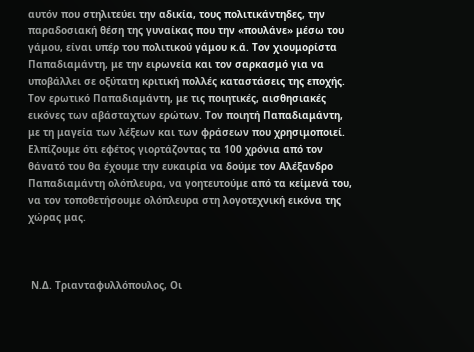αυτόν που στηλιτεύει την αδικία, τους πολιτικάντηδες, την παραδοσιακή θέση της γυναίκας που την «πουλάνε» μέσω του γάμου, είναι υπέρ του πολιτικού γάμου κ.ά. Τον χιουμορίστα Παπαδιαμάντη, με την ειρωνεία και τον σαρκασμό για να υποβάλλει σε οξύτατη κριτική πολλές καταστάσεις της εποχής. Τον ερωτικό Παπαδιαμάντη, με τις ποιητικές, αισθησιακές εικόνες των αβάσταχτων ερώτων. Τον ποιητή Παπαδιαμάντη, με τη μαγεία των λέξεων και των φράσεων που χρησιμοποιεί. Ελπίζουμε ότι εφέτος γιορτάζοντας τα 100 χρόνια από τον θάνατό του θα έχουμε την ευκαιρία να δούμε τον Αλέξανδρο Παπαδιαμάντη ολόπλευρα, να γοητευτούμε από τα κείμενά του, να τον τοποθετήσουμε ολόπλευρα στη λογοτεχνική εικόνα της χώρας μας.



 Ν.Δ. Τριανταφυλλόπουλος, Οι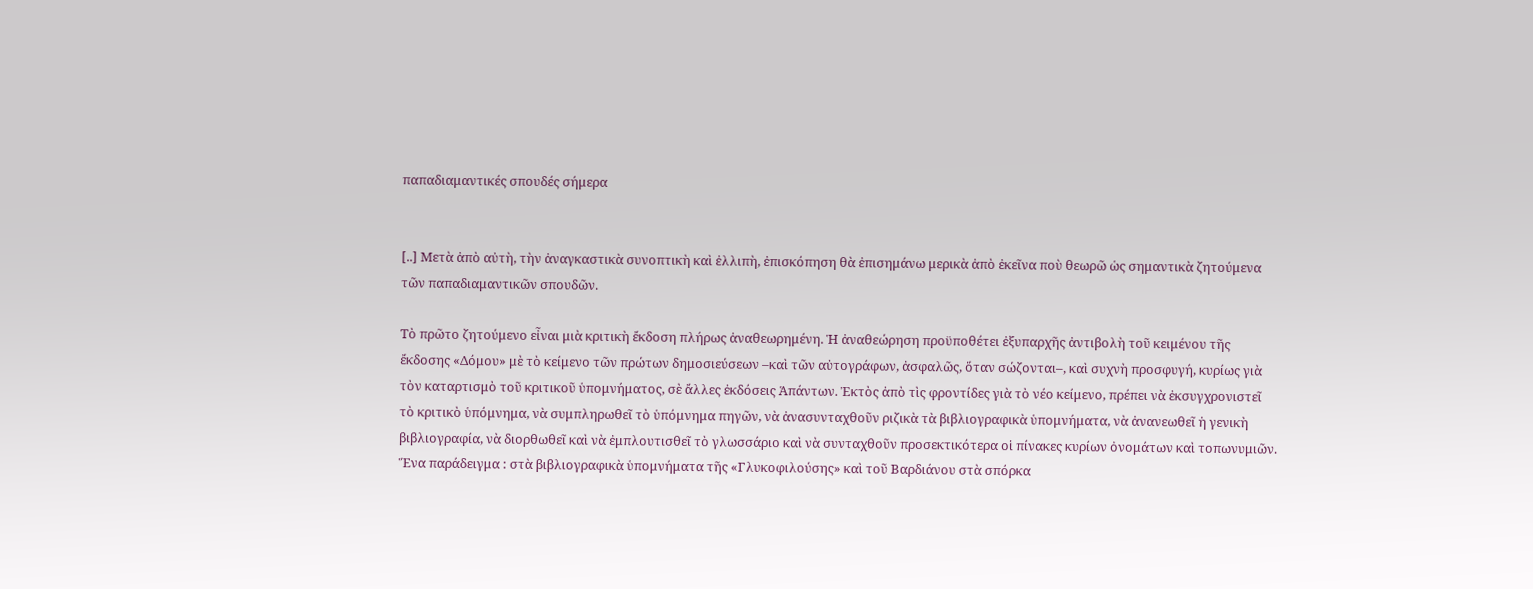παπαδιαμαντικές σπουδές σήμερα


[..] Μετὰ ἀπὸ αὐτὴ, τὴν ἀναγκαστικὰ συνοπτικὴ καὶ ἐλλιπὴ, ἐπισκόπηση θὰ ἐπισημάνω μερικὰ ἀπὸ ἐκεῖνα ποὺ θεωρῶ ὡς σημαντικὰ ζητούμενα τῶν παπαδιαμαντικῶν σπουδῶν.

Τὸ πρῶτο ζητούμενο εἶναι μιὰ κριτικὴ ἔκδοση πλήρως ἀναθεωρημένη. Ἡ ἀναθεώρηση προϋποθέτει ἐξυπαρχῆς ἀντιβολὴ τοῦ κειμένου τῆς ἔκδοσης «Δόμου» μὲ τὸ κείμενο τῶν πρώτων δημοσιεύσεων –καὶ τῶν αὐτογράφων, ἀσφαλῶς, ὅταν σώζονται–, καὶ συχνὴ προσφυγή, κυρίως γιὰ τὸν καταρτισμὸ τοῦ κριτικοῦ ὑπομνήματος, σὲ ἄλλες ἐκδόσεις Ἁπάντων. Ἐκτὸς ἀπὸ τὶς φροντίδες γιὰ τὸ νέο κείμενο, πρέπει νὰ ἐκσυγχρονιστεῖ τὸ κριτικὸ ὑπόμνημα, νὰ συμπληρωθεῖ τὸ ὑπόμνημα πηγῶν, νὰ ἀνασυνταχθοῦν ριζικὰ τὰ βιβλιογραφικὰ ὑπομνήματα, νὰ ἀνανεωθεῖ ἡ γενικὴ βιβλιογραφία, νὰ διορθωθεῖ καὶ νὰ ἐμπλουτισθεῖ τὸ γλωσσάριο καὶ νὰ συνταχθοῦν προσεκτικότερα οἱ πίνακες κυρίων ὀνομάτων καὶ τοπωνυμιῶν. Ἕνα παράδειγμα : στὰ βιβλιογραφικὰ ὑπομνήματα τῆς «Γλυκοφιλούσης» καὶ τοῦ Βαρδιάνου στὰ σπόρκα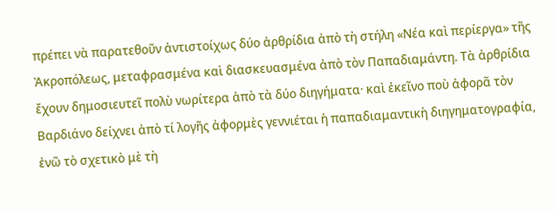πρέπει νὰ παρατεθοῦν ἀντιστοίχως δύο ἀρθρίδια ἀπὸ τὴ στήλη «Νέα καὶ περίεργα» τῆς Ἀκροπόλεως, μεταφρασμένα καὶ διασκευασμένα ἀπὸ τὸν Παπαδιαμάντη. Τὰ ἀρθρίδια ἔχουν δημοσιευτεῖ πολὺ νωρίτερα ἀπὸ τὰ δύο διηγήματα· καὶ ἐκεῖνο ποὺ ἀφορᾶ τὸν Βαρδιάνο δείχνει ἀπὸ τί λογῆς ἀφορμὲς γεννιέται ἡ παπαδιαμαντικὴ διηγηματογραφία, ἐνῶ τὸ σχετικὸ μὲ τὴ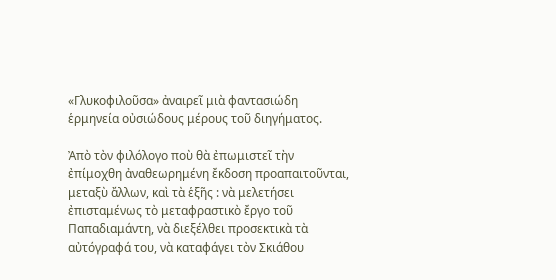«Γλυκοφιλοῦσα» ἀναιρεῖ μιὰ φαντασιώδη ἑρμηνεία οὐσιώδους μέρους τοῦ διηγήματος.

Ἀπὸ τὸν φιλόλογο ποὺ θὰ ἐπωμιστεῖ τὴν ἐπίμοχθη ἀναθεωρημένη ἔκδοση προαπαιτοῦνται, μεταξὺ ἄλλων, καὶ τὰ ἑξῆς : νὰ μελετήσει ἐπισταμένως τὸ μεταφραστικὸ ἔργο τοῦ Παπαδιαμάντη, νὰ διεξέλθει προσεκτικὰ τὰ αὐτόγραφά του, νὰ καταφάγει τὸν Σκιάθου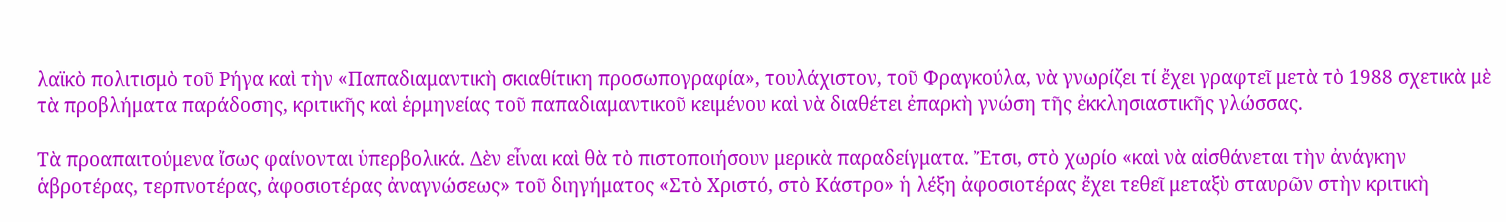λαϊκὸ πολιτισμὸ τοῦ Ρήγα καὶ τὴν «Παπαδιαμαντικὴ σκιαθίτικη προσωπογραφία», τουλάχιστον, τοῦ Φραγκούλα, νὰ γνωρίζει τί ἔχει γραφτεῖ μετὰ τὸ 1988 σχετικὰ μὲ τὰ προβλήματα παράδοσης, κριτικῆς καὶ ἑρμηνείας τοῦ παπαδιαμαντικοῦ κειμένου καὶ νὰ διαθέτει ἐπαρκὴ γνώση τῆς ἐκκλησιαστικῆς γλώσσας.

Τὰ προαπαιτούμενα ἴσως φαίνονται ὑπερβολικά. Δὲν εἶναι καὶ θὰ τὸ πιστοποιήσουν μερικὰ παραδείγματα. Ἔτσι, στὸ χωρίο «καὶ νὰ αἰσθάνεται τὴν ἀνάγκην ἁβροτέρας, τερπνοτέρας, ἀφοσιοτέρας ἀναγνώσεως» τοῦ διηγήματος «Στὸ Χριστό, στὸ Κάστρο» ἡ λέξη ἀφοσιοτέρας ἔχει τεθεῖ μεταξὺ σταυρῶν στὴν κριτικὴ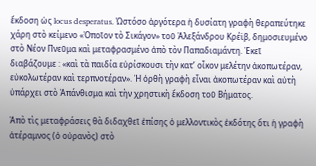ἔκδοση ὡς locus desperatus. Ὡστόσο ἀργότερα ἡ δυσίατη γραφὴ θεραπεύτηκε χάρη στὸ κείμενο «Ὁποῖον τὸ Σικάγον» τοῦ Ἀλεξάνδρου Κρέϊβ, δημοσιευμένο στὸ Νέον Πνεῦμα καὶ μεταφρασμένο ἀπὸ τὸν Παπαδιαμάντη. Ἐκεῖ διαβάζουμε : «καὶ τὰ παιδία εὑρίσκουσι τὴν κατ’ οἶκον μελέτην ἀκοπωτέραν, εὐκολωτέραν καὶ τερπνοτέραν». Ἡ ὀρθὴ γραφὴ εἶναι ἀκοπωτέραν καὶ αὐτὴ ὑπάρχει στὸ Ἀπάνθισμα καὶ τὴν χρηστικὴ ἔκδοση τοῦ Βήματος.

Ἀπὸ τὶς μεταφράσεις θὰ διδαχθεῖ ἐπίσης ὁ μελλοντικὸς ἐκδότης ὅτι ἡ γραφὴ ἀτέραμνος (ὁ οὐρανὸς) στὸ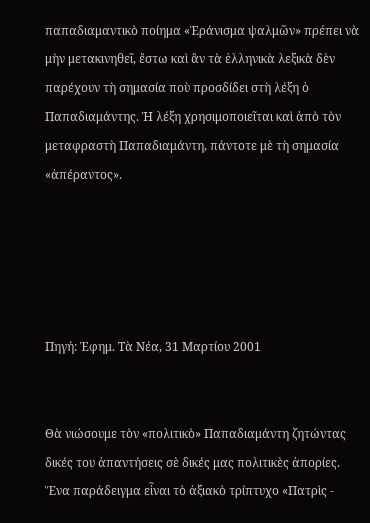παπαδιαμαντικὸ ποίημα «Ἐράνισμα ψαλμῶν» πρέπει νὰ μὴν μετακινηθεῖ, ἔστω καὶ ἂν τὰ ἑλληνικὰ λεξικὰ δὲν παρέχουν τὴ σημασία ποὺ προσδίδει στὴ λέξη ὁ Παπαδιαμάντης. Ἡ λέξη χρησιμοποιεῖται καὶ ἀπὸ τὸν μεταφραστὴ Παπαδιαμάντη, πάντοτε μὲ τὴ σημασία «ἀπέραντος».





Πηγή: Ἐφημ. Τὰ Νέα, 31 Μαρτίου 2001


Θὰ νιώσουμε τὸν «πολιτικὸ» Παπαδιαμάντη ζητώντας δικές του ἀπαντήσεις σὲ δικές μας πολιτικὲς ἀπορίες. Ἕνα παράδειγμα εἶναι τὸ ἀξιακὸ τρίπτυχο «Πατρὶς -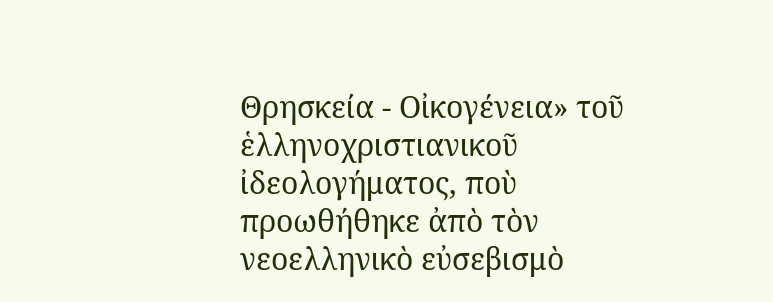Θρησκεία - Οἰκογένεια» τοῦ ἑλληνοχριστιανικοῦ ἰδεολογήματος, ποὺ προωθήθηκε ἀπὸ τὸν νεοελληνικὸ εὐσεβισμὸ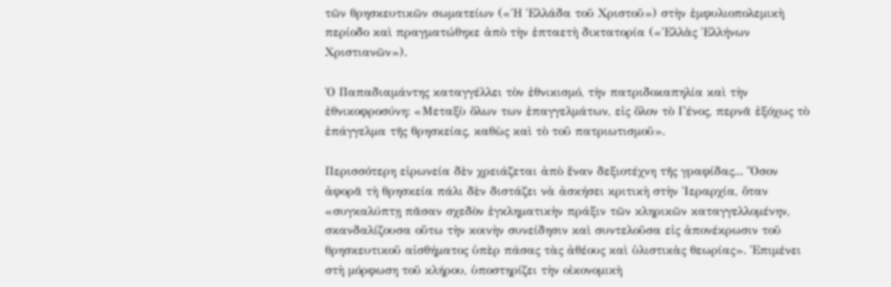τῶν θρησκευτικῶν σωματείων («Ἡ Ἑλλάδα τοῦ Χριστοῦ») στὴν ἐμφυλιοπολεμικὴ περίοδο καὶ πραγματώθηκε ἀπὸ τὴν ἑπταετὴ δικτατορία («Ἑλλὰς Ἑλλήνων Χριστιανῶν»).

Ὁ Παπαδιαμάντης καταγγέλλει τὸν ἐθνικισμό, τὴν πατριδοκαπηλία καὶ τὴν ἐθνικοφροσύνη: «Μεταξὺ ὅλων των ἐπαγγελμάτων, εἰς ὅλον τὸ Γένος, περνᾶ ἐξόχως τὸ ἐπάγγελμα τῆς θρησκείας, καθὼς καὶ τὸ τοῦ πατριωτισμοῦ».

Περισσότερη εἰρωνεία δὲν χρειάζεται ἀπὸ ἕναν δεξιοτέχνη τῆς γραφίδας... Ὅσον ἀφορᾶ τὴ θρησκεία πάλι δὲν διστάζει νὰ ἀσκήσει κριτικὴ στὴν Ἱεραρχία, ὅταν «συγκαλύπτῃ πᾶσαν σχεδὸν ἐγκληματικὴν πράξιν τῶν κληρικῶν καταγγελλομένην, σκανδαλίζουσα οὕτω τὴν κοινὴν συνείδησιν καὶ συντελοῦσα εἰς ἀπονέκρωσιν τοῦ θρησκευτικοῦ αἰσθήματος ὑπὲρ πάσας τὰς ἀθέους καὶ ὑλιστικὰς θεωρίας». Ἐπιμένει στὴ μόρφωση τοῦ κλήρου, ὑποστηρίζει τὴν οἰκονομικὴ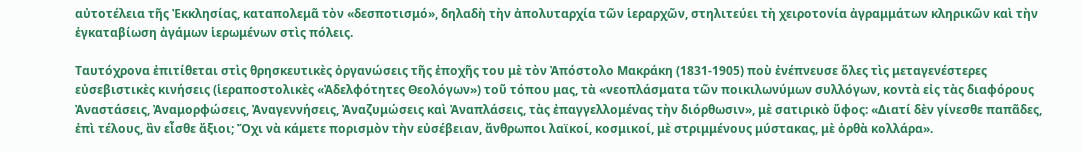αὐτοτέλεια τῆς Ἐκκλησίας, καταπολεμᾶ τὸν «δεσποτισμό», δηλαδὴ τὴν ἀπολυταρχία τῶν ἱεραρχῶν, στηλιτεύει τὴ χειροτονία ἀγραμμάτων κληρικῶν καὶ τὴν ἐγκαταβίωση ἀγάμων ἱερωμένων στὶς πόλεις.

Ταυτόχρονα ἐπιτίθεται στὶς θρησκευτικὲς ὀργανώσεις τῆς ἐποχῆς του μὲ τὸν Ἀπόστολο Μακράκη (1831-1905) ποὺ ἐνέπνευσε ὅλες τὶς μεταγενέστερες εὐσεβιστικὲς κινήσεις (ἱεραποστολικὲς «Ἀδελφότητες Θεολόγων») τοῦ τόπου μας, τὰ «νεοπλάσματα τῶν ποικιλωνύμων συλλόγων, κοντὰ εἰς τὰς διαφόρους Ἀναστάσεις, Ἀναμορφώσεις, Ἀναγεννήσεις, Ἀναζυμώσεις καὶ Ἀναπλάσεις, τὰς ἐπαγγελλομένας τὴν διόρθωσιν», μὲ σατιρικὸ ὕφος: «Διατί δὲν γίνεσθε παπᾶδες, ἐπὶ τέλους, ἂν εἶσθε ἄξιοι; Ὄχι νὰ κάμετε πορισμὸν τὴν εὐσέβειαν, ἄνθρωποι λαϊκοί, κοσμικοί, μὲ στριμμένους μύστακας, μὲ ὀρθὰ κολλάρα».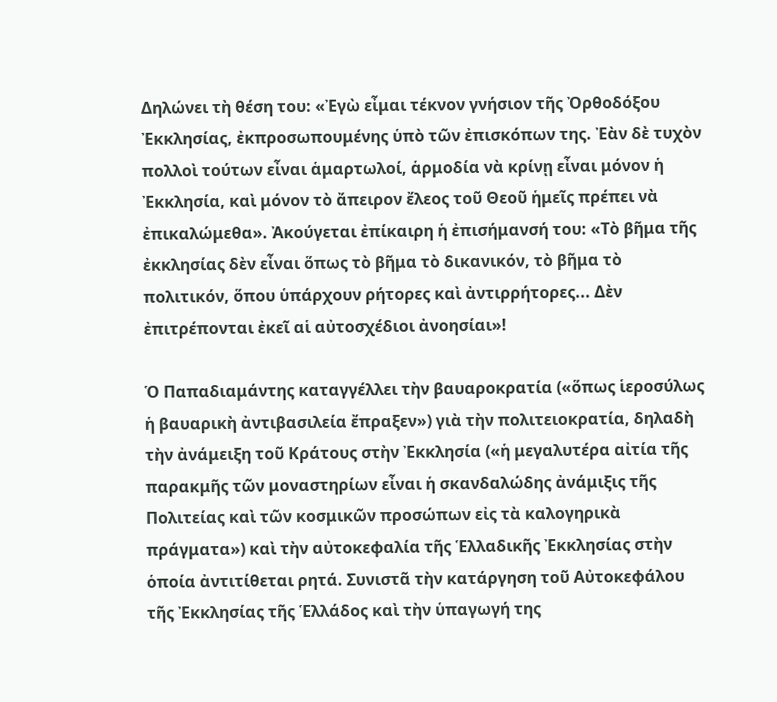Δηλώνει τὴ θέση του: «Ἐγὼ εἶμαι τέκνον γνήσιον τῆς Ὀρθοδόξου Ἐκκλησίας, ἐκπροσωπουμένης ὑπὸ τῶν ἐπισκόπων της. Ἐὰν δὲ τυχὸν πολλοὶ τούτων εἶναι ἁμαρτωλοί, ἁρμοδία νὰ κρίνῃ εἶναι μόνον ἡ Ἐκκλησία, καὶ μόνον τὸ ἄπειρον ἔλεος τοῦ Θεοῦ ἡμεῖς πρέπει νὰ ἐπικαλώμεθα». Ἀκούγεται ἐπίκαιρη ἡ ἐπισήμανσή του: «Τὸ βῆμα τῆς ἐκκλησίας δὲν εἶναι ὅπως τὸ βῆμα τὸ δικανικόν, τὸ βῆμα τὸ πολιτικόν, ὅπου ὑπάρχουν ρήτορες καὶ ἀντιρρήτορες... Δὲν ἐπιτρέπονται ἐκεῖ αἱ αὐτοσχέδιοι ἀνοησίαι»!

Ὁ Παπαδιαμάντης καταγγέλλει τὴν βαυαροκρατία («ὅπως ἱεροσύλως ἡ βαυαρικὴ ἀντιβασιλεία ἔπραξεν») γιὰ τὴν πολιτειοκρατία, δηλαδὴ τὴν ἀνάμειξη τοῦ Κράτους στὴν Ἐκκλησία («ἡ μεγαλυτέρα αἰτία τῆς παρακμῆς τῶν μοναστηρίων εἶναι ἡ σκανδαλώδης ἀνάμιξις τῆς Πολιτείας καὶ τῶν κοσμικῶν προσώπων εἰς τὰ καλογηρικὰ πράγματα») καὶ τὴν αὐτοκεφαλία τῆς Ἑλλαδικῆς Ἐκκλησίας στὴν ὁποία ἀντιτίθεται ρητά. Συνιστᾶ τὴν κατάργηση τοῦ Αὐτοκεφάλου τῆς Ἐκκλησίας τῆς Ἑλλάδος καὶ τὴν ὑπαγωγή της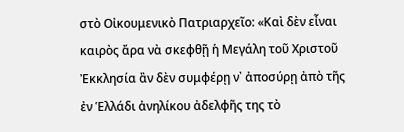στὸ Οἰκουμενικὸ Πατριαρχεῖο: «Καὶ δὲν εἶναι καιρὸς ἄρα νὰ σκεφθῇ ἡ Μεγάλη τοῦ Χριστοῦ Ἐκκλησία ἂν δὲν συμφέρῃ ν᾿ ἀποσύρῃ ἀπὸ τῆς ἐν Ἑλλάδι ἀνηλίκου ἀδελφῆς της τὸ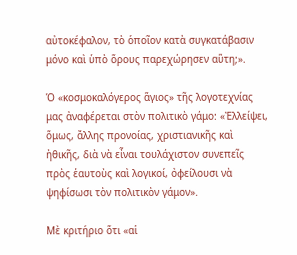αὐτοκέφαλον, τὸ ὁποῖον κατὰ συγκατάβασιν μόνο καὶ ὑπὸ ὅρους παρεχώρησεν αὕτη;».

Ὁ «κοσμοκαλόγερος ἅγιος» τῆς λογοτεχνίας μας ἀναφέρεται στὸν πολιτικὸ γάμο: «Ἐλλείψει, ὅμως, ἄλλης προνοίας, χριστιανικῆς καὶ ἠθικῆς, διὰ νὰ εἶναι τουλάχιστον συνεπεῖς πρὸς ἑαυτοὺς καὶ λογικοί, ὀφείλουσι νὰ ψηφίσωσι τὸν πολιτικὸν γάμον».

Μὲ κριτήριο ὅτι «αἱ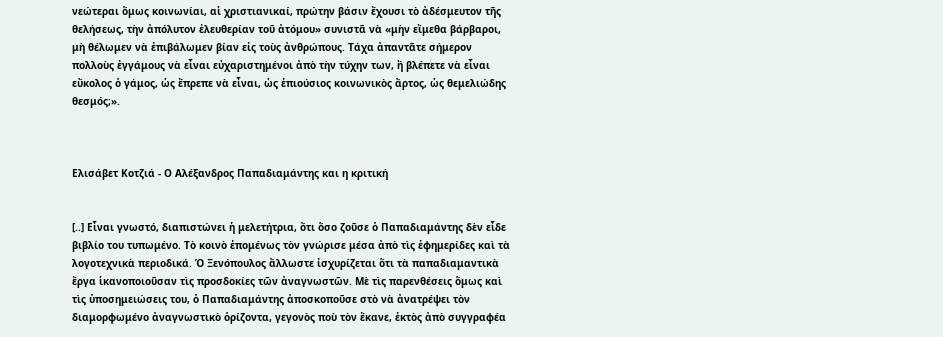νεώτεραι ὅμως κοινωνίαι, αἱ χριστιανικαί, πρώτην βάσιν ἔχουσι τὸ ἀδέσμευτον τῆς θελήσεως, τὴν ἀπόλυτον ἐλευθερίαν τοῦ ἀτόμου» συνιστᾶ νὰ «μὴν εἴμεθα βάρβαροι, μὴ θέλωμεν νὰ ἐπιβάλωμεν βίαν εἰς τοὺς ἀνθρώπους. Τάχα ἀπαντᾶτε σήμερον πολλοὺς ἐγγάμους νὰ εἶναι εὐχαριστημένοι ἀπὸ τὴν τύχην των, ἢ βλέπετε νὰ εἶναι εὔκολος ὁ γάμος, ὡς ἔπρεπε νὰ εἶναι, ὡς ἐπιούσιος κοινωνικὸς ἄρτος, ὡς θεμελιώδης θεσμός;».



Ελισάβετ Κοτζιά - Ο Αλέξανδρος Παπαδιαμάντης και η κριτική


[..] Εἶναι γνωστό, διαπιστώνει ἡ μελετήτρια, ὅτι ὅσο ζοῦσε ὁ Παπαδιαμάντης δὲν εἶδε βιβλίο του τυπωμένο. Τὸ κοινὸ ἑπομένως τὸν γνώρισε μέσα ἀπὸ τὶς ἐφημερίδες καὶ τὰ λογοτεχνικὰ περιοδικά. Ὁ Ξενόπουλος ἄλλωστε ἰσχυρίζεται ὅτι τὰ παπαδιαμαντικὰ ἔργα ἱκανοποιοῦσαν τὶς προσδοκίες τῶν ἀναγνωστῶν. Μὲ τὶς παρενθέσεις ὅμως καὶ τὶς ὑποσημειώσεις του, ὁ Παπαδιαμάντης ἀποσκοποῦσε στὸ νὰ ἀνατρέψει τὸν διαμορφωμένο ἀναγνωστικὸ ὁρίζοντα, γεγονὸς ποὺ τὸν ἔκανε, ἐκτὸς ἀπὸ συγγραφέα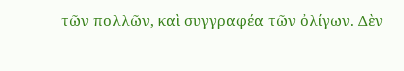τῶν πολλῶν, καὶ συγγραφέα τῶν ὀλίγων. Δὲν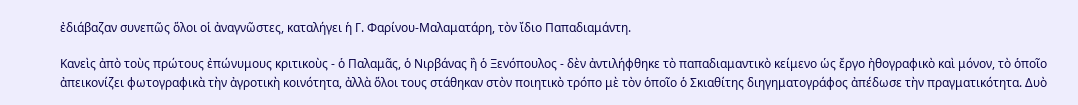ἐδιάβαζαν συνεπῶς ὅλοι οἱ ἀναγνῶστες, καταλήγει ἡ Γ. Φαρίνου-Μαλαματάρη, τὸν ἴδιο Παπαδιαμάντη.

Κανεὶς ἀπὸ τοὺς πρώτους ἐπώνυμους κριτικοὺς - ὁ Παλαμᾶς, ὁ Νιρβάνας ἢ ὁ Ξενόπουλος - δὲν ἀντιλήφθηκε τὸ παπαδιαμαντικὸ κείμενο ὡς ἔργο ἠθογραφικὸ καὶ μόνον, τὸ ὁποῖο ἀπεικονίζει φωτογραφικὰ τὴν ἀγροτικὴ κοινότητα, ἀλλὰ ὅλοι τους στάθηκαν στὸν ποιητικὸ τρόπο μὲ τὸν ὁποῖο ὁ Σκιαθίτης διηγηματογράφος ἀπέδωσε τὴν πραγματικότητα. Δυὸ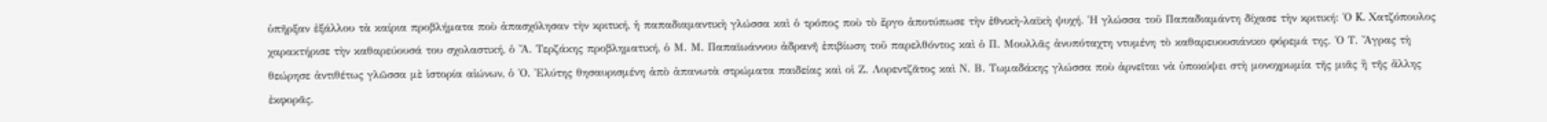ὑπῆρξαν ἐξάλλου τὰ καίρια προβλήματα ποὺ ἀπασχόλησαν τὴν κριτική, ἡ παπαδιαμαντικὴ γλώσσα καὶ ὁ τρόπος ποὺ τὸ ἔργο ἀποτύπωσε τὴν ἐθνικὴ-λαϊκὴ ψυχή. Ἡ γλώσσα τοῦ Παπαδιαμάντη δίχασε τὴν κριτική: Ὁ K. Χατζόπουλος χαρακτήρισε τὴν καθαρεύουσά του σχολαστική, ὁ Ἄ. Τερζάκης προβληματική, ὁ Μ. Μ. Παπαϊωάννου ἀδρανῆ ἐπιβίωση τοῦ παρελθόντος καὶ ὁ Π. Μουλλᾶς ἀνυπόταχτη ντυμένη τὸ καθαρευουσιάνικο φόρεμά της. Ὁ Τ. Ἄγρας τὴ θεώρησε ἀντιθέτως γλῶσσα μὲ ἱστορία αἰώνων, ὁ Ὁ. Ἐλύτης θησαυρισμένη ἀπὸ ἀπανωτὰ στρώματα παιδείας καὶ οἱ Ζ. Λορεντζᾶτος καὶ Ν. Β. Τωμαδάκης γλώσσα ποὺ ἀρνεῖται νὰ ὑποκύψει στὴ μονοχρωμία τῆς μιᾶς ἢ τῆς ἄλλης ἐκφορᾶς.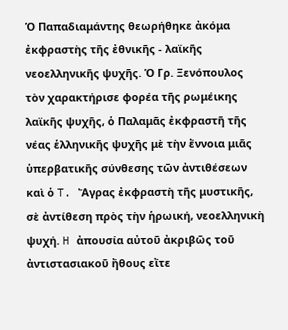Ὁ Παπαδιαμάντης θεωρήθηκε ἀκόμα ἐκφραστὴς τῆς ἐθνικῆς - λαϊκῆς νεοελληνικῆς ψυχῆς. Ὁ Γρ. Ξενόπουλος τὸν χαρακτήρισε φορέα τῆς ρωμέικης λαϊκῆς ψυχῆς, ὁ Παλαμᾶς ἐκφραστῆ τῆς νέας ἑλληνικῆς ψυχῆς μὲ τὴν ἔννοια μιᾶς ὑπερβατικῆς σύνθεσης τῶν ἀντιθέσεων καὶ ὁ T. Ἄγρας ἐκφραστὴ τῆς μυστικῆς, σὲ ἀντίθεση πρὸς τὴν ἡρωική, νεοελληνικὴ ψυχή. H ἀπουσία αὐτοῦ ἀκριβῶς τοῦ ἀντιστασιακοῦ ἤθους εἴτε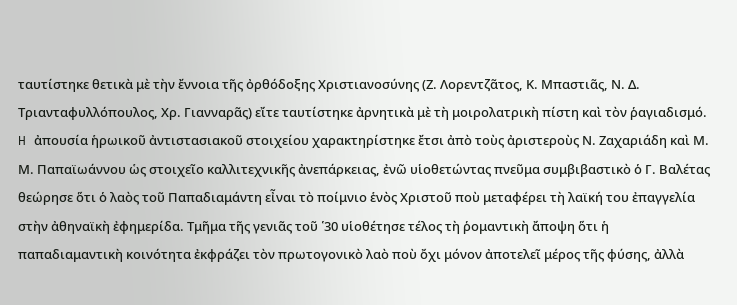ταυτίστηκε θετικὰ μὲ τὴν ἔννοια τῆς ὀρθόδοξης Χριστιανοσύνης (Ζ. Λορεντζᾶτος, Κ. Μπαστιᾶς, Ν. Δ. Τριανταφυλλόπουλος, Χρ. Γιανναρᾶς) εἴτε ταυτίστηκε ἀρνητικὰ μὲ τὴ μοιρολατρικὴ πίστη καὶ τὸν ῥαγιαδισμό. H ἀπουσία ἡρωικοῦ ἀντιστασιακοῦ στοιχείου χαρακτηρίστηκε ἔτσι ἀπὸ τοὺς ἀριστεροὺς Ν. Ζαχαριάδη καὶ Μ. Μ. Παπαϊωάννου ὡς στοιχεῖο καλλιτεχνικῆς ἀνεπάρκειας, ἐνῶ υἱοθετώντας πνεῦμα συμβιβαστικὸ ὁ Γ. Βαλέτας θεώρησε ὅτι ὁ λαὸς τοῦ Παπαδιαμάντη εἶναι τὸ ποίμνιο ἑνὸς Χριστοῦ ποὺ μεταφέρει τὴ λαϊκή του ἐπαγγελία στὴν ἀθηναϊκὴ ἐφημερίδα. Τμῆμα τῆς γενιᾶς τοῦ ῾30 υἱοθέτησε τέλος τὴ ῥομαντικὴ ἄποψη ὅτι ἡ παπαδιαμαντικὴ κοινότητα ἐκφράζει τὸν πρωτογονικὸ λαὸ ποὺ ὄχι μόνον ἀποτελεῖ μέρος τῆς φύσης, ἀλλὰ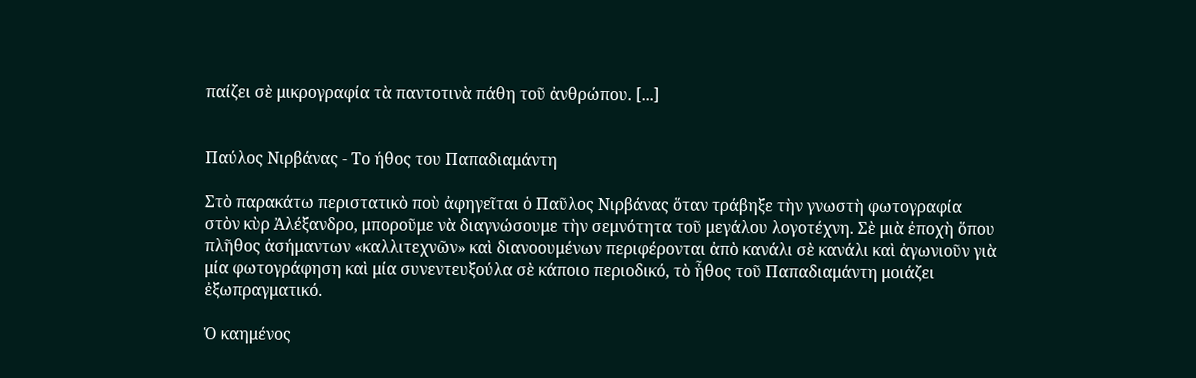παίζει σὲ μικρογραφία τὰ παντοτινὰ πάθη τοῦ ἀνθρώπου. [...]


Παύλος Νιρβάνας - Το ήθος του Παπαδιαμάντη

Στὸ παρακάτω περιστατικὸ ποὺ ἀφηγεῖται ὁ Παῦλος Νιρβάνας ὅταν τράβηξε τὴν γνωστὴ φωτογραφία στὸν κὺρ Ἀλέξανδρο, μποροῦμε νὰ διαγνώσουμε τὴν σεμνότητα τοῦ μεγάλου λογοτέχνη. Σὲ μιὰ ἐποχὴ ὅπου πλῆθος ἀσήμαντων «καλλιτεχνῶν» καὶ διανοουμένων περιφέρονται ἀπὸ κανάλι σὲ κανάλι καὶ ἀγωνιοῦν γιὰ μία φωτογράφηση καὶ μία συνεντευξούλα σὲ κάποιο περιοδικό, τὸ ἦθος τοῦ Παπαδιαμάντη μοιάζει ἐξωπραγματικό.

Ὁ καημένος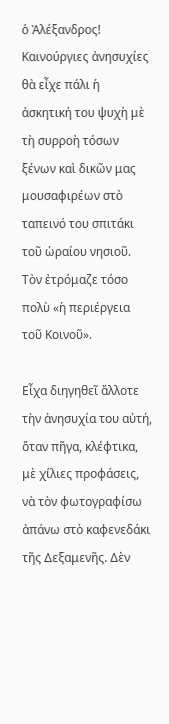ὁ Ἀλέξανδρος! Καινούργιες ἀνησυχίες θὰ εἶχε πάλι ἡ ἀσκητική του ψυχὴ μὲ τὴ συρροὴ τόσων ξένων καὶ δικῶν μας μουσαφιρέων στὸ ταπεινό του σπιτάκι τοῦ ὡραίου νησιοῦ. Τὸν ἐτρόμαζε τόσο πολὺ «ἡ περιέργεια τοῦ Κοινοῦ».

Εἶχα διηγηθεῖ ἄλλοτε τὴν ἀνησυχία του αὐτή, ὅταν πῆγα, κλέφτικα, μὲ χίλιες προφάσεις, νὰ τὸν φωτογραφίσω ἀπάνω στὸ καφενεδάκι τῆς Δεξαμενῆς. Δὲν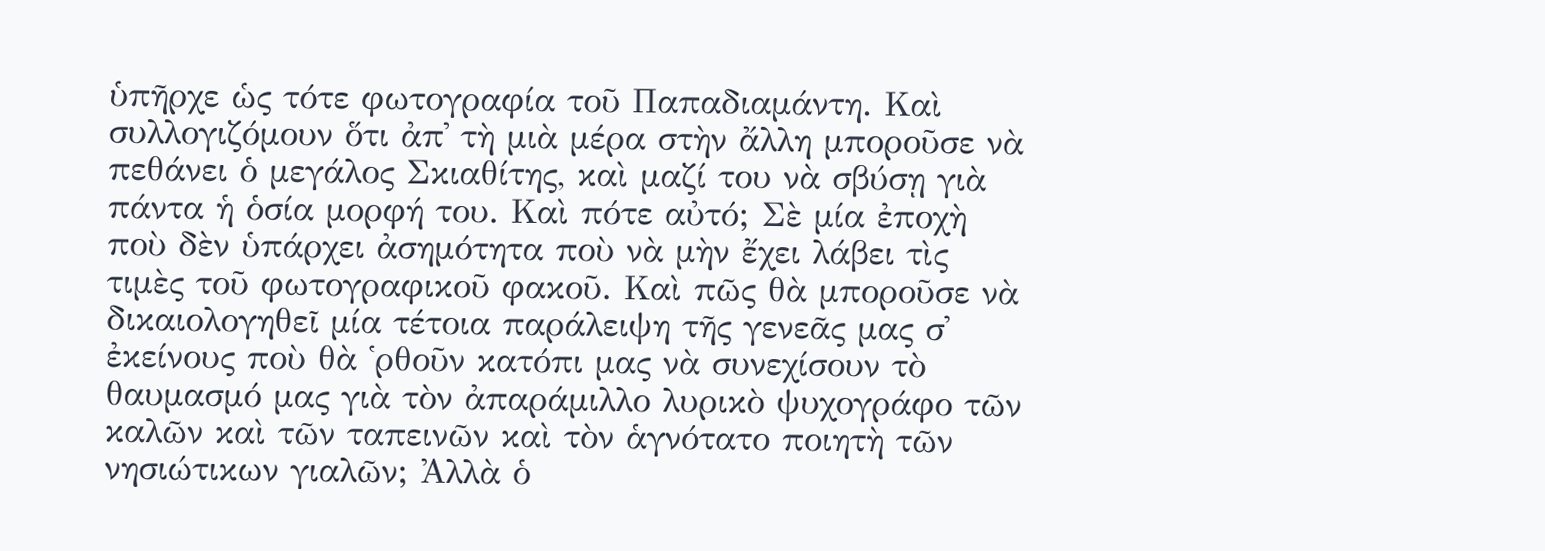ὑπῆρχε ὡς τότε φωτογραφία τοῦ Παπαδιαμάντη. Καὶ συλλογιζόμουν ὅτι ἀπ᾿ τὴ μιὰ μέρα στὴν ἄλλη μποροῦσε νὰ πεθάνει ὁ μεγάλος Σκιαθίτης, καὶ μαζί του νὰ σβύσῃ γιὰ πάντα ἡ ὁσία μορφή του. Καὶ πότε αὐτό; Σὲ μία ἐποχὴ ποὺ δὲν ὑπάρχει ἀσημότητα ποὺ νὰ μὴν ἔχει λάβει τὶς τιμὲς τοῦ φωτογραφικοῦ φακοῦ. Καὶ πῶς θὰ μποροῦσε νὰ δικαιολογηθεῖ μία τέτοια παράλειψη τῆς γενεᾶς μας σ᾿ ἐκείνους ποὺ θὰ ῾ρθοῦν κατόπι μας νὰ συνεχίσουν τὸ θαυμασμό μας γιὰ τὸν ἀπαράμιλλο λυρικὸ ψυχογράφο τῶν καλῶν καὶ τῶν ταπεινῶν καὶ τὸν ἁγνότατο ποιητὴ τῶν νησιώτικων γιαλῶν; Ἀλλὰ ὁ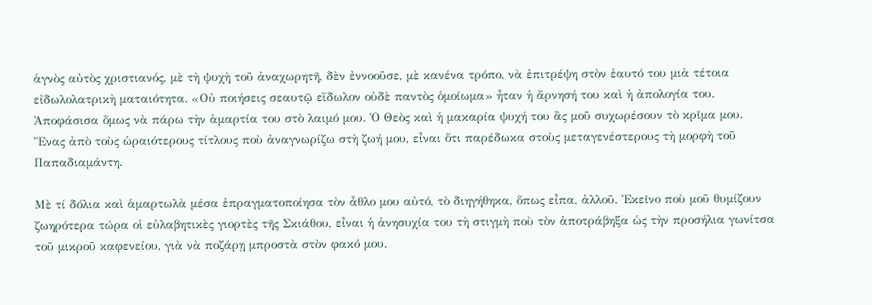ἁγνὸς αὐτὸς χριστιανός, μὲ τὴ ψυχὴ τοῦ ἀναχωρητῆ, δὲν ἐννοοῦσε, μὲ κανένα τρόπο, νὰ ἐπιτρέψη στὸν ἑαυτό του μιὰ τέτοια εἰδωλολατρικὴ ματαιότητα. «Οὐ ποιήσεις σεαυτῷ εἴδωλον οὐδὲ παντὸς ὁμοίωμα» ἦταν ἡ ἄρνησή του καὶ ἡ ἀπολογία του. Ἀποφάσισα ὅμως νὰ πάρω τὴν ἁμαρτία του στὸ λαιμό μου. Ὁ Θεὸς καὶ ἡ μακαρία ψυχή του ἂς μοῦ συχωρέσουν τὸ κρῖμα μου. Ἕνας ἀπὸ τοὺς ὡραιότερους τίτλους ποὺ ἀναγνωρίζω στὴ ζωή μου, εἶναι ὅτι παρέδωκα στοὺς μεταγενέστερους τὴ μορφὴ τοῦ Παπαδιαμάντη.

Μὲ τί δόλια καὶ ἁμαρτωλὰ μέσα ἐπραγματοποίησα τὸν ἆθλο μου αὐτό, τὸ διηγήθηκα, ὅπως εἶπα, ἀλλοῦ. Ἐκεῖνο ποὺ μοῦ θυμίζουν ζωηρότερα τώρα οἱ εὐλαβητικὲς γιορτὲς τῆς Σκιάθου, εἶναι ἡ ἀνησυχία του τὴ στιγμὴ ποὺ τὸν ἀποτράβηξα ὡς τὴν προσήλια γωνίτσα τοῦ μικροῦ καφενείου, γιὰ νὰ ποζάρῃ μπροστὰ στὸν φακό μου.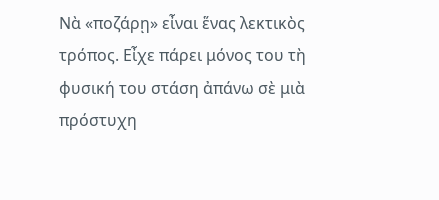Νὰ «ποζάρῃ» εἶναι ἕνας λεκτικὸς τρόπος. Εἶχε πάρει μόνος του τὴ φυσική του στάση ἀπάνω σὲ μιὰ πρόστυχη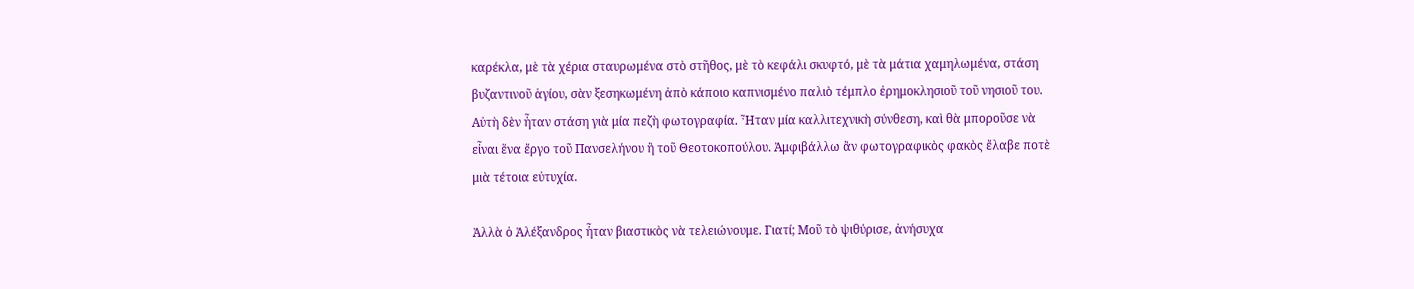καρέκλα, μὲ τὰ χέρια σταυρωμένα στὸ στῆθος, μὲ τὸ κεφάλι σκυφτό, μὲ τὰ μάτια χαμηλωμένα, στάση βυζαντινοῦ ἁγίου, σὰν ξεσηκωμένη ἀπὸ κάποιο καπνισμένο παλιὸ τέμπλο ἐρημοκλησιοῦ τοῦ νησιοῦ του. Αὐτὴ δὲν ἦταν στάση γιὰ μία πεζὴ φωτογραφία. Ἦταν μία καλλιτεχνικὴ σύνθεση, καὶ θὰ μποροῦσε νὰ εἶναι ἕνα ἔργο τοῦ Πανσελήνου ἢ τοῦ Θεοτοκοπούλου. Ἀμφιβάλλω ἂν φωτογραφικὸς φακὸς ἔλαβε ποτὲ μιὰ τέτοια εὐτυχία.

Ἀλλὰ ὁ Ἀλέξανδρος ἦταν βιαστικὸς νὰ τελειώνουμε. Γιατί; Μοῦ τὸ ψιθύρισε, ἀνήσυχα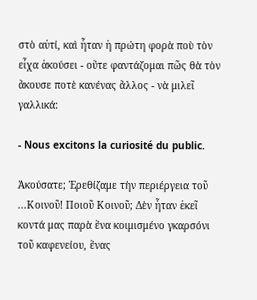στὸ αὐτί, καὶ ἦταν ἡ πρώτη φορὰ ποὺ τὸν εἶχα ἀκούσει - οὔτε φαντάζομαι πῶς θὰ τὸν ἄκουσε ποτὲ κανένας ἄλλος - νὰ μιλεῖ γαλλικά:

- Nous excitons la curiosité du public.

Ἀκούσατε; Ἐρεθίζαμε τὴν περιέργεια τοῦ ...Κοινοῦ! Ποιοῦ Κοινοῦ; Δὲν ἦταν ἐκεῖ κοντά μας παρὰ ἕνα κοιμισμένο γκαρσόνι τοῦ καφενείου, ἕνας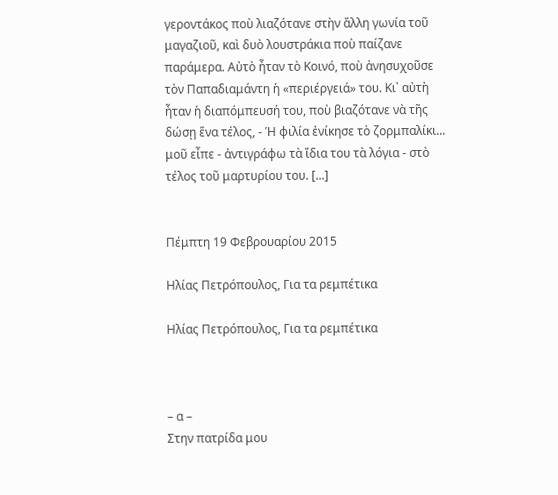γεροντάκος ποὺ λιαζότανε στὴν ἄλλη γωνία τοῦ μαγαζιοῦ, καὶ δυὸ λουστράκια ποὺ παίζανε παράμερα. Αὐτὸ ἦταν τὸ Κοινό, ποὺ ἀνησυχοῦσε τὸν Παπαδιαμάντη ἡ «περιέργειά» του. Κι᾿ αὐτὴ ἦταν ἡ διαπόμπευσή του, ποὺ βιαζότανε νὰ τῆς δώσῃ ἕνα τέλος, - Ἡ φιλία ἐνίκησε τὸ ζορμπαλίκι... μοῦ εἶπε - ἀντιγράφω τὰ ἴδια του τὰ λόγια - στὸ τέλος τοῦ μαρτυρίου του. [...]


Πέμπτη 19 Φεβρουαρίου 2015

Ηλίας Πετρόπουλος, Για τα ρεμπέτικα

Ηλίας Πετρόπουλος, Για τα ρεμπέτικα



– α –
Στην πατρίδα μου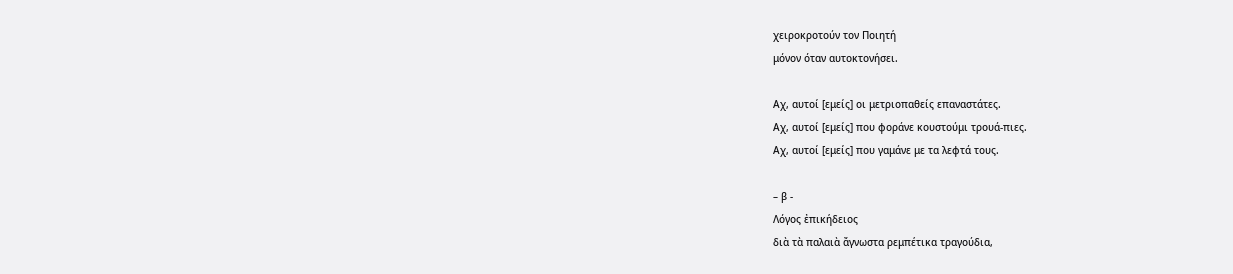χειροκροτούν τον Ποιητή
μόνον όταν αυτοκτονήσει.

Αχ, αυτοί [εμείς] οι μετριοπαθείς επαναστάτες.
Αχ, αυτοί [εμείς] που φοράνε κουστούμι τρουά-πιες.
Αχ, αυτοί [εμείς] που γαμάνε με τα λεφτά τους.

– β -
Λόγος ἐπικήδειος
διὰ τὰ παλαιὰ ἄγνωστα ρεμπέτικα τραγούδια,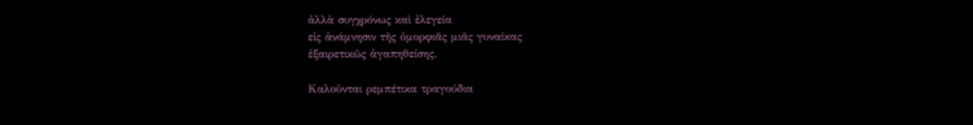ἀλλὰ συγχρόνως καὶ ἐλεγεία
εἰς ἀνάμνησιν τῆς ὀμορφιᾶς μιᾶς γυναίκας
ἐξαιρετικῶς ἀγαπηθείσης.

Καλοῦνται ρεμπέτικα τραγούδια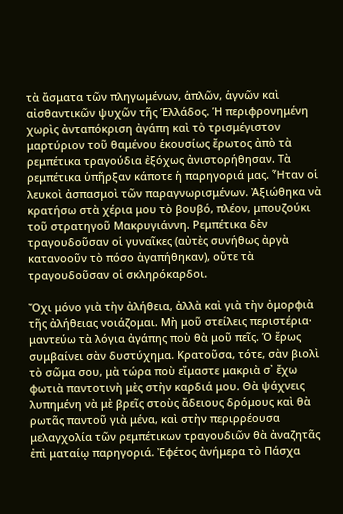τὰ ἄσματα τῶν πληγωμένων, ἁπλῶν, ἁγνῶν καὶ αἰσθαντικῶν ψυχῶν τῆς Ἑλλάδος. Ἡ περιφρονημένη χωρὶς ἀνταπόκριση ἀγάπη καὶ τὸ τρισμέγιστον μαρτύριον τοῦ θαμένου ἑκουσίως ἔρωτος ἀπὸ τὰ ρεμπέτικα τραγούδια ἐξόχως ἀνιστορήθησαν. Τὰ ρεμπέτικα ὑπῆρξαν κάποτε ἡ παρηγοριά μας. Ἦταν οἱ λευκοὶ ἀσπασμοὶ τῶν παραγνωρισμένων. Ἀξιώθηκα νὰ κρατήσω στὰ χέρια μου τὸ βουβό, πλέον, μπουζούκι τοῦ στρατηγοῦ Μακρυγιάννη. Ρεμπέτικα δὲν τραγουδοῦσαν οἱ γυναῖκες (αὐτὲς συνήθως ἀργὰ κατανοοῦν τὸ πόσο ἀγαπήθηκαν), οὔτε τὰ τραγουδοῦσαν οἱ σκληρόκαρδοι.

Ὄχι μόνο γιὰ τὴν ἀλήθεια, ἀλλὰ καὶ γιὰ τὴν ὀμορφιὰ τῆς ἀλήθειας νοιάζομαι. Μὴ μοῦ στείλεις περιστέρια· μαντεύω τὰ λόγια ἀγάπης ποὺ θὰ μοῦ πεῖς. Ὁ ἔρως συμβαίνει σὰν δυστύχημα. Κρατοῦσα, τότε, σὰν βιολὶ τὸ σῶμα σου, μὰ τώρα ποὺ εἴμαστε μακριὰ σ᾿ ἔχω φωτιὰ παντοτινὴ μὲς στὴν καρδιά μου. Θὰ ψάχνεις λυπημένη νὰ μὲ βρεῖς στοὺς ἄδειους δρόμους καὶ θὰ ρωτᾶς παντοῦ γιὰ μένα, καὶ στὴν περιρρέουσα μελαγχολία τῶν ρεμπέτικων τραγουδιῶν θὰ ἀναζητᾶς ἐπὶ ματαίῳ παρηγοριά. Ἐφέτος ἀνήμερα τὸ Πάσχα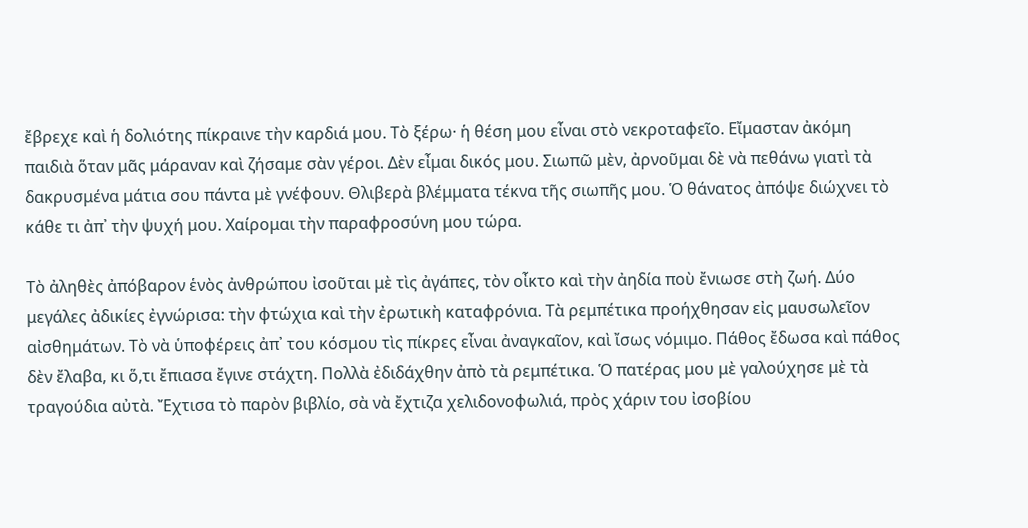ἔβρεχε καὶ ἡ δολιότης πίκραινε τὴν καρδιά μου. Τὸ ξέρω· ἡ θέση μου εἶναι στὸ νεκροταφεῖο. Εἴμασταν ἀκόμη παιδιὰ ὅταν μᾶς μάραναν καὶ ζήσαμε σὰν γέροι. Δὲν εἶμαι δικός μου. Σιωπῶ μὲν, ἀρνοῦμαι δὲ νὰ πεθάνω γιατὶ τὰ δακρυσμένα μάτια σου πάντα μὲ γνέφουν. Θλιβερὰ βλέμματα τέκνα τῆς σιωπῆς μου. Ὁ θάνατος ἀπόψε διώχνει τὸ κάθε τι ἀπ᾿ τὴν ψυχή μου. Χαίρομαι τὴν παραφροσύνη μου τώρα.

Τὸ ἀληθὲς ἀπόβαρον ἑνὸς ἀνθρώπου ἰσοῦται μὲ τὶς ἀγάπες, τὸν οἶκτο καὶ τὴν ἀηδία ποὺ ἔνιωσε στὴ ζωή. Δύο μεγάλες ἀδικίες ἐγνώρισα: τὴν φτώχια καὶ τὴν ἐρωτικὴ καταφρόνια. Τὰ ρεμπέτικα προήχθησαν εἰς μαυσωλεῖον αἰσθημάτων. Τὸ νὰ ὑποφέρεις ἀπ᾿ του κόσμου τὶς πίκρες εἶναι ἀναγκαῖον, καὶ ἴσως νόμιμο. Πάθος ἔδωσα καὶ πάθος δὲν ἔλαβα, κι ὅ,τι ἔπιασα ἔγινε στάχτη. Πολλὰ ἐδιδάχθην ἀπὸ τὰ ρεμπέτικα. Ὁ πατέρας μου μὲ γαλούχησε μὲ τὰ τραγούδια αὐτὰ. Ἔχτισα τὸ παρὸν βιβλίο, σὰ νὰ ἔχτιζα χελιδονοφωλιά, πρὸς χάριν του ἰσοβίου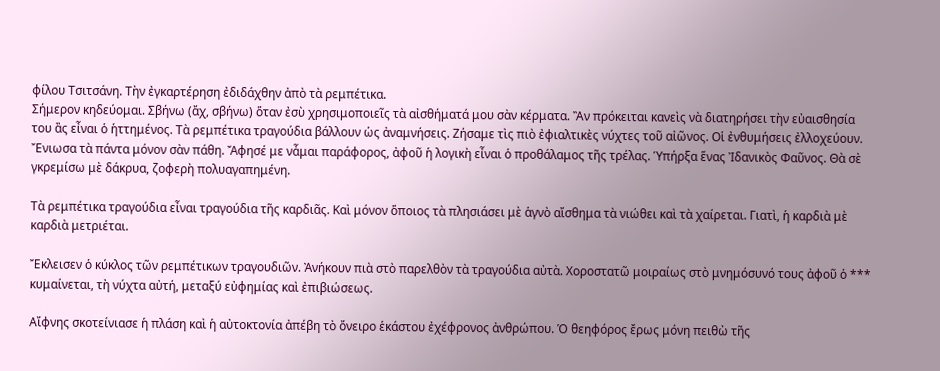φίλου Τσιτσάνη. Τὴν ἐγκαρτέρηση ἐδιδάχθην ἀπὸ τὰ ρεμπέτικα.
Σήμερον κηδεύομαι. Σβήνω (ἄχ, σβήνω) ὅταν ἐσὺ χρησιμοποιεῖς τὰ αἰσθήματά μου σὰν κέρματα. Ἂν πρόκειται κανεὶς νὰ διατηρήσει τὴν εὐαισθησία του ἂς εἶναι ὁ ἡττημένος. Τὰ ρεμπέτικα τραγούδια βάλλουν ὡς ἀναμνήσεις. Ζήσαμε τὶς πιὸ ἐφιαλτικὲς νύχτες τοῦ αἰῶνος. Οἱ ἐνθυμήσεις ἐλλοχεύουν. Ἔνιωσα τὰ πάντα μόνον σὰν πάθη. Ἄφησέ με νἆμαι παράφορος, ἀφοῦ ἡ λογικὴ εἶναι ὁ προθάλαμος τῆς τρέλας. Ὑπήρξα ἕνας Ἰδανικὸς Φαῦνος. Θὰ σὲ γκρεμίσω μὲ δάκρυα, ζοφερὴ πολυαγαπημένη.

Τὰ ρεμπέτικα τραγούδια εἶναι τραγούδια τῆς καρδιᾶς. Καὶ μόνον ὅποιος τὰ πλησιάσει μὲ ἁγνὸ αἴσθημα τὰ νιώθει καὶ τὰ χαίρεται. Γιατὶ, ἡ καρδιὰ μὲ καρδιὰ μετριέται.

Ἔκλεισεν ὁ κύκλος τῶν ρεμπέτικων τραγουδιῶν. Ἀνήκουν πιὰ στὸ παρελθὸν τὰ τραγούδια αὐτὰ. Χοροστατῶ μοιραίως στὸ μνημόσυνό τους ἀφοῦ ὁ *** κυμαίνεται, τὴ νύχτα αὐτή, μεταξύ εὐφημίας καὶ ἐπιβιώσεως.

Αἴφνης σκοτείνιασε ἡ πλάση καὶ ἡ αὐτοκτονία ἀπέβη τὸ ὄνειρο ἑκάστου ἐχέφρονος ἀνθρώπου. Ὁ θεηφόρος ἔρως μόνη πειθὼ τῆς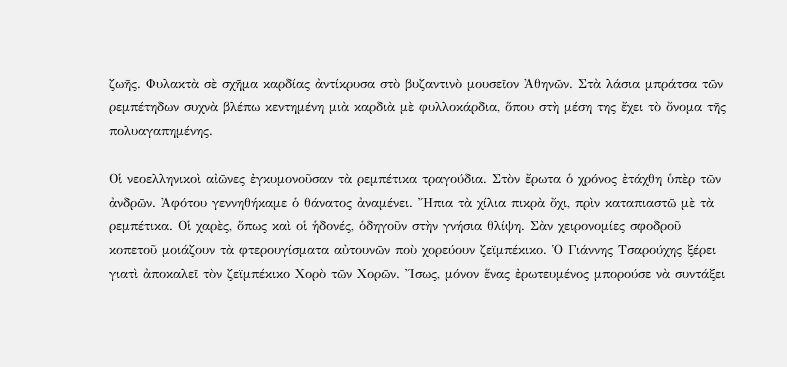ζωῆς. Φυλακτὰ σὲ σχῆμα καρδίας ἀντίκρυσα στὸ βυζαντινὸ μουσεῖον Ἀθηνῶν. Στὰ λάσια μπράτσα τῶν ρεμπέτηδων συχνὰ βλέπω κεντημένη μιὰ καρδιὰ μὲ φυλλοκάρδια, ὅπου στὴ μέση της ἔχει τὸ ὄνομα τῆς πολυαγαπημένης.

Οἱ νεοελληνικοὶ αἰῶνες ἐγκυμονοῦσαν τὰ ρεμπέτικα τραγούδια. Στὸν ἔρωτα ὁ χρόνος ἐτάχθη ὑπὲρ τῶν ἀνδρῶν. Ἀφότου γεννηθήκαμε ὁ θάνατος ἀναμένει. Ἤπια τὰ χίλια πικρὰ ὄχι, πρὶν καταπιαστῶ μὲ τὰ ρεμπέτικα. Οἱ χαρὲς, ὅπως καὶ οἱ ἡδονές, ὁδηγοῦν στὴν γνήσια θλίψη. Σὰν χειρονομίες σφοδροῦ κοπετοῦ μοιάζουν τὰ φτερουγίσματα αὐτουνῶν ποὺ χορεύουν ζεϊμπέκικο. Ὁ Γιάννης Τσαρούχης ξέρει γιατὶ ἀποκαλεῖ τὸν ζεϊμπέκικο Χορὸ τῶν Χορῶν. Ἴσως, μόνον ἕνας ἐρωτευμένος μπορούσε νὰ συντάξει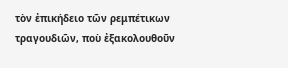τὸν ἐπικήδειο τῶν ρεμπέτικων τραγουδιῶν, ποὺ ἐξακολουθοῦν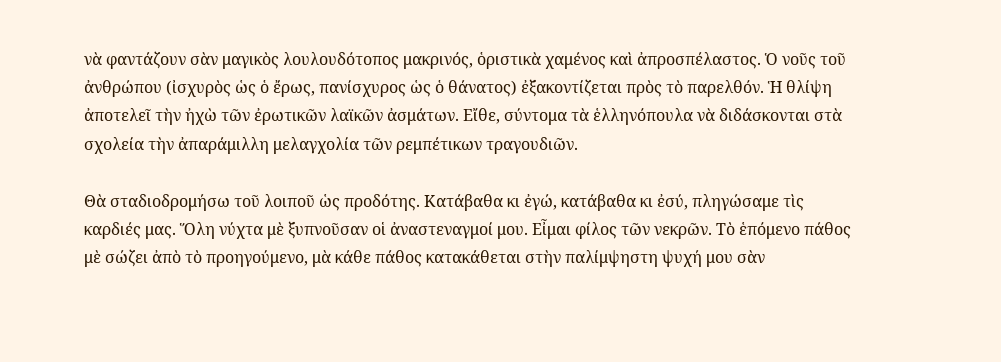νὰ φαντάζουν σὰν μαγικὸς λουλουδότοπος μακρινός, ὁριστικὰ χαμένος καὶ ἀπροσπέλαστος. Ὁ νοῦς τοῦ ἀνθρώπου (ἰσχυρὸς ὡς ὁ ἔρως, πανίσχυρος ὡς ὁ θάνατος) ἐξακοντίζεται πρὸς τὸ παρελθόν. Ἡ θλίψη ἀποτελεῖ τὴν ἠχὼ τῶν ἐρωτικῶν λαϊκῶν ἀσμάτων. Εἴθε, σύντομα τὰ ἑλληνόπουλα νὰ διδάσκονται στὰ σχολεία τὴν ἀπαράμιλλη μελαγχολία τῶν ρεμπέτικων τραγουδιῶν.

Θὰ σταδιοδρομήσω τοῦ λοιποῦ ὡς προδότης. Κατάβαθα κι ἐγώ, κατάβαθα κι ἐσύ, πληγώσαμε τὶς καρδιές μας. Ὅλη νύχτα μὲ ξυπνοῦσαν οἱ ἀναστεναγμοί μου. Εἶμαι φίλος τῶν νεκρῶν. Τὸ ἑπόμενο πάθος μὲ σώζει ἀπὸ τὸ προηγούμενο, μὰ κάθε πάθος κατακάθεται στὴν παλίμψηστη ψυχή μου σὰν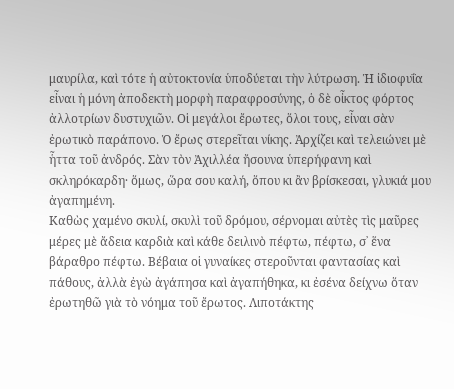μαυρίλα, καὶ τότε ἡ αὐτοκτονία ὑποδύεται τὴν λύτρωση. Ἡ ἰδιοφυΐα εἶναι ἡ μόνη ἀποδεκτὴ μορφὴ παραφροσύνης, ὁ δὲ οἶκτος φόρτος ἀλλοτρίων δυστυχιῶν. Οἱ μεγάλοι ἔρωτες, ὅλοι τους, εἶναι σὰν ἐρωτικὸ παράπονο. Ὁ ἔρως στερεῖται νίκης. Ἀρχίζει καὶ τελειώνει μὲ ἧττα τοῦ ἀνδρός. Σὰν τὸν Ἀχιλλέα ἤσουνα ὑπερήφανη καὶ σκληρόκαρδη· ὅμως, ὥρα σου καλή, ὅπου κι ἂν βρίσκεσαι, γλυκιά μου ἀγαπημένη.
Καθὼς χαμένο σκυλί, σκυλὶ τοῦ δρόμου, σέρνομαι αὐτὲς τὶς μαῦρες μέρες μὲ ἄδεια καρδιὰ καὶ κάθε δειλινὸ πέφτω, πέφτω, σ᾿ ἕνα βάραθρο πέφτω. Βέβαια οἱ γυναίκες στεροῦνται φαντασίας καὶ πάθους, ἀλλὰ ἐγὼ ἀγάπησα καὶ ἀγαπήθηκα, κι ἐσένα δείχνω ὅταν ἐρωτηθῶ γιὰ τὸ νόημα τοῦ ἔρωτος. Λιποτάκτης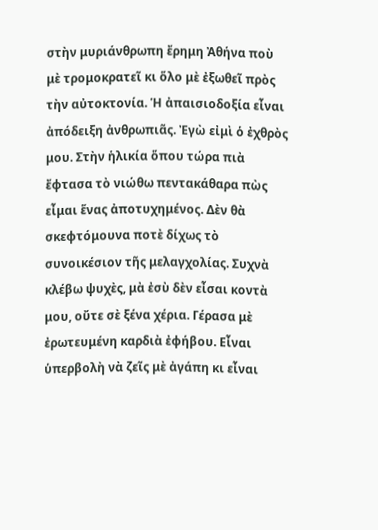στὴν μυριάνθρωπη ἔρημη Ἀθήνα ποὺ μὲ τρομοκρατεῖ κι ὅλο μὲ ἐξωθεῖ πρὸς τὴν αὐτοκτονία. Ἡ ἀπαισιοδοξία εἶναι ἀπόδειξη ἀνθρωπιᾶς. Ἐγὼ εἰμὶ ὁ ἐχθρὸς μου. Στὴν ἡλικία ὅπου τώρα πιὰ ἔφτασα τὸ νιώθω πεντακάθαρα πὼς εἶμαι ἕνας ἀποτυχημένος. Δὲν θὰ σκεφτόμουνα ποτὲ δίχως τὸ συνοικέσιον τῆς μελαγχολίας. Συχνὰ κλέβω ψυχὲς, μὰ ἐσὺ δὲν εἶσαι κοντὰ μου, οὔτε σὲ ξένα χέρια. Γέρασα μὲ ἐρωτευμένη καρδιὰ ἐφήβου. Εἶναι ὑπερβολὴ νὰ ζεῖς μὲ ἀγάπη κι εἶναι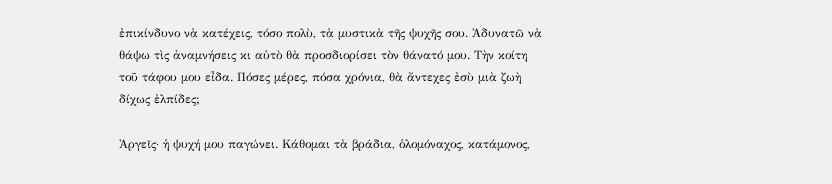ἐπικίνδυνο νὰ κατέχεις, τόσο πολὺ, τὰ μυστικὰ τῆς ψυχῆς σου. Ἀδυνατῶ νὰ θάψω τὶς ἀναμνήσεις κι αὐτὸ θὰ προσδιορίσει τὸν θάνατό μου. Τὴν κοίτη τοῦ τάφου μου εἶδα. Πόσες μέρες, πόσα χρόνια, θὰ ἄντεχες ἐσὺ μιὰ ζωὴ δίχως ἐλπίδες;

Ἀργεῖς· ἡ ψυχή μου παγώνει. Κάθομαι τὰ βράδια, ὁλομόναχος, κατάμονος,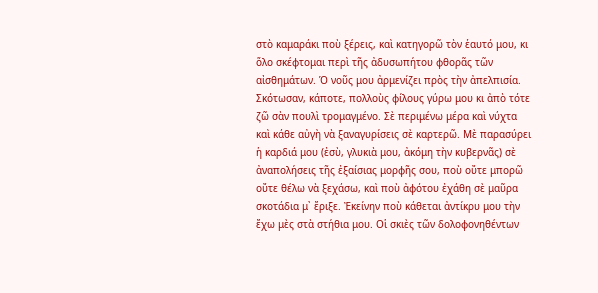στὸ καμαράκι ποὺ ξέρεις, καὶ κατηγορῶ τὸν ἑαυτό μου, κι ὅλο σκέφτομαι περὶ τῆς ἀδυσωπήτου φθορᾶς τῶν αἰσθημάτων. Ὁ νοῦς μου ἀρμενίζει πρὸς τὴν ἀπελπισία. Σκότωσαν, κάποτε, πολλοὺς φίλους γύρω μου κι ἀπὸ τότε ζῶ σὰν πουλὶ τρομαγμένο. Σὲ περιμένω μέρα καὶ νύχτα καὶ κάθε αὐγὴ νὰ ξαναγυρίσεις σὲ καρτερῶ. Μὲ παρασύρει ἡ καρδιά μου (ἐσὺ, γλυκιὰ μου, ἀκόμη τὴν κυβερνᾶς) σὲ ἀναπολήσεις τῆς ἐξαίσιας μορφῆς σου, ποὺ οὔτε μπορῶ οὔτε θέλω νὰ ξεχάσω, καὶ ποὺ ἀφότου ἐχάθη σὲ μαῦρα σκοτάδια μ᾿ ἔριξε. Ἐκείνην ποὺ κάθεται ἀντίκρυ μου τὴν ἔχω μὲς στὰ στήθια μου. Οἱ σκιὲς τῶν δολοφονηθέντων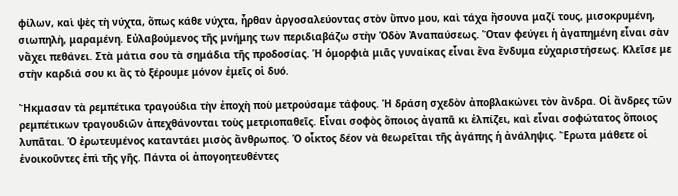φίλων, καὶ ψὲς τὴ νύχτα, ὅπως κάθε νύχτα, ἦρθαν ἀργοσαλεύοντας στὸν ὕπνο μου, καὶ τάχα ἤσουνα μαζί τους, μισοκρυμένη, σιωπηλὴ, μαραμένη. Εὐλαβούμενος τῆς μνήμης των περιδιαβάζω στὴν Ὁδὸν Ἀναπαύσεως. Ὅταν φεύγει ἡ ἀγαπημένη εἶναι σὰν νἄχει πεθάνει. Στὰ μάτια σου τὰ σημάδια τῆς προδοσίας. Ἡ ὁμορφιὰ μιᾶς γυναίκας εἶναι ἕνα ἔνδυμα εὐχαριστήσεως. Κλεῖσε με στὴν καρδιά σου κι ἂς τὸ ξέρουμε μόνον ἐμεῖς οἱ δυό.

Ἤκμασαν τὰ ρεμπέτικα τραγούδια τὴν ἐποχὴ ποὺ μετρούσαμε τάφους. Ἡ δράση σχεδὸν ἀποβλακώνει τὸν ἄνδρα. Οἱ ἄνδρες τῶν ρεμπέτικων τραγουδιῶν ἀπεχθάνονται τοὺς μετριοπαθεῖς. Εἶναι σοφὸς ὅποιος ἀγαπᾶ κι ἐλπίζει, καὶ εἶναι σοφώτατος ὅποιος λυπᾶται. Ὁ ἐρωτευμένος καταντάει μισὸς ἄνθρωπος. Ὁ οἶκτος δέον νὰ θεωρεῖται τῆς ἀγάπης ἡ ἀνάληψις. Ἔρωτα μάθετε οἱ ἐνοικοῦντες ἐπὶ τῆς γῆς. Πάντα οἱ ἀπογοητευθέντες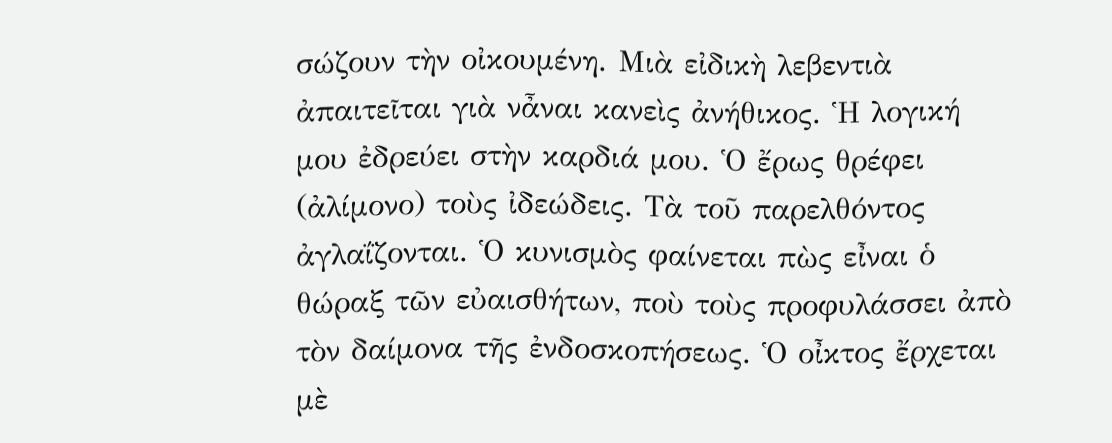σώζουν τὴν οἰκουμένη. Μιὰ εἰδικὴ λεβεντιὰ ἀπαιτεῖται γιὰ νἆναι κανεὶς ἀνήθικος. Ἡ λογική μου ἐδρεύει στὴν καρδιά μου. Ὁ ἔρως θρέφει (ἀλίμονο) τοὺς ἰδεώδεις. Τὰ τοῦ παρελθόντος ἀγλαΐζονται. Ὁ κυνισμὸς φαίνεται πὼς εἶναι ὁ θώραξ τῶν εὐαισθήτων, ποὺ τοὺς προφυλάσσει ἀπὸ τὸν δαίμονα τῆς ἐνδοσκοπήσεως. Ὁ οἶκτος ἔρχεται μὲ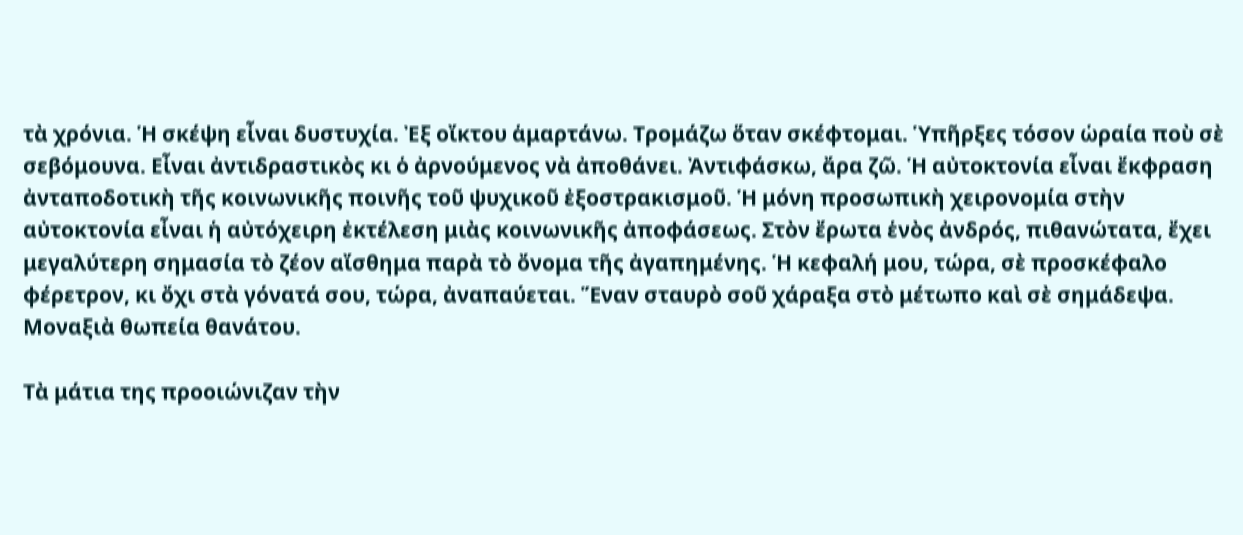τὰ χρόνια. Ἡ σκέψη εἶναι δυστυχία. Ἐξ οἴκτου ἁμαρτάνω. Τρομάζω ὅταν σκέφτομαι. Ὑπῆρξες τόσον ὡραία ποὺ σὲ σεβόμουνα. Εἶναι ἀντιδραστικὸς κι ὁ ἀρνούμενος νὰ ἀποθάνει. Ἀντιφάσκω, ἄρα ζῶ. Ἡ αὐτοκτονία εἶναι ἔκφραση ἀνταποδοτικὴ τῆς κοινωνικῆς ποινῆς τοῦ ψυχικοῦ ἐξοστρακισμοῦ. Ἡ μόνη προσωπικὴ χειρονομία στὴν αὐτοκτονία εἶναι ἡ αὐτόχειρη ἐκτέλεση μιὰς κοινωνικῆς ἀποφάσεως. Στὸν ἔρωτα ἑνὸς ἀνδρός, πιθανώτατα, ἔχει μεγαλύτερη σημασία τὸ ζέον αἴσθημα παρὰ τὸ ὄνομα τῆς ἀγαπημένης. Ἡ κεφαλή μου, τώρα, σὲ προσκέφαλο φέρετρον, κι ὄχι στὰ γόνατά σου, τώρα, ἀναπαύεται. Ἕναν σταυρὸ σοῦ χάραξα στὸ μέτωπο καὶ σὲ σημάδεψα. Μοναξιὰ θωπεία θανάτου.

Τὰ μάτια της προοιώνιζαν τὴν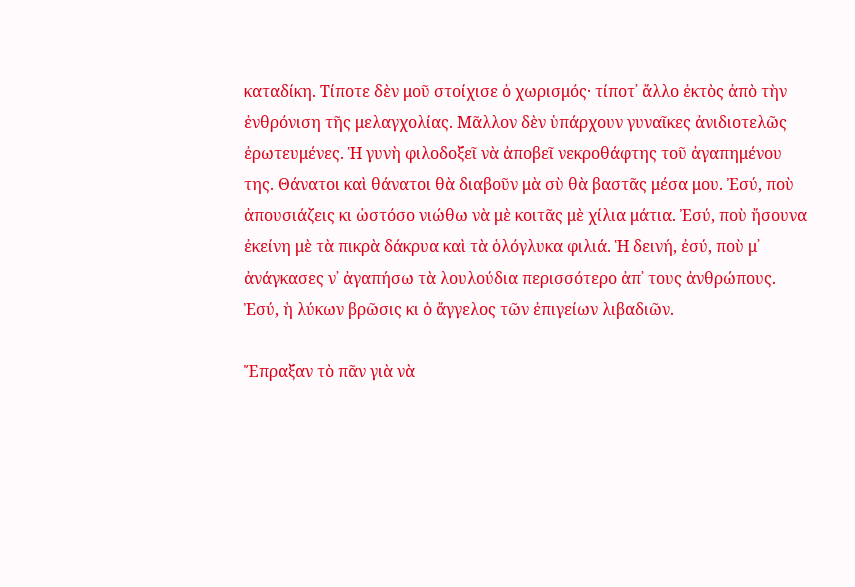καταδίκη. Τίποτε δὲν μοῦ στοίχισε ὁ χωρισμός· τίποτ᾿ ἄλλο ἐκτὸς ἀπὸ τὴν ἐνθρόνιση τῆς μελαγχολίας. Μᾶλλον δὲν ὑπάρχουν γυναῖκες ἀνιδιοτελῶς ἐρωτευμένες. Ἡ γυνὴ φιλοδοξεῖ νὰ ἀποβεῖ νεκροθάφτης τοῦ ἀγαπημένου της. Θάνατοι καὶ θάνατοι θὰ διαβοῦν μὰ σὺ θὰ βαστᾶς μέσα μου. Ἐσύ, ποὺ ἀπουσιάζεις κι ὡστόσο νιώθω νὰ μὲ κοιτᾶς μὲ χίλια μάτια. Ἐσύ, ποὺ ἤσουνα ἐκείνη μὲ τὰ πικρὰ δάκρυα καὶ τὰ ὁλόγλυκα φιλιά. Ἡ δεινή, ἐσύ, ποὺ μ᾿ ἀνάγκασες ν᾿ ἀγαπήσω τὰ λουλούδια περισσότερο ἀπ᾿ τους ἀνθρώπους. Ἐσύ, ἡ λύκων βρῶσις κι ὁ ἄγγελος τῶν ἐπιγείων λιβαδιῶν.

Ἔπραξαν τὸ πᾶν γιὰ νὰ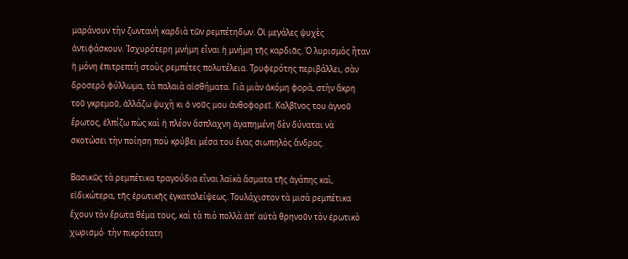μαράνουν τὴν ζωντανὴ καρδιὰ τῶν ρεμπέτηδων. Οἱ μεγάλες ψυχὲς ἀντιφάσκουν. Ἰσχυρότερη μνήμη εἶναι ἡ μνήμη τῆς καρδιᾶς. Ὁ λυρισμὸς ἦταν ἡ μόνη ἐπιτρεπτὴ στοὺς ρεμπέτες πολυτέλεια. Τρυφερότης περιβάλλει, σὰν δροσερὸ φύλλωμα, τὰ παλαιὰ αἰσθήματα. Γιὰ μιὰν ἀκόμη φορά, στὴν ἄκρη τοῦ γκρεμοῦ, ἀλλάζω ψυχὴ κι ὁ νοῦς μου ἀνθοφορεῖ. Καλβῖνος του ἁγνοῦ ἔρωτος, ἐλπίζω πὼς καὶ ἡ πλέον ἄσπλαχνη ἀγαπημένη δὲν δύναται νὰ σκοτώσει τὴν ποίηση ποὺ κρύβει μέσα του ἕνας σιωπηλὸς ἄνδρας.

Βασικῶς τὰ ρεμπέτικα τραγούδια εἶναι λαϊκὰ ἅσματα τῆς ἀγάπης καὶ, εἰδικώτερα, τῆς ἐρωτικῆς ἐγκαταλείψεως. Τουλάχιστον τὰ μισὰ ρεμπέτικα ἔχουν τὸν ἔρωτα θέμα τους, καὶ τὰ πιὸ πολλὰ ἀπ᾿ αὐτὰ θρηνοῦν τὸν ἐρωτικὸ χωρισμό· τὴν πικρότατη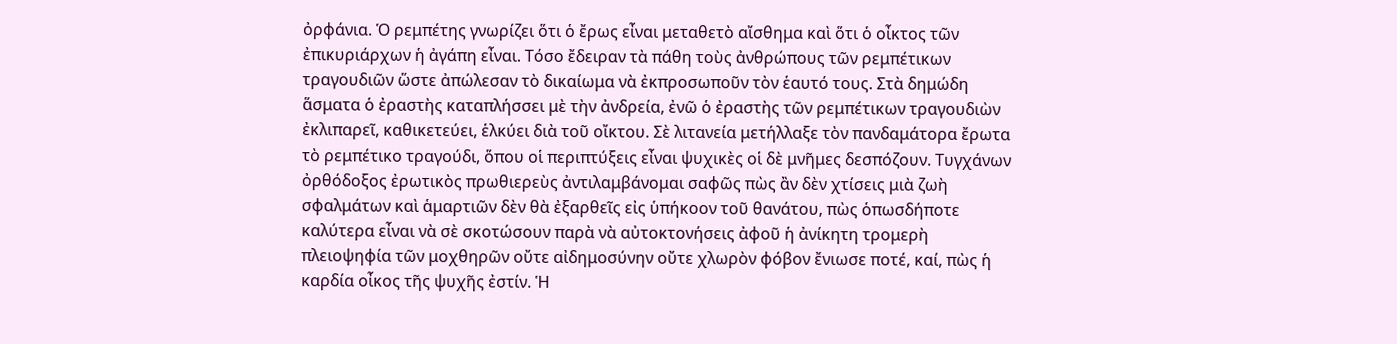ὀρφάνια. Ὁ ρεμπέτης γνωρίζει ὅτι ὁ ἔρως εἶναι μεταθετὸ αἴσθημα καὶ ὅτι ὁ οἶκτος τῶν ἐπικυριάρχων ἡ ἀγάπη εἶναι. Τόσο ἔδειραν τὰ πάθη τοὺς ἀνθρώπους τῶν ρεμπέτικων τραγουδιῶν ὥστε ἀπώλεσαν τὸ δικαίωμα νὰ ἐκπροσωποῦν τὸν ἑαυτό τους. Στὰ δημώδη ἅσματα ὁ ἐραστὴς καταπλήσσει μὲ τὴν ἀνδρεία, ἐνῶ ὁ ἐραστὴς τῶν ρεμπέτικων τραγουδιὼν ἐκλιπαρεῖ, καθικετεύει, ἑλκύει διὰ τοῦ οἴκτου. Σὲ λιτανεία μετήλλαξε τὸν πανδαμάτορα ἔρωτα τὸ ρεμπέτικο τραγούδι, ὅπου οἱ περιπτύξεις εἶναι ψυχικὲς οἱ δὲ μνῆμες δεσπόζουν. Τυγχάνων ὀρθόδοξος ἐρωτικὸς πρωθιερεὺς ἀντιλαμβάνομαι σαφῶς πὼς ἂν δὲν χτίσεις μιὰ ζωὴ σφαλμάτων καὶ ἁμαρτιῶν δὲν θὰ ἐξαρθεῖς εἰς ὑπήκοον τοῦ θανάτου, πὼς ὁπωσδήποτε καλύτερα εἶναι νὰ σὲ σκοτώσουν παρὰ νὰ αὐτοκτονήσεις ἀφοῦ ἡ ἀνίκητη τρομερὴ πλειοψηφία τῶν μοχθηρῶν οὔτε αἰδημοσύνην οὔτε χλωρὸν φόβον ἔνιωσε ποτέ, καί, πὼς ἡ καρδία οἶκος τῆς ψυχῆς ἐστίν. Ἡ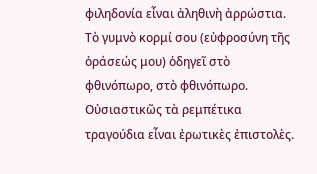φιληδονία εἶναι ἀληθινὴ ἀρρώστια. Τὸ γυμνὸ κορμί σου (εὐφροσύνη τῆς ὁράσεώς μου) ὁδηγεῖ στὸ φθινόπωρο, στὸ φθινόπωρο. Οὐσιαστικῶς τὰ ρεμπέτικα τραγούδια εἶναι ἐρωτικὲς ἐπιστολὲς.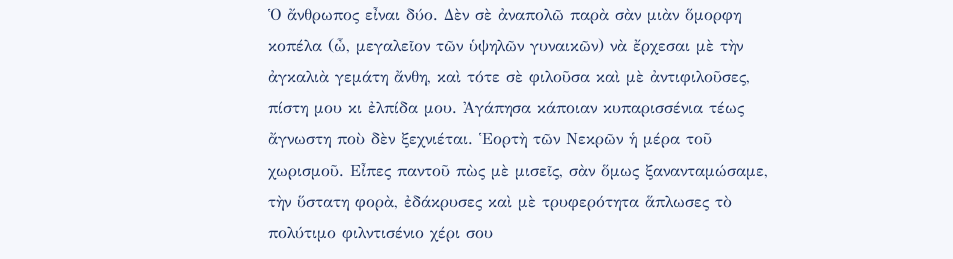Ὁ ἄνθρωπος εἶναι δύο. Δὲν σὲ ἀναπολῶ παρὰ σὰν μιὰν ὅμορφη κοπέλα (ὦ, μεγαλεῖον τῶν ὑψηλῶν γυναικῶν) νὰ ἔρχεσαι μὲ τὴν ἀγκαλιὰ γεμάτη ἄνθη, καὶ τότε σὲ φιλοῦσα καὶ μὲ ἀντιφιλοῦσες, πίστη μου κι ἐλπίδα μου. Ἀγάπησα κάποιαν κυπαρισσένια τέως ἄγνωστη ποὺ δὲν ξεχνιέται. Ἑορτὴ τῶν Νεκρῶν ἡ μέρα τοῦ χωρισμοῦ. Εἶπες παντοῦ πὼς μὲ μισεῖς, σὰν ὅμως ξανανταμώσαμε, τὴν ὕστατη φορὰ, ἐδάκρυσες καὶ μὲ τρυφερότητα ἅπλωσες τὸ πολύτιμο φιλντισένιο χέρι σου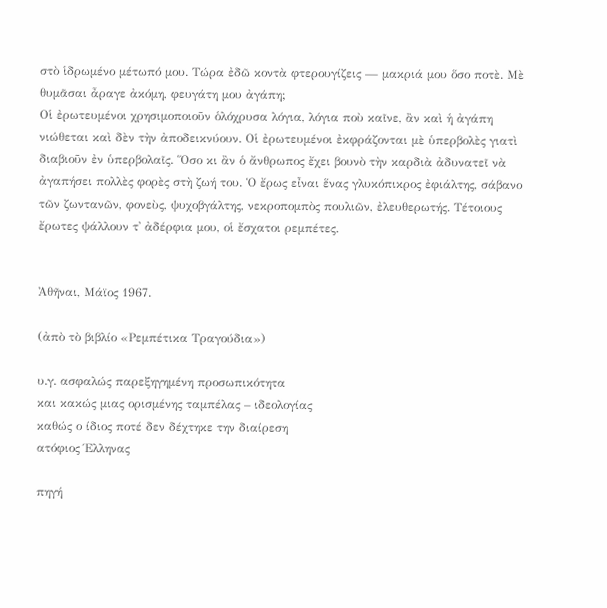στὸ ἱδρωμένο μέτωπό μου. Τώρα ἐδῶ κοντὰ φτερουγίζεις — μακριά μου ὅσο ποτὲ. Μὲ θυμᾶσαι ἆραγε ἀκόμη, φευγάτη μου ἀγάπη;
Οἱ ἐρωτευμένοι χρησιμοποιοῦν ὁλόχρυσα λόγια, λόγια ποὺ καῖνε, ἂν καὶ ἡ ἀγάπη νιώθεται καὶ δὲν τὴν ἀποδεικνύουν. Οἱ ἐρωτευμένοι ἐκφράζονται μὲ ὑπερβολὲς γιατὶ διαβιοῦν ἐν ὑπερβολαῖς. Ὅσο κι ἂν ὁ ἄνθρωπος ἔχει βουνὸ τὴν καρδιὰ ἀδυνατεῖ νὰ ἀγαπήσει πολλὲς φορὲς στὴ ζωή του. Ὁ ἔρως εἶναι ἕνας γλυκόπικρος ἐφιάλτης, σάβανο τῶν ζωντανῶν, φονεὺς, ψυχοβγάλτης, νεκροπομπὸς πουλιῶν, ἐλευθερωτής. Τέτοιους ἔρωτες ψάλλουν τ᾿ ἀδέρφια μου, οἱ ἔσχατοι ρεμπέτες.


Ἀθῆναι, Μάϊος 1967.

(ἀπὸ τὸ βιβλίο «Ρεμπέτικα Τραγούδια»)

υ.γ. ασφαλώς παρεξηγημένη προσωπικότητα
και κακώς μιας ορισμένης ταμπέλας – ιδεολογίας
καθώς ο ίδιος ποτέ δεν δέχτηκε την διαίρεση
ατόφιος Έλληνας

πηγή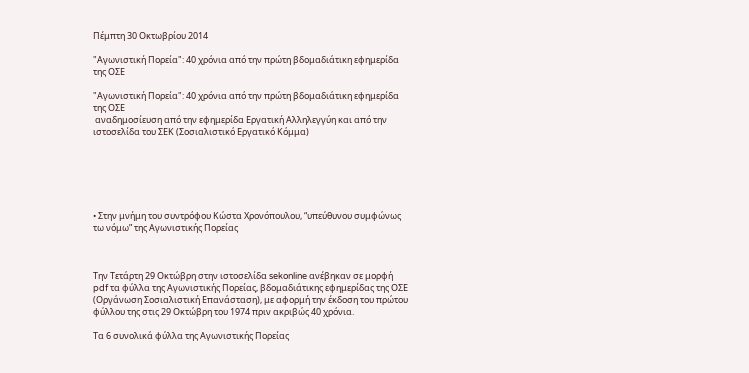Πέμπτη 30 Οκτωβρίου 2014

"Αγωνιστική Πορεία": 40 χρόνια από την πρώτη βδομαδιάτικη εφημερίδα της ΟΣΕ

"Αγωνιστική Πορεία": 40 χρόνια από την πρώτη βδομαδιάτικη εφημερίδα της ΟΣΕ
 αναδημοσίευση από την εφημερίδα Εργατική Αλληλεγγύη και από την ιστοσελίδα του ΣΕΚ (Σοσιαλιστικό Εργατικό Κόμμα)






• Στην μνήμη του συντρόφου Κώστα Χρονόπουλου, “υπεύθυνου συμφώνως τω νόμω” της Αγωνιστικής Πορείας



Την Τετάρτη 29 Οκτώβρη στην ιστοσελίδα sekonline ανέβηκαν σε μορφή pdf τα φύλλα της Αγωνιστικής Πορείας, βδομαδιάτικης εφημερίδας της ΟΣΕ (Οργάνωση Σοσιαλιστική Επανάσταση), με αφορμή την έκδοση του πρώτου φύλλου της στις 29 Οκτώβρη του 1974 πριν ακριβώς 40 χρόνια.

Τα 6 συνολικά φύλλα της Αγωνιστικής Πορείας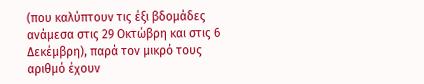(που καλύπτουν τις έξι βδομάδες ανάμεσα στις 29 Οκτώβρη και στις 6 Δεκέμβρη), παρά τον μικρό τους αριθμό έχουν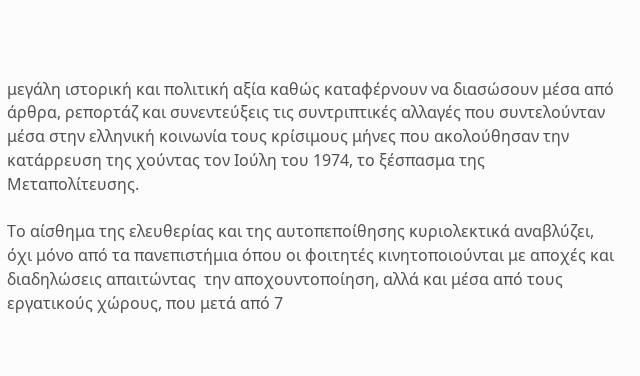μεγάλη ιστορική και πολιτική αξία καθώς καταφέρνουν να διασώσουν μέσα από άρθρα, ρεπορτάζ και συνεντεύξεις τις συντριπτικές αλλαγές που συντελούνταν μέσα στην ελληνική κοινωνία τους κρίσιμους μήνες που ακολούθησαν την κατάρρευση της χούντας τον Ιούλη του 1974, το ξέσπασμα της Μεταπολίτευσης.

Το αίσθημα της ελευθερίας και της αυτοπεποίθησης κυριολεκτικά αναβλύζει, όχι μόνο από τα πανεπιστήμια όπου οι φοιτητές κινητοποιούνται με αποχές και διαδηλώσεις απαιτώντας  την αποχουντοποίηση, αλλά και μέσα από τους εργατικούς χώρους, που μετά από 7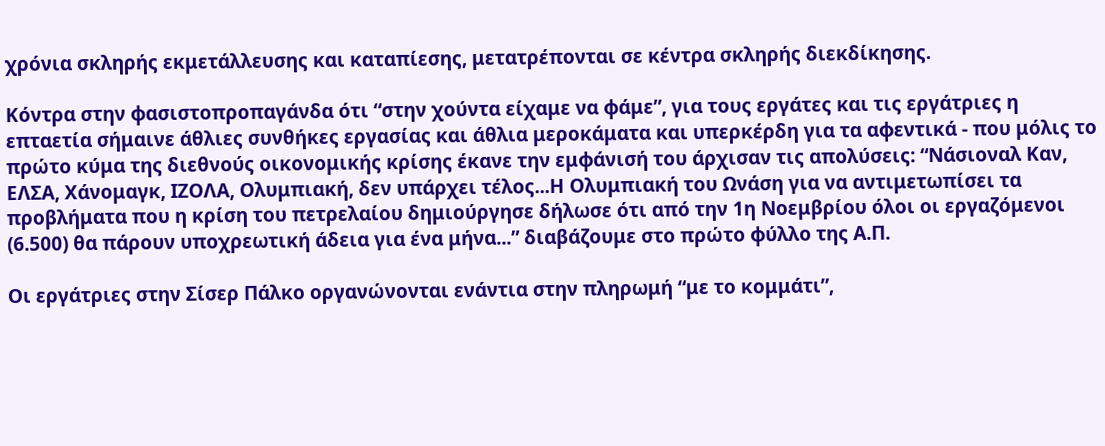χρόνια σκληρής εκμετάλλευσης και καταπίεσης, μετατρέπονται σε κέντρα σκληρής διεκδίκησης.

Κόντρα στην φασιστοπροπαγάνδα ότι “στην χούντα είχαμε να φάμε”, για τους εργάτες και τις εργάτριες η επταετία σήμαινε άθλιες συνθήκες εργασίας και άθλια μεροκάματα και υπερκέρδη για τα αφεντικά - που μόλις το πρώτο κύμα της διεθνούς οικονομικής κρίσης έκανε την εμφάνισή του άρχισαν τις απολύσεις: “Νάσιοναλ Καν, ΕΛΣΑ, Χάνομαγκ, ΙΖΟΛΑ, Ολυμπιακή, δεν υπάρχει τέλος...Η Ολυμπιακή του Ωνάση για να αντιμετωπίσει τα προβλήματα που η κρίση του πετρελαίου δημιούργησε δήλωσε ότι από την 1η Νοεμβρίου όλοι οι εργαζόμενοι (6.500) θα πάρουν υποχρεωτική άδεια για ένα μήνα...” διαβάζουμε στο πρώτο φύλλο της Α.Π.

Οι εργάτριες στην Σίσερ Πάλκο οργανώνονται ενάντια στην πληρωμή “με το κομμάτι”,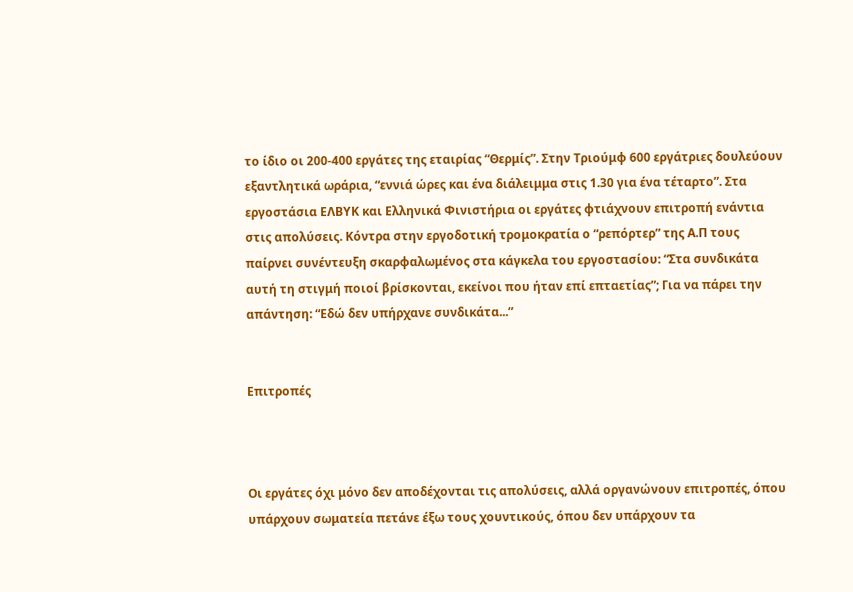το ίδιο οι 200-400 εργάτες της εταιρίας “Θερμίς”. Στην Τριούμφ 600 εργάτριες δουλεύουν εξαντλητικά ωράρια, “εννιά ώρες και ένα διάλειμμα στις 1.30 για ένα τέταρτο”. Στα εργοστάσια ΕΛΒΥΚ και Ελληνικά Φινιστήρια οι εργάτες φτιάχνουν επιτροπή ενάντια στις απολύσεις. Κόντρα στην εργοδοτική τρομοκρατία ο “ρεπόρτερ” της Α.Π τους παίρνει συνέντευξη σκαρφαλωμένος στα κάγκελα του εργοστασίου: “Στα συνδικάτα αυτή τη στιγμή ποιοί βρίσκονται, εκείνοι που ήταν επί επταετίας”; Για να πάρει την απάντηση: “Εδώ δεν υπήρχανε συνδικάτα...”


Επιτροπές



Οι εργάτες όχι μόνο δεν αποδέχονται τις απολύσεις, αλλά οργανώνουν επιτροπές, όπου υπάρχουν σωματεία πετάνε έξω τους χουντικούς, όπου δεν υπάρχουν τα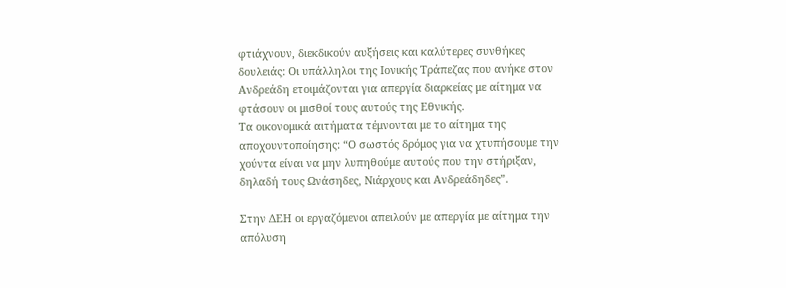φτιάχνουν, διεκδικούν αυξήσεις και καλύτερες συνθήκες δουλειάς: Οι υπάλληλοι της Ιονικής Τράπεζας που ανήκε στον Ανδρεάδη ετοιμάζονται για απεργία διαρκείας με αίτημα να φτάσουν οι μισθοί τους αυτούς της Εθνικής.
Τα οικονομικά αιτήματα τέμνονται με το αίτημα της αποχουντοποίησης: “Ο σωστός δρόμος για να χτυπήσουμε την χούντα είναι να μην λυπηθούμε αυτούς που την στήριξαν, δηλαδή τους Ωνάσηδες, Νιάρχους και Ανδρεάδηδες”.

Στην ΔΕΗ οι εργαζόμενοι απειλούν με απεργία με αίτημα την απόλυση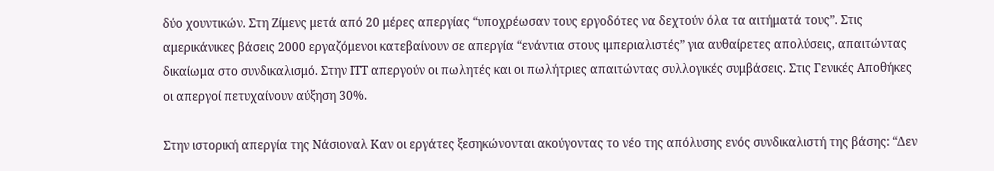δύο χουντικών. Στη Ζίμενς μετά από 20 μέρες απεργίας “υποχρέωσαν τους εργοδότες να δεχτούν όλα τα αιτήματά τους”. Στις αμερικάνικες βάσεις 2000 εργαζόμενοι κατεβαίνουν σε απεργία “ενάντια στους ιμπεριαλιστές” για αυθαίρετες απολύσεις, απαιτώντας δικαίωμα στο συνδικαλισμό. Στην ΙΤΤ απεργούν οι πωλητές και οι πωλήτριες απαιτώντας συλλογικές συμβάσεις. Στις Γενικές Αποθήκες οι απεργοί πετυχαίνουν αύξηση 30%.

Στην ιστορική απεργία της Νάσιοναλ Καν οι εργάτες ξεσηκώνονται ακούγοντας το νέο της απόλυσης ενός συνδικαλιστή της βάσης: “Δεν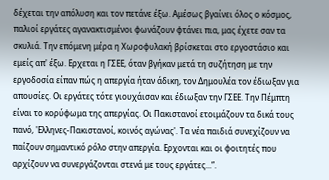δέχεται την απόλυση και τον πετάνε έξω. Αμέσως βγαίνει όλος ο κόσμος, παλιοί εργάτες αγανακτισμένοι φωνάζουν φτάνει πια, μας έχετε σαν τα σκυλιά. Την επόμενη μέρα η Χωροφυλακή βρίσκεται στο εργοστάσιο και εμείς απ' έξω. Ερχεται η ΓΣΕΕ, όταν βγήκαν μετά τη συζήτηση με την εργοδοσία είπαν πώς η απεργία ήταν άδικη, τον Δημουλέα τον έδιωξαν για απουσίες. Οι εργάτες τότε γιουχάισαν και έδιωξαν την ΓΣΕΕ. Την Πέμπτη είναι το κορύφωμα της απεργίας. Οι Πακιστανοί ετοιμάζουν τα δικά τους πανό, 'Ελληνες-Πακιστανοί, κοινός αγώνας'. Τα νέα παιδιά συνεχίζουν να παίζουν σημαντικό ρόλο στην απεργία. Ερχονται και οι φοιτητές που αρχίζουν να συνεργάζονται στενά με τους εργάτες...”.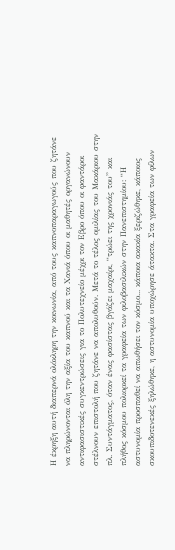Η έκρηξη αυτή διαπερνά ολόκληρη την κοινωνία, από τους καπνοπαραγωγούς που ζητάνε να πληρώνονται όλη την αξία του καπνού και τα Χανιά όπου οι μαθητές οργανώνουν αντιφασιστικές συγκεντρώσεις για το Πολυτεχνείο μέχρι τον Εβρο όπου οι φαντάροι στέλνουν επιστολή που ζητάνε να απολυθούν. Μετά το τέλος ομιλίας του Μακάριου στην πλ. Συντάγματος, όταν ένας φασίστας βγάζει μαχαίρι, “τρώει της χρονιάς του” και πλήθος κόσμου πολιορκεί τα γραφεία των φιλοβασιλικών στην Πανεπιστημίου: “Η αστυνομία προσπαθεί να απωθήσει τον κόσμο... κάποια ακακία ξεριζώθηκε, κάποιος σκουπιδοτενεκές ξηλώθηκε, η αστυνομία υποχώρησε άτακτα. Στα γραφεία των φίλων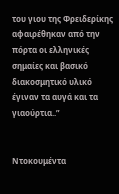του γιου της Φρειδερίκης αφαιρέθηκαν από την πόρτα οι ελληνικές σημαίες και βασικό διακοσμητικό υλικό έγιναν τα αυγά και τα γιαούρτια..”


Nτοκουμέντα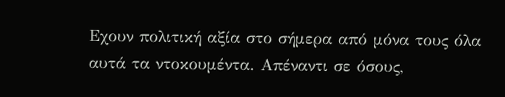Εχουν πολιτική αξία στο σήμερα από μόνα τους όλα αυτά τα ντοκουμέντα. Απέναντι σε όσους,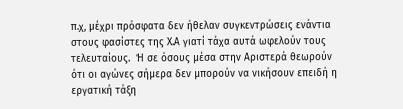π.χ, μέχρι πρόσφατα δεν ήθελαν συγκεντρώσεις ενάντια στους φασίστες της Χ.Α γιατί τάχα αυτά ωφελούν τους τελευταίους.  Ή σε όσους μέσα στην Αριστερά θεωρούν ότι οι αγώνες σήμερα δεν μπορούν να νικήσουν επειδή η εργατική τάξη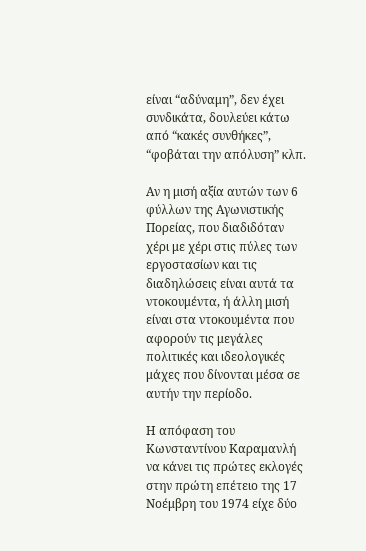είναι “αδύναμη”, δεν έχει συνδικάτα, δουλεύει κάτω από “κακές συνθήκες”, “φοβάται την απόλυση” κλπ.

Αν η μισή αξία αυτών των 6 φύλλων της Αγωνιστικής Πορείας, που διαδιδόταν χέρι με χέρι στις πύλες των εργοστασίων και τις διαδηλώσεις είναι αυτά τα ντοκουμέντα, ή άλλη μισή είναι στα ντοκουμέντα που αφορούν τις μεγάλες πολιτικές και ιδεολογικές μάχες που δίνονται μέσα σε αυτήν την περίοδο.

Η απόφαση του Κωνσταντίνου Καραμανλή να κάνει τις πρώτες εκλογές στην πρώτη επέτειο της 17 Νοέμβρη του 1974 είχε δύο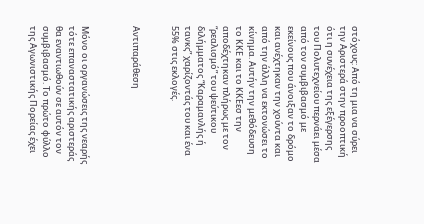στόχους: Από τη μια να σύρει την Αριστερά στην προοπτική ότι η συνέχεια της εξέγερσης του Πολυτεχνείου περνάει μέσα από τον συμβιβασμό με εκείνους που άνοιξαν το δρόμο και ανέχτηκαν την χούντα και από την άλλη να εκτονώσει το κίνημα. Αυτήν την μεθόδευση το ΚΚΕ και το ΚΚΕεσ την αποδέχτηκαν πλήρως με τον “ρεαλισμό” του ψεύτικου διλήμματος “Καραμανλής ή τανκς” χαρίζοντάς του και ένα 55% στις εκλογές.


Αντιπαράθεση



Μόνο οι οργανώσεις της νεαρής τότε επαναστατικής αριστεράς θα εναντιωθούν σε αυτόν τον συμβιβασμό. Το πρώτο φύλλο της Αγωνιστικής Πορείας έχει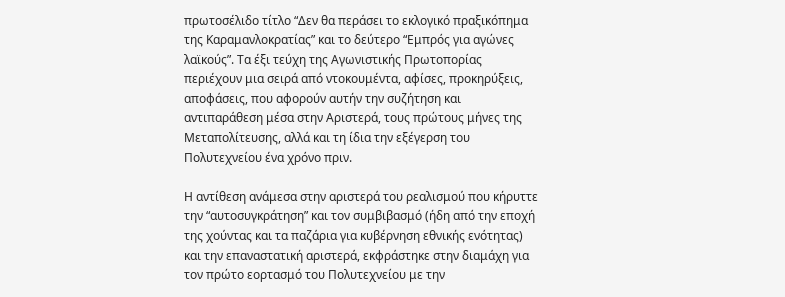πρωτοσέλιδο τίτλο “Δεν θα περάσει το εκλογικό πραξικόπημα της Καραμανλοκρατίας” και το δεύτερο “Εμπρός για αγώνες λαϊκούς”. Τα έξι τεύχη της Αγωνιστικής Πρωτοπορίας περιέχουν μια σειρά από ντοκουμέντα, αφίσες, προκηρύξεις, αποφάσεις, που αφορούν αυτήν την συζήτηση και αντιπαράθεση μέσα στην Αριστερά, τους πρώτους μήνες της Μεταπολίτευσης, αλλά και τη ίδια την εξέγερση του Πολυτεχνείου ένα χρόνο πριν.

Η αντίθεση ανάμεσα στην αριστερά του ρεαλισμού που κήρυττε την “αυτοσυγκράτηση” και τον συμβιβασμό (ήδη από την εποχή της χούντας και τα παζάρια για κυβέρνηση εθνικής ενότητας) και την επαναστατική αριστερά, εκφράστηκε στην διαμάχη για τον πρώτο εορτασμό του Πολυτεχνείου με την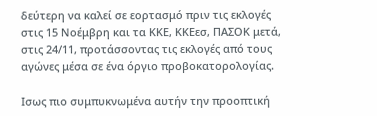δεύτερη να καλεί σε εορτασμό πριν τις εκλογές στις 15 Νοέμβρη και τα ΚΚΕ, ΚΚΕεσ, ΠΑΣΟΚ μετά, στις 24/11, προτάσσοντας τις εκλογές από τους αγώνες μέσα σε ένα όργιο προβοκατορολογίας.

Ισως πιο συμπυκνωμένα αυτήν την προοπτική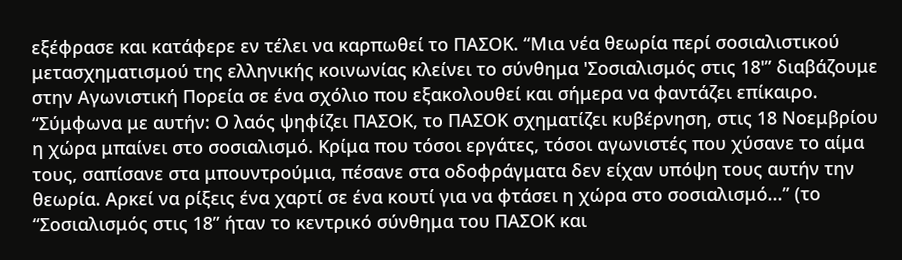εξέφρασε και κατάφερε εν τέλει να καρπωθεί το ΠΑΣΟΚ. “Μια νέα θεωρία περί σοσιαλιστικού μετασχηματισμού της ελληνικής κοινωνίας κλείνει το σύνθημα 'Σοσιαλισμός στις 18'” διαβάζουμε στην Αγωνιστική Πορεία σε ένα σχόλιο που εξακολουθεί και σήμερα να φαντάζει επίκαιρο. “Σύμφωνα με αυτήν: Ο λαός ψηφίζει ΠΑΣΟΚ, το ΠΑΣΟΚ σχηματίζει κυβέρνηση, στις 18 Νοεμβρίου η χώρα μπαίνει στο σοσιαλισμό. Κρίμα που τόσοι εργάτες, τόσοι αγωνιστές που χύσανε το αίμα τους, σαπίσανε στα μπουντρούμια, πέσανε στα οδοφράγματα δεν είχαν υπόψη τους αυτήν την θεωρία. Αρκεί να ρίξεις ένα χαρτί σε ένα κουτί για να φτάσει η χώρα στο σοσιαλισμό...” (το “Σοσιαλισμός στις 18” ήταν το κεντρικό σύνθημα του ΠΑΣΟΚ και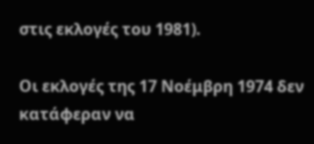στις εκλογές του 1981).

Οι εκλογές της 17 Νοέμβρη 1974 δεν κατάφεραν να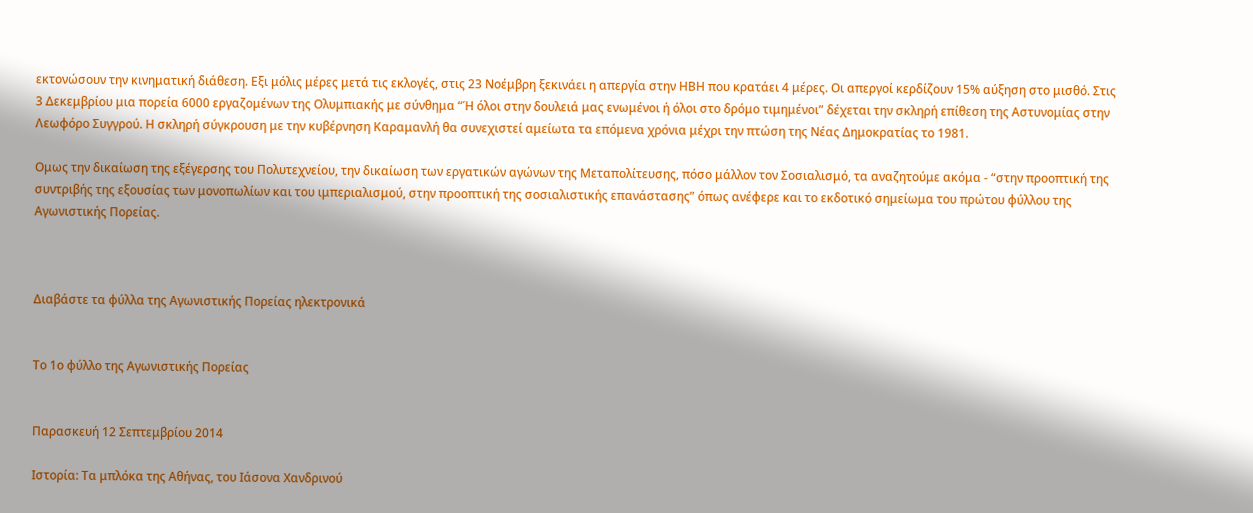εκτονώσουν την κινηματική διάθεση. Εξι μόλις μέρες μετά τις εκλογές, στις 23 Νοέμβρη ξεκινάει η απεργία στην ΗΒΗ που κρατάει 4 μέρες. Οι απεργοί κερδίζουν 15% αύξηση στο μισθό. Στις 3 Δεκεμβρίου μια πορεία 6000 εργαζομένων της Ολυμπιακής με σύνθημα “Ή όλοι στην δουλειά μας ενωμένοι ή όλοι στο δρόμο τιμημένοι” δέχεται την σκληρή επίθεση της Αστυνομίας στην Λεωφόρο Συγγρού. Η σκληρή σύγκρουση με την κυβέρνηση Καραμανλή θα συνεχιστεί αμείωτα τα επόμενα χρόνια μέχρι την πτώση της Νέας Δημοκρατίας το 1981.

Ομως την δικαίωση της εξέγερσης του Πολυτεχνείου, την δικαίωση των εργατικών αγώνων της Μεταπολίτευσης, πόσο μάλλον τον Σοσιαλισμό, τα αναζητούμε ακόμα - “στην προοπτική της συντριβής της εξουσίας των μονοπωλίων και του ιμπεριαλισμού, στην προοπτική της σοσιαλιστικής επανάστασης” όπως ανέφερε και το εκδοτικό σημείωμα του πρώτου φύλλου της Αγωνιστικής Πορείας.



Διαβάστε τα φύλλα της Αγωνιστικής Πορείας ηλεκτρονικά


Το 1ο φύλλο της Αγωνιστικής Πορείας


Παρασκευή 12 Σεπτεμβρίου 2014

Ιστορία: Τα μπλόκα της Αθήνας, του Ιάσονα Χανδρινού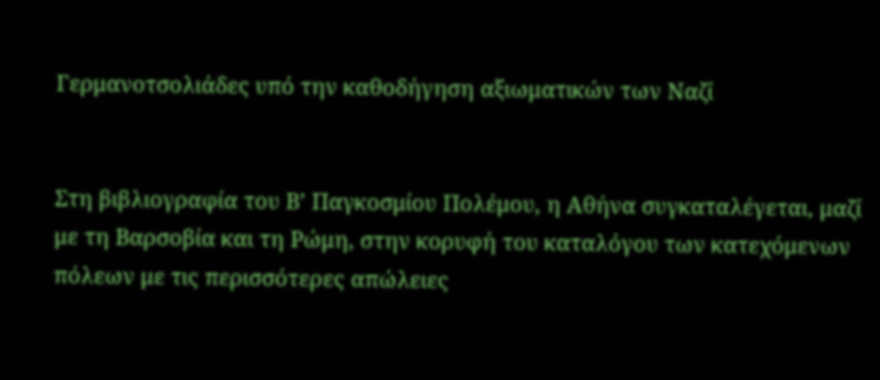Γερμανοτσολιάδες υπό την καθοδήγηση αξιωματικών των Ναζί


Στη βιβλιογραφία του Β’ Παγκοσμίου Πολέμου, η Αθήνα συγκαταλέγεται, μαζί με τη Βαρσοβία και τη Ρώμη, στην κορυφή του καταλόγου των κατεχόμενων πόλεων με τις περισσότερες απώλειες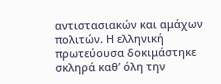αντιστασιακών και αμάχων πολιτών. Η ελληνική πρωτεύουσα δοκιμάστηκε σκληρά καθ’ όλη την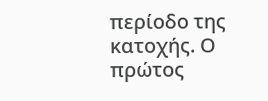περίοδο της κατοχής. Ο πρώτος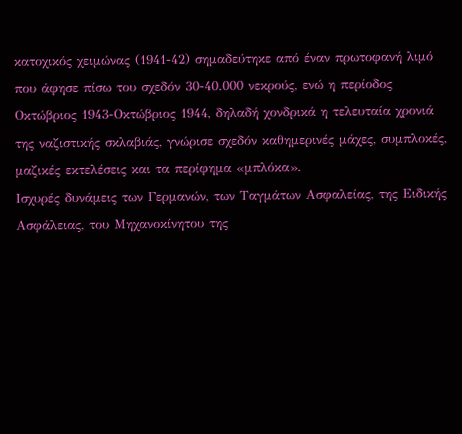κατοχικός χειμώνας (1941-42) σημαδεύτηκε από έναν πρωτοφανή λιμό που άφησε πίσω του σχεδόν 30-40.000 νεκρούς, ενώ η περίοδος Οκτώβριος 1943-Οκτώβριος 1944, δηλαδή χονδρικά η τελευταία χρονιά της ναζιστικής σκλαβιάς, γνώρισε σχεδόν καθημερινές μάχες, συμπλοκές, μαζικές εκτελέσεις και τα περίφημα «μπλόκα».
Ισχυρές δυνάμεις των Γερμανών, των Ταγμάτων Ασφαλείας, της Ειδικής Ασφάλειας, του Μηχανοκίνητου της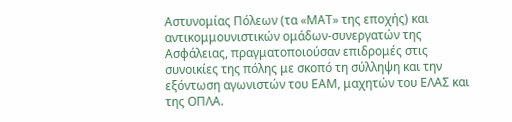Αστυνομίας Πόλεων (τα «ΜΑΤ» της εποχής) και αντικομμουνιστικών ομάδων-συνεργατών της Ασφάλειας, πραγματοποιούσαν επιδρομές στις συνοικίες της πόλης με σκοπό τη σύλληψη και την εξόντωση αγωνιστών του ΕΑΜ, μαχητών του ΕΛΑΣ και της ΟΠΛΑ.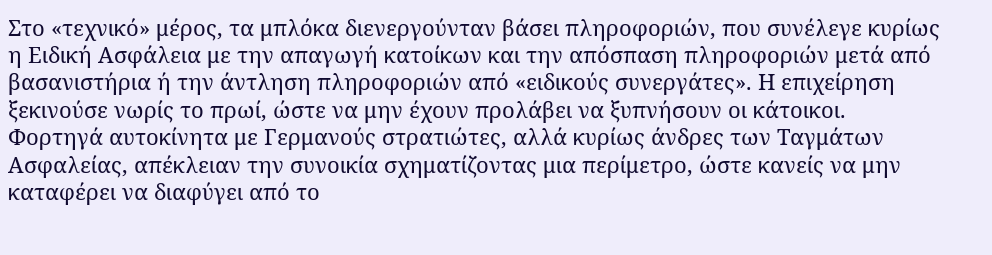Στο «τεχνικό» μέρος, τα μπλόκα διενεργούνταν βάσει πληροφοριών, που συνέλεγε κυρίως η Ειδική Ασφάλεια με την απαγωγή κατοίκων και την απόσπαση πληροφοριών μετά από βασανιστήρια ή την άντληση πληροφοριών από «ειδικούς συνεργάτες». Η επιχείρηση ξεκινούσε νωρίς το πρωί, ώστε να μην έχουν προλάβει να ξυπνήσουν οι κάτοικοι. Φορτηγά αυτοκίνητα με Γερμανούς στρατιώτες, αλλά κυρίως άνδρες των Ταγμάτων Ασφαλείας, απέκλειαν την συνοικία σχηματίζοντας μια περίμετρο, ώστε κανείς να μην καταφέρει να διαφύγει από το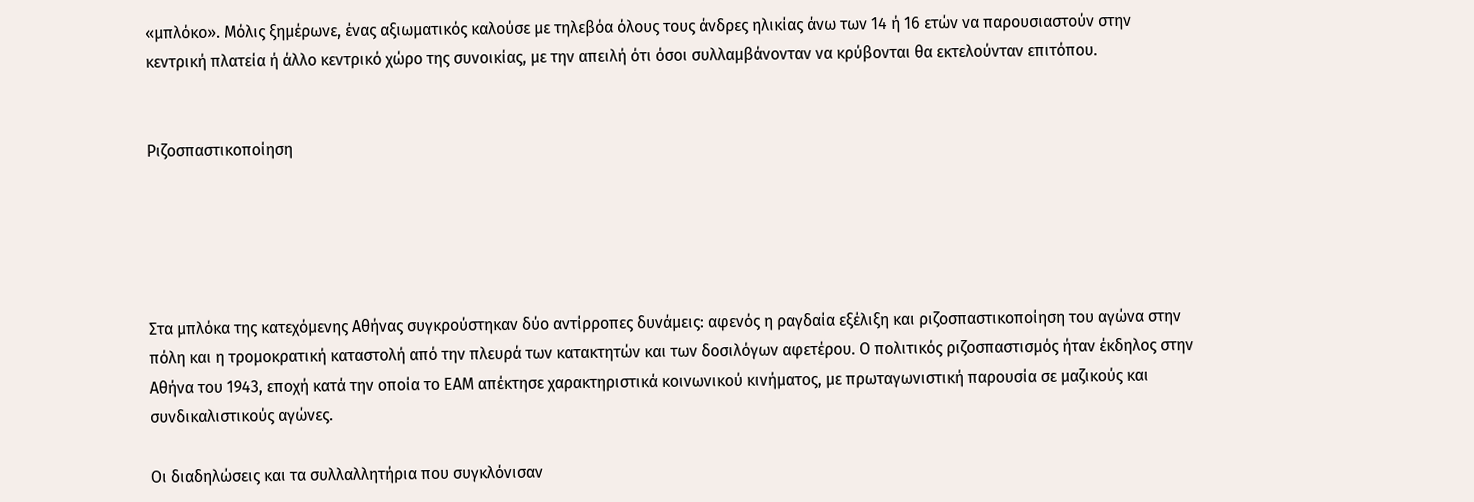«μπλόκο». Μόλις ξημέρωνε, ένας αξιωματικός καλούσε με τηλεβόα όλους τους άνδρες ηλικίας άνω των 14 ή 16 ετών να παρουσιαστούν στην κεντρική πλατεία ή άλλο κεντρικό χώρο της συνοικίας, με την απειλή ότι όσοι συλλαμβάνονταν να κρύβονται θα εκτελούνταν επιτόπου.


Ριζοσπαστικοποίηση





Στα μπλόκα της κατεχόμενης Αθήνας συγκρούστηκαν δύο αντίρροπες δυνάμεις: αφενός η ραγδαία εξέλιξη και ριζοσπαστικοποίηση του αγώνα στην πόλη και η τρομοκρατική καταστολή από την πλευρά των κατακτητών και των δοσιλόγων αφετέρου. Ο πολιτικός ριζοσπαστισμός ήταν έκδηλος στην Αθήνα του 1943, εποχή κατά την οποία το ΕΑΜ απέκτησε χαρακτηριστικά κοινωνικού κινήματος, με πρωταγωνιστική παρουσία σε μαζικούς και συνδικαλιστικούς αγώνες.

Οι διαδηλώσεις και τα συλλαλλητήρια που συγκλόνισαν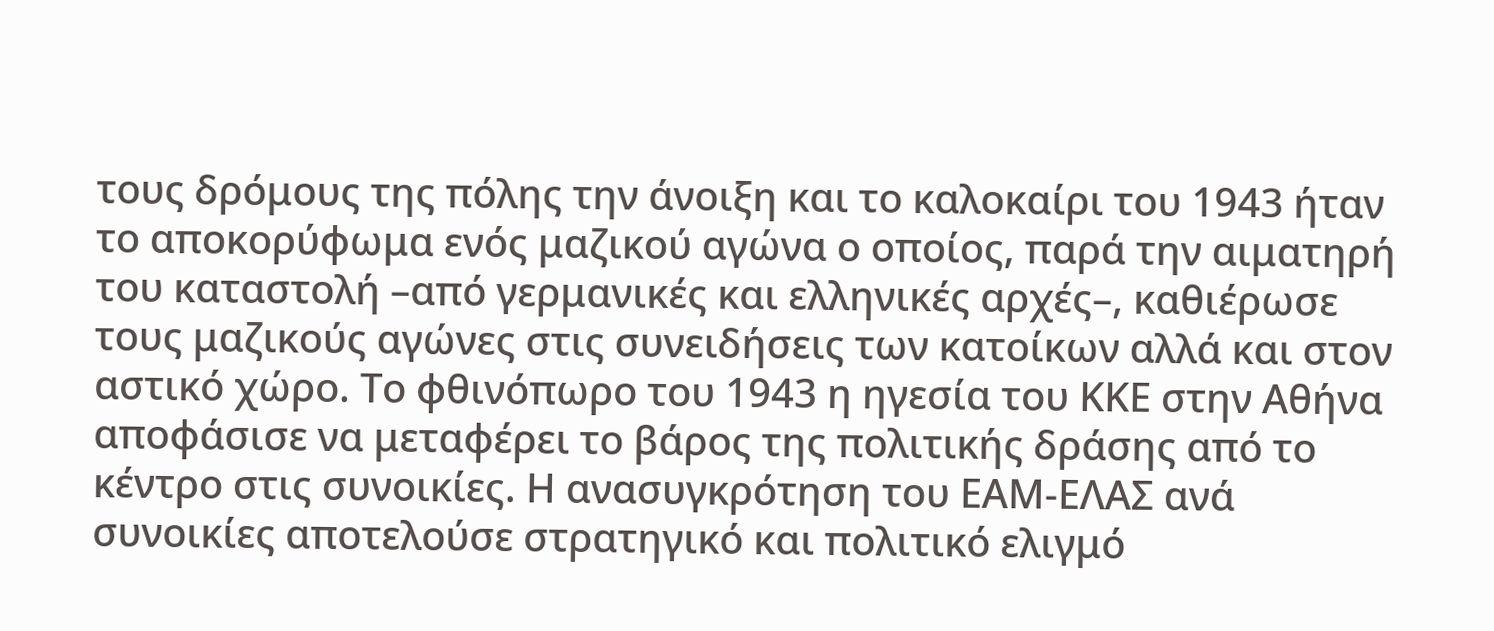τους δρόμους της πόλης την άνοιξη και το καλοκαίρι του 1943 ήταν το αποκορύφωμα ενός μαζικού αγώνα ο οποίος, παρά την αιματηρή του καταστολή –από γερμανικές και ελληνικές αρχές–, καθιέρωσε τους μαζικούς αγώνες στις συνειδήσεις των κατοίκων αλλά και στον αστικό χώρο. Το φθινόπωρο του 1943 η ηγεσία του ΚΚΕ στην Αθήνα αποφάσισε να μεταφέρει το βάρος της πολιτικής δράσης από το κέντρο στις συνοικίες. Η ανασυγκρότηση του ΕΑΜ-ΕΛΑΣ ανά συνοικίες αποτελούσε στρατηγικό και πολιτικό ελιγμό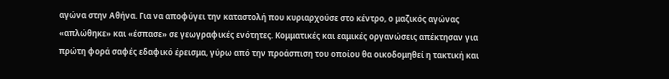αγώνα στην Αθήνα. Για να αποφύγει την καταστολή που κυριαρχούσε στο κέντρο, ο μαζικός αγώνας «απλώθηκε» και «έσπασε» σε γεωγραφικές ενότητες. Κομματικές και εαμικές οργανώσεις απέκτησαν για πρώτη φορά σαφές εδαφικό έρεισμα, γύρω από την προάσπιση του οποίου θα οικοδομηθεί η τακτική και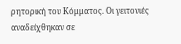ρητορική του Κόμματος. Οι γειτονιές αναδείχθηκαν σε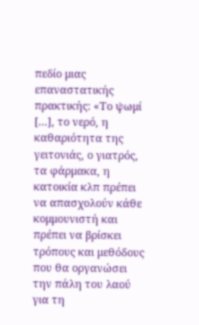πεδίο μιας επαναστατικής πρακτικής: «Το ψωμί [...], το νερό, η καθαριότητα της γειτονιάς, ο γιατρός, τα φάρμακα, η κατοικία κλπ πρέπει να απασχολούν κάθε κομμουνιστή και πρέπει να βρίσκει τρόπους και μεθόδους που θα οργανώσει την πάλη του λαού για τη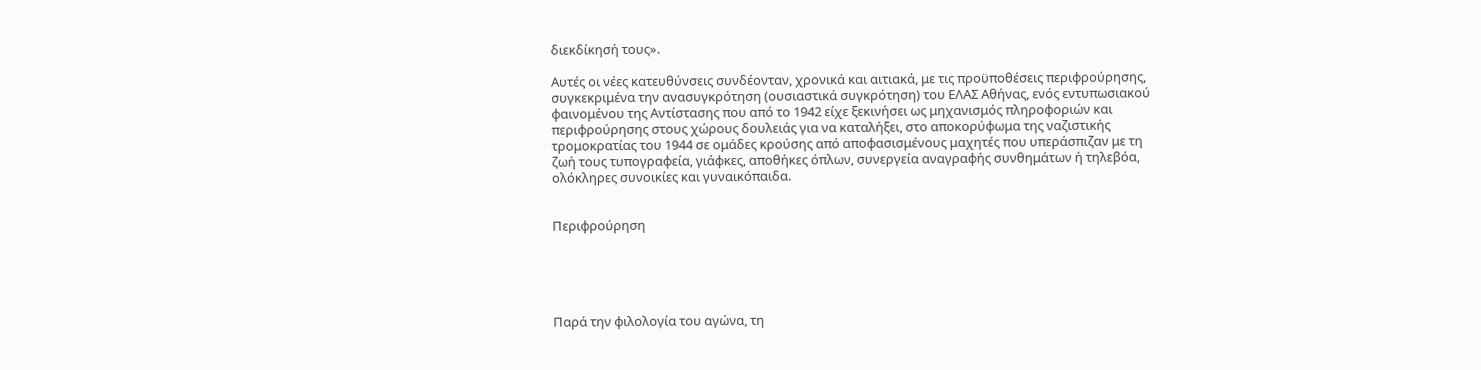διεκδίκησή τους».

Αυτές οι νέες κατευθύνσεις συνδέονταν, χρονικά και αιτιακά, με τις προϋποθέσεις περιφρούρησης, συγκεκριμένα την ανασυγκρότηση (ουσιαστικά συγκρότηση) του ΕΛΑΣ Αθήνας, ενός εντυπωσιακού φαινομένου της Αντίστασης που από το 1942 είχε ξεκινήσει ως μηχανισμός πληροφοριών και περιφρούρησης στους χώρους δουλειάς για να καταλήξει, στο αποκορύφωμα της ναζιστικής τρομοκρατίας του 1944 σε ομάδες κρούσης από αποφασισμένους μαχητές που υπεράσπιζαν με τη ζωή τους τυπογραφεία, γιάφκες, αποθήκες όπλων, συνεργεία αναγραφής συνθημάτων ή τηλεβόα, ολόκληρες συνοικίες και γυναικόπαιδα.


Περιφρούρηση





Παρά την φιλολογία του αγώνα, τη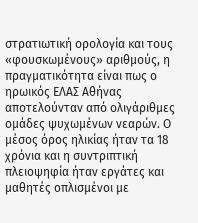στρατιωτική ορολογία και τους «φουσκωμένους» αριθμούς, η πραγματικότητα είναι πως ο ηρωικός ΕΛΑΣ Αθήνας αποτελούνταν από ολιγάριθμες ομάδες ψυχωμένων νεαρών. Ο μέσος όρος ηλικίας ήταν τα 18 χρόνια και η συντριπτική πλειοψηφία ήταν εργάτες και μαθητές οπλισμένοι με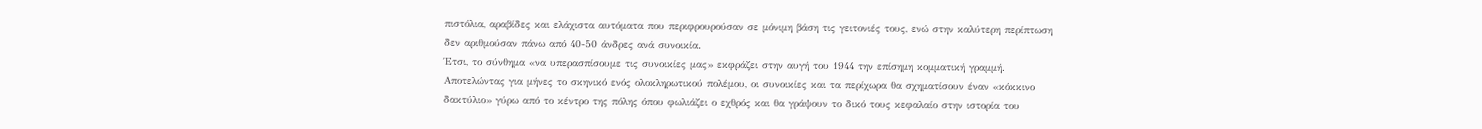πιστόλια, αραβίδες και ελάχιστα αυτόματα που περιφρουρούσαν σε μόνιμη βάση τις γειτονιές τους, ενώ στην καλύτερη περίπτωση δεν αριθμούσαν πάνω από 40-50 άνδρες ανά συνοικία.
Έτσι, το σύνθημα «να υπερασπίσουμε τις συνοικίες μας» εκφράζει στην αυγή του 1944 την επίσημη κομματική γραμμή. Αποτελώντας για μήνες το σκηνικό ενός ολοκληρωτικού πολέμου, οι συνοικίες και τα περίχωρα θα σχηματίσουν έναν «κόκκινο δακτύλιο» γύρω από το κέντρο της πόλης όπου φωλιάζει ο εχθρός και θα γράψουν το δικό τους κεφαλαίο στην ιστορία του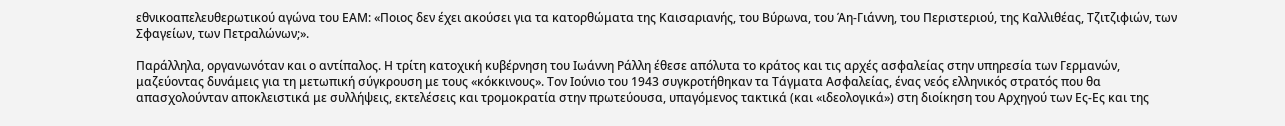εθνικοαπελευθερωτικού αγώνα του ΕΑΜ: «Ποιος δεν έχει ακούσει για τα κατορθώματα της Καισαριανής, του Βύρωνα, του Άη-Γιάννη, του Περιστεριού, της Καλλιθέας, Τζιτζιφιών, των Σφαγείων, των Πετραλώνων;».

Παράλληλα, οργανωνόταν και ο αντίπαλος. Η τρίτη κατοχική κυβέρνηση του Ιωάννη Ράλλη έθεσε απόλυτα το κράτος και τις αρχές ασφαλείας στην υπηρεσία των Γερμανών, μαζεύοντας δυνάμεις για τη μετωπική σύγκρουση με τους «κόκκινους». Τον Ιούνιο του 1943 συγκροτήθηκαν τα Τάγματα Ασφαλείας, ένας νεός ελληνικός στρατός που θα απασχολούνταν αποκλειστικά με συλλήψεις, εκτελέσεις και τρομοκρατία στην πρωτεύουσα, υπαγόμενος τακτικά (και «ιδεολογικά») στη διοίκηση του Αρχηγού των Ες-Ες και της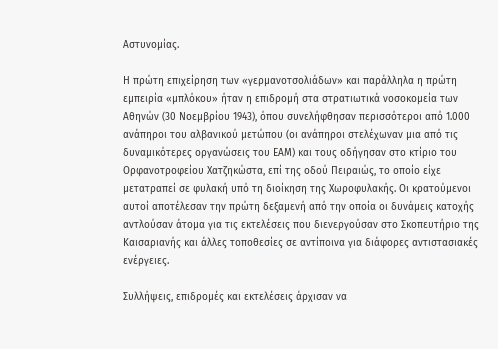Αστυνομίας.

Η πρώτη επιχείρηση των «γερμανοτσολιάδων» και παράλληλα η πρώτη εμπειρία «μπλόκου» ήταν η επιδρομή στα στρατιωτικά νοσοκομεία των Αθηνών (30 Νοεμβρίου 1943), όπου συνελήφθησαν περισσότεροι από 1.000 ανάπηροι του αλβανικού μετώπου (οι ανάπηροι στελέχωναν μια από τις δυναμικότερες οργανώσεις του ΕΑΜ) και τους οδήγησαν στο κτίριο του Ορφανοτροφείου Χατζηκώστα, επί της οδού Πειραιώς, το οποίο είχε μετατραπεί σε φυλακή υπό τη διοίκηση της Χωροφυλακής. Οι κρατούμενοι αυτοί αποτέλεσαν την πρώτη δεξαμενή από την οποία οι δυνάμεις κατοχής αντλούσαν άτομα για τις εκτελέσεις που διενεργούσαν στο Σκοπευτήριο της Καισαριανής και άλλες τοποθεσίες σε αντίποινα για διάφορες αντιστασιακές ενέργειες.

Συλλήψεις, επιδρομές και εκτελέσεις άρχισαν να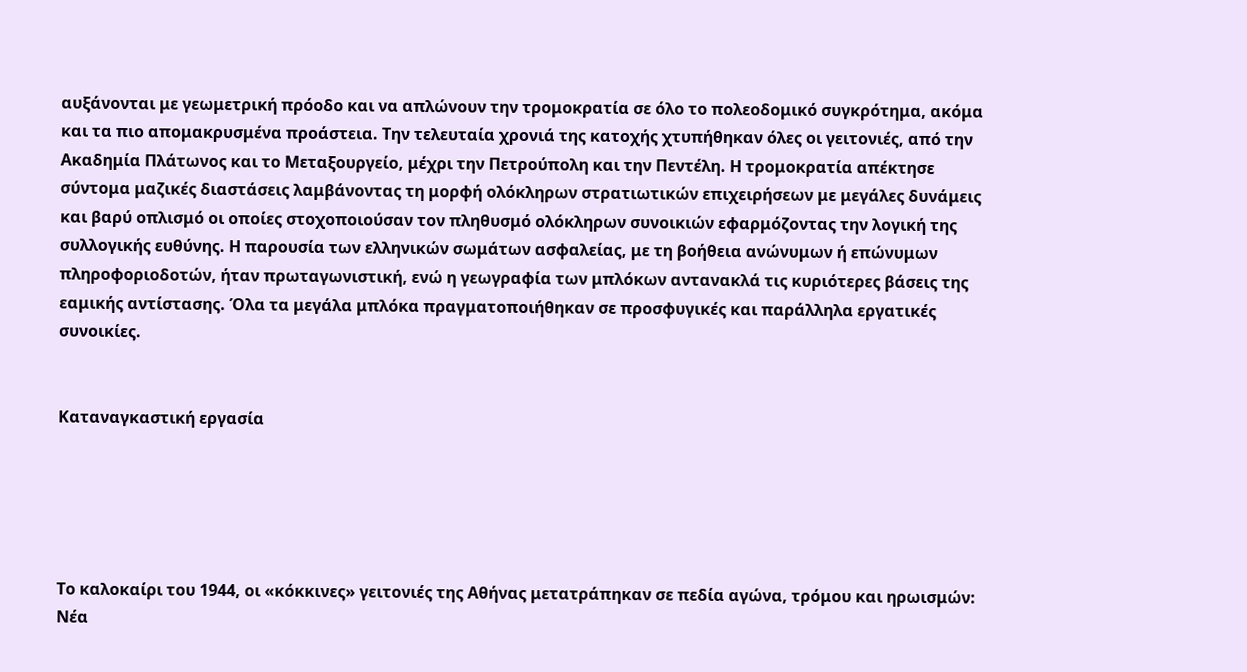αυξάνονται με γεωμετρική πρόοδο και να απλώνουν την τρομοκρατία σε όλο το πολεοδομικό συγκρότημα, ακόμα και τα πιο απομακρυσμένα προάστεια. Την τελευταία χρονιά της κατοχής χτυπήθηκαν όλες οι γειτονιές, από την Ακαδημία Πλάτωνος και το Μεταξουργείο, μέχρι την Πετρούπολη και την Πεντέλη. Η τρομοκρατία απέκτησε σύντομα μαζικές διαστάσεις λαμβάνοντας τη μορφή ολόκληρων στρατιωτικών επιχειρήσεων με μεγάλες δυνάμεις και βαρύ οπλισμό οι οποίες στοχοποιούσαν τον πληθυσμό ολόκληρων συνοικιών εφαρμόζοντας την λογική της συλλογικής ευθύνης. Η παρουσία των ελληνικών σωμάτων ασφαλείας, με τη βοήθεια ανώνυμων ή επώνυμων πληροφοριοδοτών, ήταν πρωταγωνιστική, ενώ η γεωγραφία των μπλόκων αντανακλά τις κυριότερες βάσεις της εαμικής αντίστασης. Όλα τα μεγάλα μπλόκα πραγματοποιήθηκαν σε προσφυγικές και παράλληλα εργατικές συνοικίες.


Καταναγκαστική εργασία





Το καλοκαίρι του 1944, οι «κόκκινες» γειτονιές της Αθήνας μετατράπηκαν σε πεδία αγώνα, τρόμου και ηρωισμών: Νέα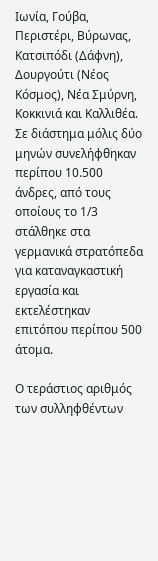Ιωνία, Γούβα, Περιστέρι, Βύρωνας, Κατσιπόδι (Δάφνη), Δουργούτι (Νέος Κόσμος), Νέα Σμύρνη, Κοκκινιά και Καλλιθέα. Σε διάστημα μόλις δύο μηνών συνελήφθηκαν περίπου 10.500 άνδρες, από τους οποίους το 1/3 στάλθηκε στα γερμανικά στρατόπεδα για καταναγκαστική εργασία και εκτελέστηκαν επιτόπου περίπου 500 άτομα.

Ο τεράστιος αριθμός των συλληφθέντων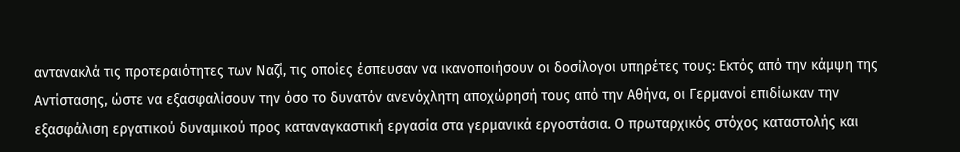αντανακλά τις προτεραιότητες των Ναζί, τις οποίες έσπευσαν να ικανοποιήσουν οι δοσίλογοι υπηρέτες τους: Εκτός από την κάμψη της Αντίστασης, ώστε να εξασφαλίσουν την όσο το δυνατόν ανενόχλητη αποχώρησή τους από την Αθήνα, οι Γερμανοί επιδίωκαν την εξασφάλιση εργατικού δυναμικού προς καταναγκαστική εργασία στα γερμανικά εργοστάσια. Ο πρωταρχικός στόχος καταστολής και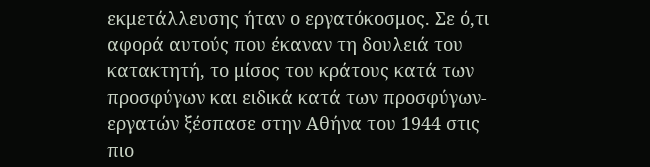εκμετάλλευσης ήταν ο εργατόκοσμος. Σε ό,τι αφορά αυτούς που έκαναν τη δουλειά του κατακτητή, το μίσος του κράτους κατά των προσφύγων και ειδικά κατά των προσφύγων-εργατών ξέσπασε στην Αθήνα του 1944 στις πιο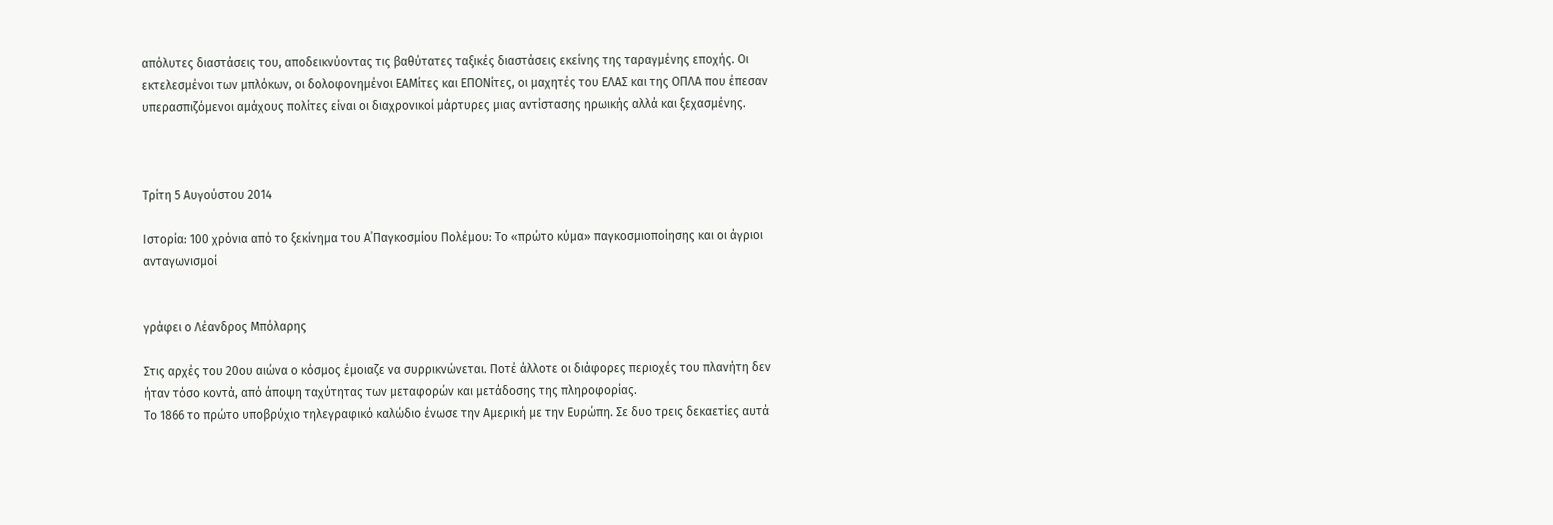απόλυτες διαστάσεις του, αποδεικνύοντας τις βαθύτατες ταξικές διαστάσεις εκείνης της ταραγμένης εποχής. Οι εκτελεσμένοι των μπλόκων, οι δολοφονημένοι ΕΑΜίτες και ΕΠΟΝίτες, οι μαχητές του ΕΛΑΣ και της ΟΠΛΑ που έπεσαν υπερασπιζόμενοι αμάχους πολίτες είναι οι διαχρονικοί μάρτυρες μιας αντίστασης ηρωικής αλλά και ξεχασμένης.



Τρίτη 5 Αυγούστου 2014

Ιστορία: 100 χρόνια από το ξεκίνημα του Α΄Παγκοσμίου Πολέμου: Το «πρώτο κύμα» παγκοσμιοποίησης και οι άγριοι ανταγωνισμοί


γράφει ο Λέανδρος Μπόλαρης

Στις αρχές του 20ου αιώνα ο κόσμος έμοιαζε να συρρικνώνεται. Ποτέ άλλοτε οι διάφορες περιοχές του πλανήτη δεν ήταν τόσο κοντά, από άποψη ταχύτητας των μεταφορών και μετάδοσης της πληροφορίας.
Το 1866 το πρώτο υποβρύχιο τηλεγραφικό καλώδιο ένωσε την Αμερική με την Ευρώπη. Σε δυο τρεις δεκαετίες αυτά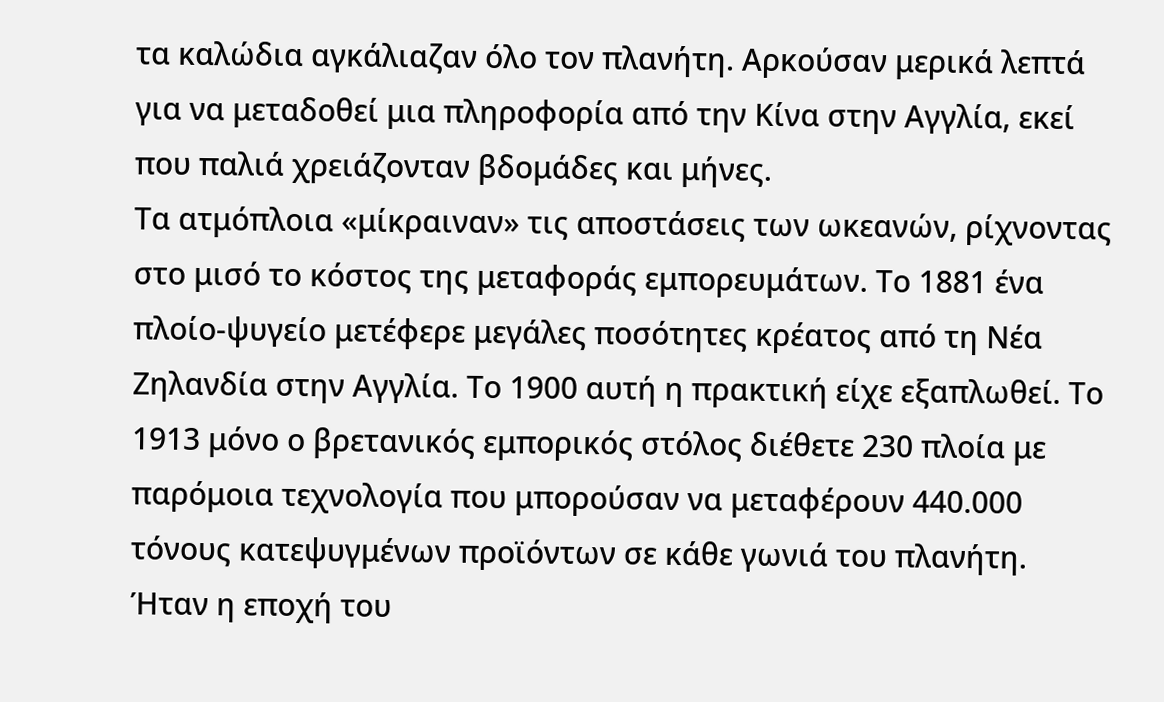τα καλώδια αγκάλιαζαν όλο τον πλανήτη. Αρκούσαν μερικά λεπτά για να μεταδοθεί μια πληροφορία από την Κίνα στην Αγγλία, εκεί που παλιά χρειάζονταν βδομάδες και μήνες.
Τα ατμόπλοια «μίκραιναν» τις αποστάσεις των ωκεανών, ρίχνοντας στο μισό το κόστος της μεταφοράς εμπορευμάτων. Το 1881 ένα πλοίο-ψυγείο μετέφερε μεγάλες ποσότητες κρέατος από τη Νέα Ζηλανδία στην Αγγλία. Το 1900 αυτή η πρακτική είχε εξαπλωθεί. Το 1913 μόνο ο βρετανικός εμπορικός στόλος διέθετε 230 πλοία με παρόμοια τεχνολογία που μπορούσαν να μεταφέρουν 440.000 τόνους κατεψυγμένων προϊόντων σε κάθε γωνιά του πλανήτη.
Ήταν η εποχή του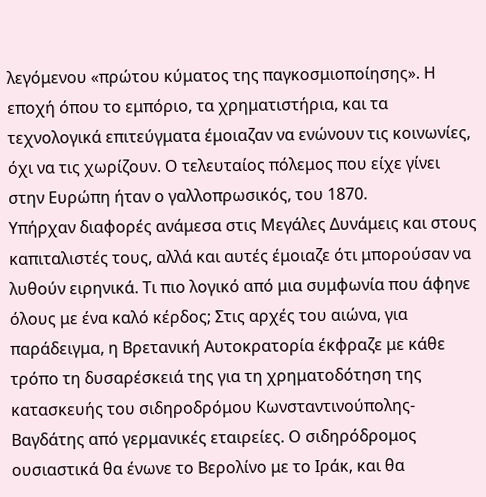λεγόμενου «πρώτου κύματος της παγκοσμιοποίησης». Η εποχή όπου το εμπόριο, τα χρηματιστήρια, και τα τεχνολογικά επιτεύγματα έμοιαζαν να ενώνουν τις κοινωνίες, όχι να τις χωρίζουν. Ο τελευταίος πόλεμος που είχε γίνει στην Ευρώπη ήταν ο γαλλοπρωσικός, του 1870.
Υπήρχαν διαφορές ανάμεσα στις Μεγάλες Δυνάμεις και στους καπιταλιστές τους, αλλά και αυτές έμοιαζε ότι μπορούσαν να λυθούν ειρηνικά. Τι πιο λογικό από μια συμφωνία που άφηνε όλους με ένα καλό κέρδος; Στις αρχές του αιώνα, για παράδειγμα, η Βρετανική Αυτοκρατορία έκφραζε με κάθε τρόπο τη δυσαρέσκειά της για τη χρηματοδότηση της κατασκευής του σιδηροδρόμου Κωνσταντινούπολης-Βαγδάτης από γερμανικές εταιρείες. Ο σιδηρόδρομος ουσιαστικά θα ένωνε το Βερολίνο με το Ιράκ, και θα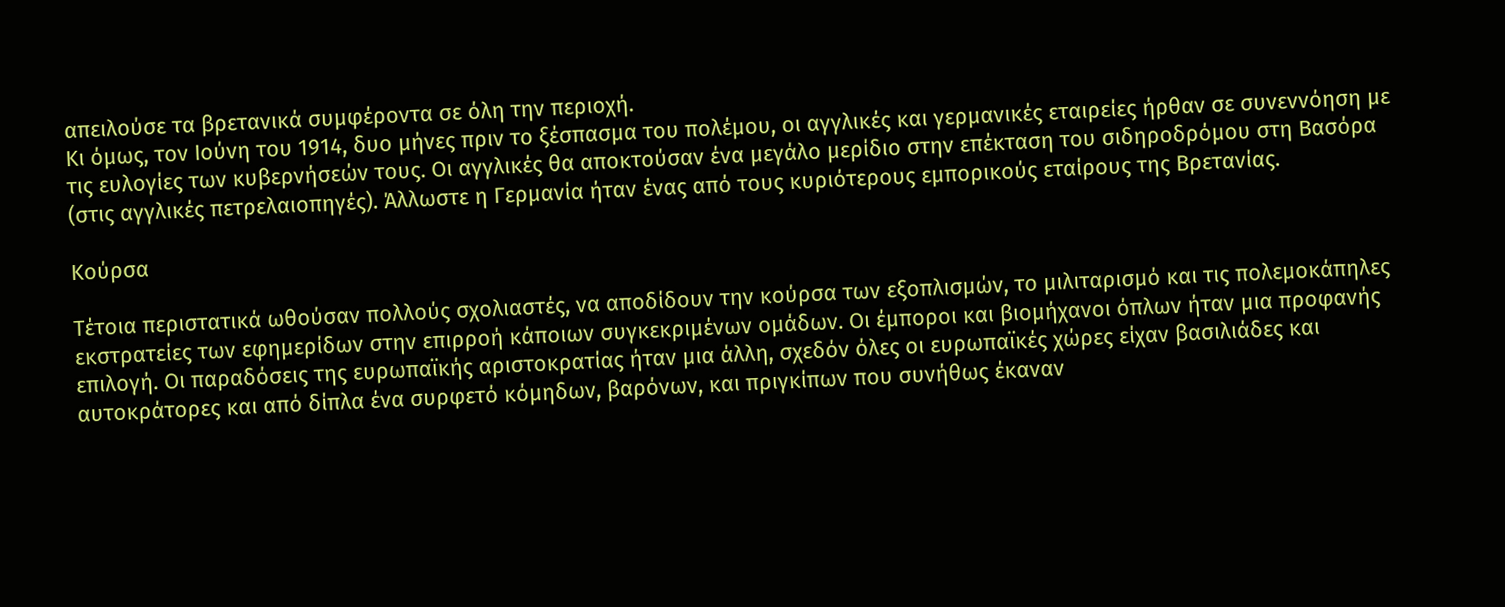απειλούσε τα βρετανικά συμφέροντα σε όλη την περιοχή.
Κι όμως, τον Ιούνη του 1914, δυο μήνες πριν το ξέσπασμα του πολέμου, οι αγγλικές και γερμανικές εταιρείες ήρθαν σε συνεννόηση με τις ευλογίες των κυβερνήσεών τους. Οι αγγλικές θα αποκτούσαν ένα μεγάλο μερίδιο στην επέκταση του σιδηροδρόμου στη Βασόρα (στις αγγλικές πετρελαιοπηγές). Άλλωστε η Γερμανία ήταν ένας από τους κυριότερους εμπορικούς εταίρους της Βρετανίας.

Κούρσα

Τέτοια περιστατικά ωθούσαν πολλούς σχολιαστές, να αποδίδουν την κούρσα των εξοπλισμών, το μιλιταρισμό και τις πολεμοκάπηλες εκστρατείες των εφημερίδων στην επιρροή κάποιων συγκεκριμένων ομάδων. Οι έμποροι και βιομήχανοι όπλων ήταν μια προφανής επιλογή. Οι παραδόσεις της ευρωπαϊκής αριστοκρατίας ήταν μια άλλη, σχεδόν όλες οι ευρωπαϊκές χώρες είχαν βασιλιάδες και αυτοκράτορες και από δίπλα ένα συρφετό κόμηδων, βαρόνων, και πριγκίπων που συνήθως έκαναν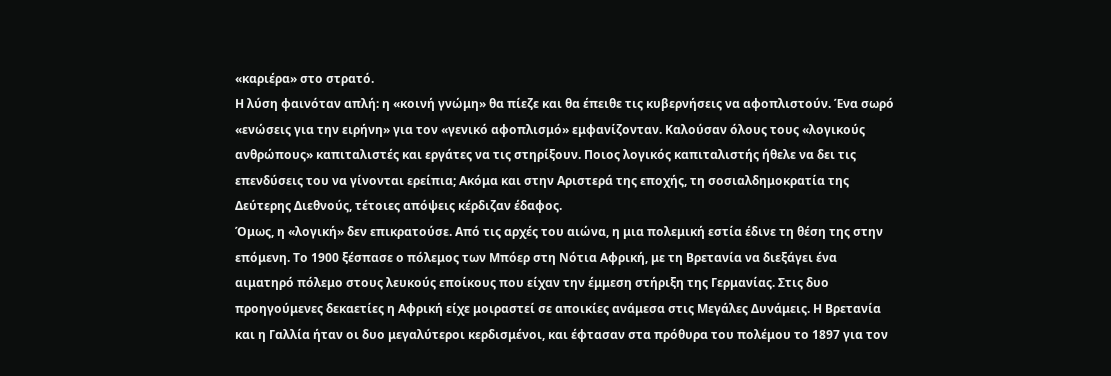«καριέρα» στο στρατό.
Η λύση φαινόταν απλή: η «κοινή γνώμη» θα πίεζε και θα έπειθε τις κυβερνήσεις να αφοπλιστούν. Ένα σωρό «ενώσεις για την ειρήνη» για τον «γενικό αφοπλισμό» εμφανίζονταν. Καλούσαν όλους τους «λογικούς ανθρώπους» καπιταλιστές και εργάτες να τις στηρίξουν. Ποιος λογικός καπιταλιστής ήθελε να δει τις επενδύσεις του να γίνονται ερείπια; Ακόμα και στην Αριστερά της εποχής, τη σοσιαλδημοκρατία της Δεύτερης Διεθνούς, τέτοιες απόψεις κέρδιζαν έδαφος.
Όμως, η «λογική» δεν επικρατούσε. Από τις αρχές του αιώνα, η μια πολεμική εστία έδινε τη θέση της στην επόμενη. Το 1900 ξέσπασε ο πόλεμος των Μπόερ στη Νότια Αφρική, με τη Βρετανία να διεξάγει ένα αιματηρό πόλεμο στους λευκούς εποίκους που είχαν την έμμεση στήριξη της Γερμανίας. Στις δυο προηγούμενες δεκαετίες η Αφρική είχε μοιραστεί σε αποικίες ανάμεσα στις Μεγάλες Δυνάμεις. Η Βρετανία και η Γαλλία ήταν οι δυο μεγαλύτεροι κερδισμένοι, και έφτασαν στα πρόθυρα του πολέμου το 1897 για τον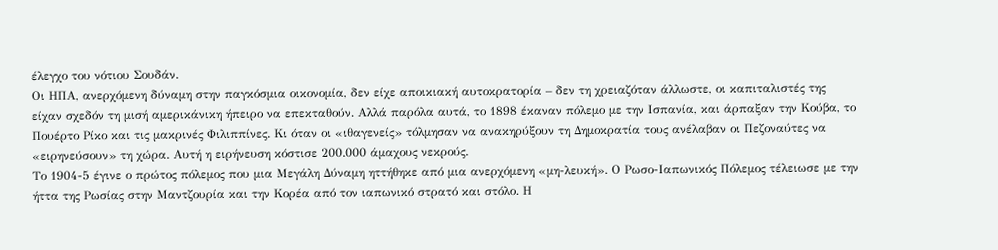έλεγχο του νότιου Σουδάν.
Οι ΗΠΑ, ανερχόμενη δύναμη στην παγκόσμια οικονομία, δεν είχε αποικιακή αυτοκρατορία – δεν τη χρειαζόταν άλλωστε, οι καπιταλιστές της είχαν σχεδόν τη μισή αμερικάνικη ήπειρο να επεκταθούν. Αλλά παρόλα αυτά, το 1898 έκαναν πόλεμο με την Ισπανία, και άρπαξαν την Κούβα, το Πουέρτο Ρίκο και τις μακρινές Φιλιππίνες. Κι όταν οι «ιθαγενείς» τόλμησαν να ανακηρύξουν τη Δημοκρατία τους ανέλαβαν οι Πεζοναύτες να «ειρηνεύσουν» τη χώρα. Αυτή η ειρήνευση κόστισε 200.000 άμαχους νεκρούς.
Το 1904-5 έγινε ο πρώτος πόλεμος που μια Μεγάλη Δύναμη ηττήθηκε από μια ανερχόμενη «μη-λευκή». Ο Ρωσο-Ιαπωνικός Πόλεμος τέλειωσε με την ήττα της Ρωσίας στην Μαντζουρία και την Κορέα από τον ιαπωνικό στρατό και στόλο. Η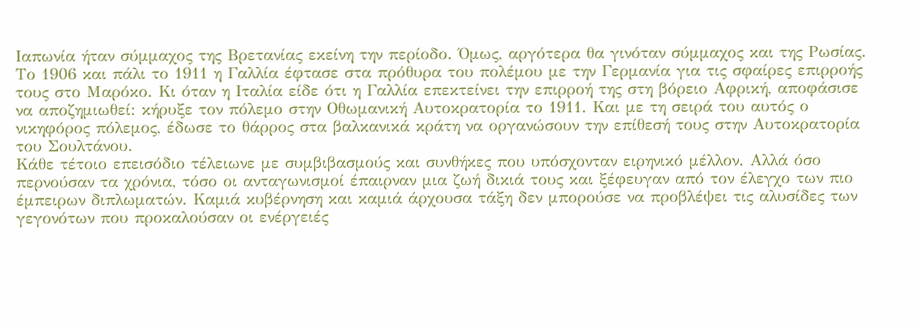Ιαπωνία ήταν σύμμαχος της Βρετανίας εκείνη την περίοδο. Όμως, αργότερα θα γινόταν σύμμαχος και της Ρωσίας.
Το 1906 και πάλι το 1911 η Γαλλία έφτασε στα πρόθυρα του πολέμου με την Γερμανία για τις σφαίρες επιρροής τους στο Μαρόκο. Κι όταν η Ιταλία είδε ότι η Γαλλία επεκτείνει την επιρροή της στη βόρειο Αφρική, αποφάσισε να αποζημιωθεί: κήρυξε τον πόλεμο στην Οθωμανική Αυτοκρατορία το 1911. Και με τη σειρά του αυτός ο νικηφόρος πόλεμος, έδωσε το θάρρος στα βαλκανικά κράτη να οργανώσουν την επίθεσή τους στην Αυτοκρατορία του Σουλτάνου.
Κάθε τέτοιο επεισόδιο τέλειωνε με συμβιβασμούς και συνθήκες που υπόσχονταν ειρηνικό μέλλον. Αλλά όσο περνούσαν τα χρόνια, τόσο οι ανταγωνισμοί έπαιρναν μια ζωή δικιά τους και ξέφευγαν από τον έλεγχο των πιο έμπειρων διπλωματών. Καμιά κυβέρνηση και καμιά άρχουσα τάξη δεν μπορούσε να προβλέψει τις αλυσίδες των γεγονότων που προκαλούσαν οι ενέργειές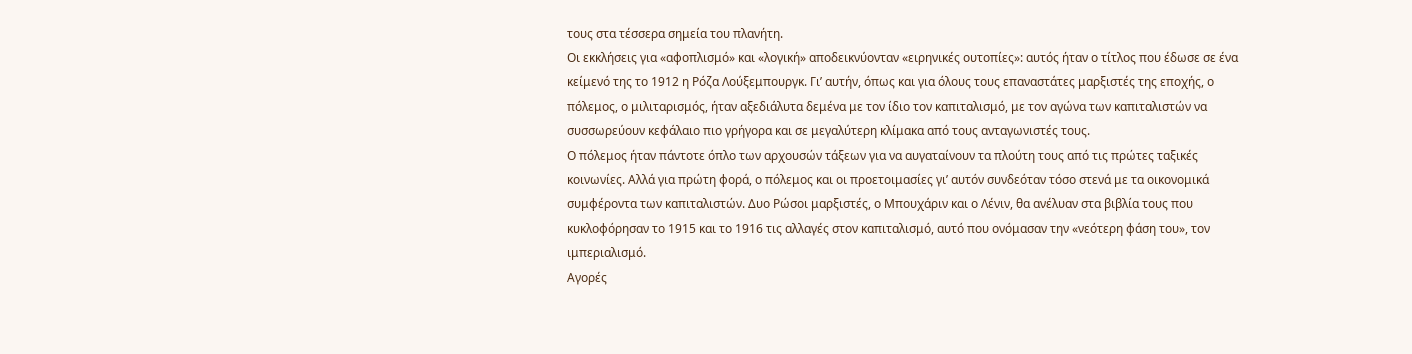τους στα τέσσερα σημεία του πλανήτη.
Οι εκκλήσεις για «αφοπλισμό» και «λογική» αποδεικνύονταν «ειρηνικές ουτοπίες»: αυτός ήταν ο τίτλος που έδωσε σε ένα κείμενό της το 1912 η Ρόζα Λούξεμπουργκ. Γι’ αυτήν, όπως και για όλους τους επαναστάτες μαρξιστές της εποχής, ο πόλεμος, ο μιλιταρισμός, ήταν αξεδιάλυτα δεμένα με τον ίδιο τον καπιταλισμό, με τον αγώνα των καπιταλιστών να συσσωρεύουν κεφάλαιο πιο γρήγορα και σε μεγαλύτερη κλίμακα από τους ανταγωνιστές τους.
Ο πόλεμος ήταν πάντοτε όπλο των αρχουσών τάξεων για να αυγαταίνουν τα πλούτη τους από τις πρώτες ταξικές κοινωνίες. Αλλά για πρώτη φορά, ο πόλεμος και οι προετοιμασίες γι’ αυτόν συνδεόταν τόσο στενά με τα οικονομικά συμφέροντα των καπιταλιστών. Δυο Ρώσοι μαρξιστές, ο Μπουχάριν και ο Λένιν, θα ανέλυαν στα βιβλία τους που κυκλοφόρησαν το 1915 και το 1916 τις αλλαγές στον καπιταλισμό, αυτό που ονόμασαν την «νεότερη φάση του», τον ιμπεριαλισμό.
Αγορές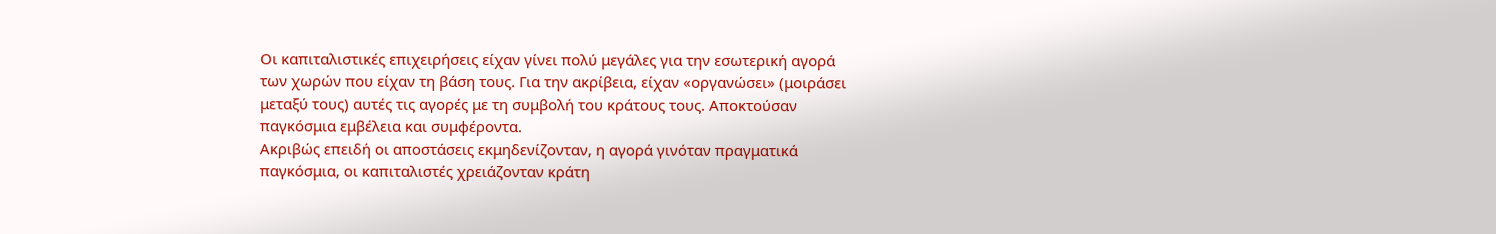Οι καπιταλιστικές επιχειρήσεις είχαν γίνει πολύ μεγάλες για την εσωτερική αγορά των χωρών που είχαν τη βάση τους. Για την ακρίβεια, είχαν «οργανώσει» (μοιράσει μεταξύ τους) αυτές τις αγορές με τη συμβολή του κράτους τους. Αποκτούσαν παγκόσμια εμβέλεια και συμφέροντα.
Ακριβώς επειδή οι αποστάσεις εκμηδενίζονταν, η αγορά γινόταν πραγματικά παγκόσμια, οι καπιταλιστές χρειάζονταν κράτη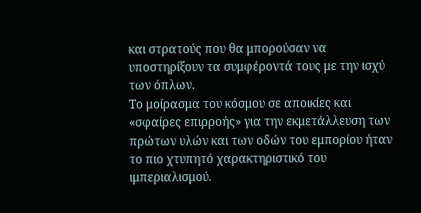και στρατούς που θα μπορούσαν να υποστηρίξουν τα συμφέροντά τους με την ισχύ των όπλων.
Το μοίρασμα του κόσμου σε αποικίες και «σφαίρες επιρροής» για την εκμετάλλευση των πρώτων υλών και των οδών του εμπορίου ήταν το πιο χτυπητό χαρακτηριστικό του ιμπεριαλισμού.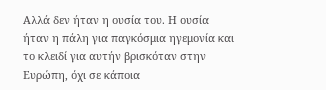Αλλά δεν ήταν η ουσία του. Η ουσία ήταν η πάλη για παγκόσμια ηγεμονία και το κλειδί για αυτήν βρισκόταν στην Ευρώπη, όχι σε κάποια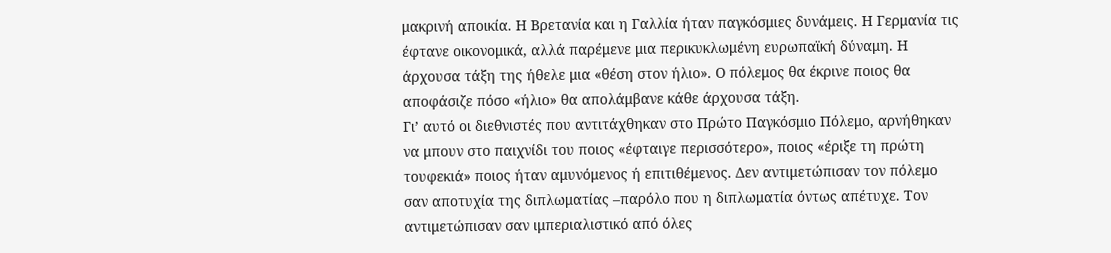μακρινή αποικία. Η Βρετανία και η Γαλλία ήταν παγκόσμιες δυνάμεις. Η Γερμανία τις έφτανε οικονομικά, αλλά παρέμενε μια περικυκλωμένη ευρωπαϊκή δύναμη. Η άρχουσα τάξη της ήθελε μια «θέση στον ήλιο». Ο πόλεμος θα έκρινε ποιος θα αποφάσιζε πόσο «ήλιο» θα απολάμβανε κάθε άρχουσα τάξη.
Γι’ αυτό οι διεθνιστές που αντιτάχθηκαν στο Πρώτο Παγκόσμιο Πόλεμο, αρνήθηκαν να μπουν στο παιχνίδι του ποιος «έφταιγε περισσότερο», ποιος «έριξε τη πρώτη τουφεκιά» ποιος ήταν αμυνόμενος ή επιτιθέμενος. Δεν αντιμετώπισαν τον πόλεμο σαν αποτυχία της διπλωματίας –παρόλο που η διπλωματία όντως απέτυχε. Τον αντιμετώπισαν σαν ιμπεριαλιστικό από όλες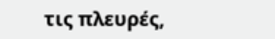τις πλευρές,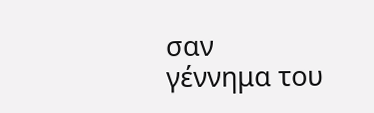σαν γέννημα του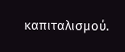καπιταλισμού.